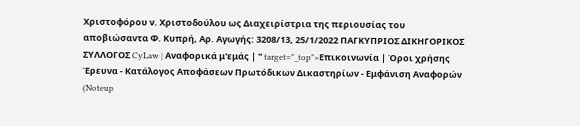Χριστοφόρου ν. Χριστοδούλου ως Διαχειρίστρια της περιουσίας του αποβιώσαντα Φ. Κυπρή, Αρ. Αγωγής: 3208/13, 25/1/2022 ΠΑΓΚΥΠΡΙΟΣ ΔΙΚΗΓΟΡΙΚΟΣ ΣΥΛΛΟΓΟΣ CyLaw | Αναφορικά μ'εμάς | " target="_top">Επικοινωνία | Όροι χρήσης Έρευνα - Κατάλογος Αποφάσεων Πρωτόδικων Δικαστηρίων - Εμφάνιση Αναφορών (Noteup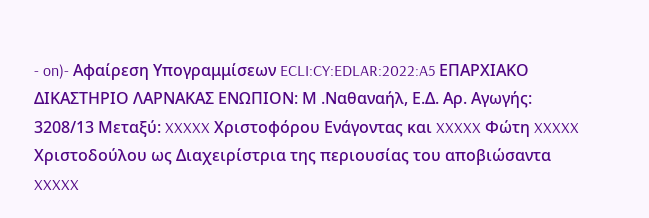- on)- Αφαίρεση Υπογραμμίσεων ECLI:CY:EDLAR:2022:A5 ΕΠΑΡΧΙΑΚΟ ΔΙΚΑΣΤΗΡΙΟ ΛΑΡΝΑΚΑΣ ΕΝΩΠΙΟΝ: Μ .Ναθαναήλ, Ε.Δ. Αρ. Αγωγής: 3208/13 Μεταξύ: XXXXX Χριστοφόρου Ενάγοντας και XXXXX Φώτη XXXXX Χριστοδούλου ως Διαχειρίστρια της περιουσίας του αποβιώσαντα XXXXX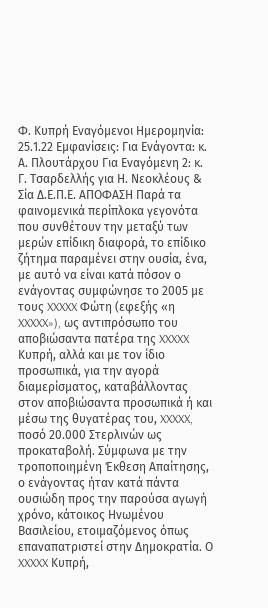Φ. Κυπρή Εναγόμενοι Ημερομηνία: 25.1.22 Εμφανίσεις: Για Ενάγοντα: κ. Α. Πλουτάρχου Για Εναγόμενη 2: κ. Γ. Τσαρδελλής για Η. Νεοκλέους & Σία Δ.Ε.Π.Ε. ΑΠΟΦΑΣΗ Παρά τα φαινομενικά περίπλοκα γεγονότα που συνθέτουν την μεταξύ των μερών επίδικη διαφορά, το επίδικο ζήτημα παραμένει στην ουσία, ένα, με αυτό να είναι κατά πόσον ο ενάγοντας συμφώνησε το 2005 με τους XXXXX Φώτη (εφεξής «η XXXXX»), ως αντιπρόσωπο του αποβιώσαντα πατέρα της XXXXX Κυπρή, αλλά και με τον ίδιο προσωπικά, για την αγορά διαμερίσματος, καταβάλλοντας στον αποβιώσαντα προσωπικά ή και μέσω της θυγατέρας του, XXXXX, ποσό 20.000 Στερλινών ως προκαταβολή. Σύμφωνα με την τροποποιημένη Έκθεση Απαίτησης, ο ενάγοντας ήταν κατά πάντα ουσιώδη προς την παρούσα αγωγή χρόνο, κάτοικος Ηνωμένου Βασιλείου, ετοιμαζόμενος όπως επαναπατριστεί στην Δημοκρατία. Ο XXXXX Κυπρή,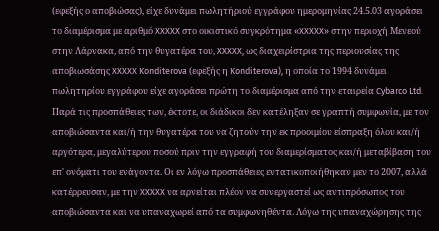(εφεξής ο αποβιώσας), είχε δυνάμει πωλητήριού εγγράφου ημερομηνίας 24.5.03 αγοράσει το διαμέρισμα με αριθμό XXXXX στο οικιστικό συγκρότημα «XXXXX» στην περιοχή Μενεού στην Λάρνακα, από την θυγατέρα του, XXXXX, ως διαχειρίστρια της περιουσίας της αποβιωσάσης XXXXX Konditerova (εφεξής η Konditerova), η οποία το 1994 δυνάμει πωλητηρίου εγγράφου είχε αγοράσει πρώτη το διαμέρισμα από την εταιρεία Cybarco Ltd. Παρά τις προσπάθειες των, έκτοτε, οι διάδικοι δεν κατέληξαν σε γραπτή συμφωνία, με τον αποβιώσαντα και/ή την θυγατέρα του να ζητούν την εκ προοιμίου είσπραξη όλου και/ή αργότερα, μεγαλύτερου ποσού πριν την εγγραφή του διαμερίσματος και/ή μεταβίβαση του επ' ονόματι του ενάγοντα. Οι εν λόγω προσπάθειες εντατικοποιήθηκαν μεν το 2007, αλλά κατέρρευσαν, με την XXXXX να αρνείται πλέον να συνεργαστεί ως αντιπρόσωπος του αποβιώσαντα και να υπαναχωρεί από τα συμφωνηθέντα. Λόγω της υπαναχώρησης της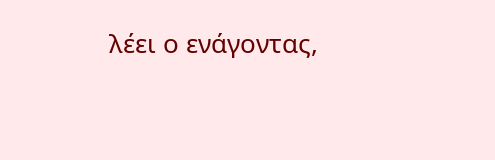λέει ο ενάγοντας,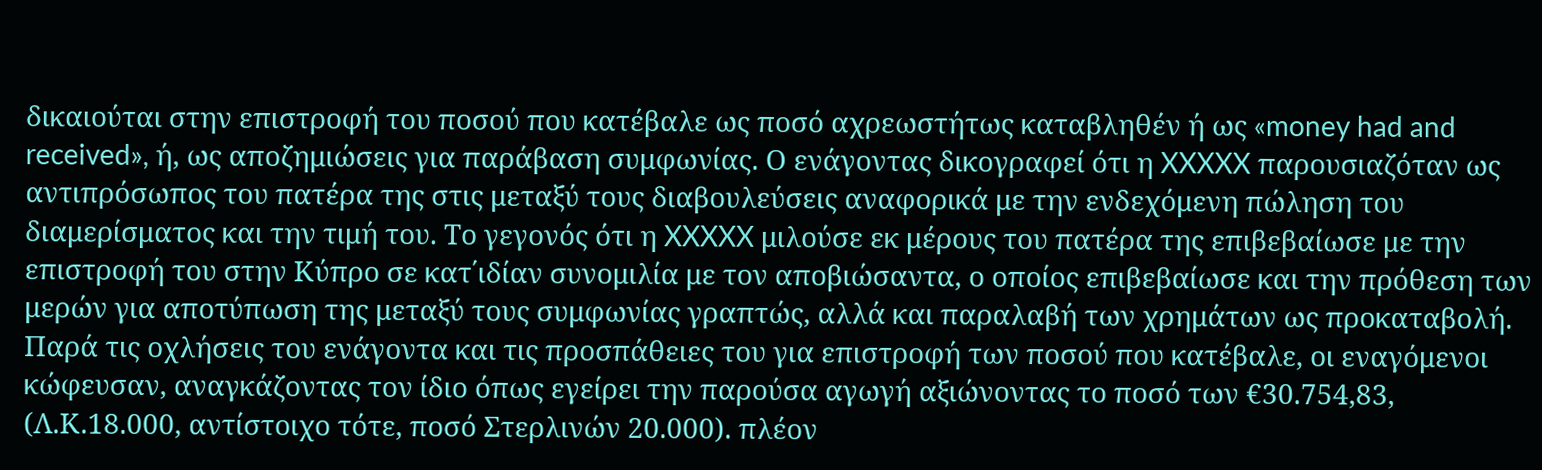δικαιούται στην επιστροφή του ποσού που κατέβαλε ως ποσό αχρεωστήτως καταβληθέν ή ως «money had and received», ή, ως αποζημιώσεις για παράβαση συμφωνίας. Ο ενάγοντας δικογραφεί ότι η XXXXX παρουσιαζόταν ως αντιπρόσωπος του πατέρα της στις μεταξύ τους διαβουλεύσεις αναφορικά με την ενδεχόμενη πώληση του διαμερίσματος και την τιμή του. Το γεγονός ότι η XXXXX μιλούσε εκ μέρους του πατέρα της επιβεβαίωσε με την επιστροφή του στην Κύπρο σε κατ΄ιδίαν συνομιλία με τον αποβιώσαντα, ο οποίος επιβεβαίωσε και την πρόθεση των μερών για αποτύπωση της μεταξύ τους συμφωνίας γραπτώς, αλλά και παραλαβή των χρημάτων ως προκαταβολή. Παρά τις οχλήσεις του ενάγοντα και τις προσπάθειες του για επιστροφή των ποσού που κατέβαλε, οι εναγόμενοι κώφευσαν, αναγκάζοντας τον ίδιο όπως εγείρει την παρούσα αγωγή αξιώνοντας το ποσό των €30.754,83, (Λ.Κ.18.000, αντίστοιχο τότε, ποσό Στερλινών 20.000). πλέον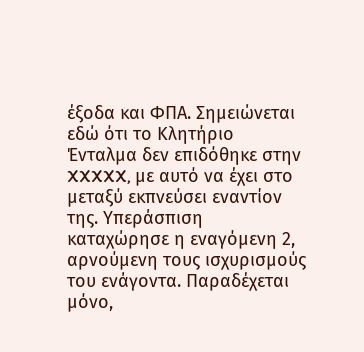έξοδα και ΦΠΑ. Σημειώνεται εδώ ότι το Κλητήριο Ένταλμα δεν επιδόθηκε στην XXXXX, με αυτό να έχει στο μεταξύ εκπνεύσει εναντίον της. Υπεράσπιση καταχώρησε η εναγόμενη 2, αρνούμενη τους ισχυρισμούς του ενάγοντα. Παραδέχεται μόνο,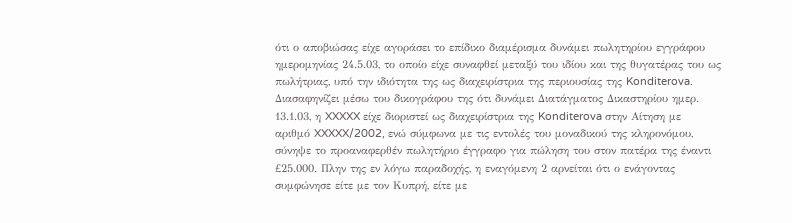ότι ο αποβιώσας είχε αγοράσει το επίδικο διαμέρισμα δυνάμει πωλητηρίου εγγράφου ημερομηνίας 24.5.03, το οποίο είχε συναφθεί μεταξύ του ιδίου και της θυγατέρας του ως πωλήτριας, υπό την ιδιότητα της ως διαχειρίστρια της περιουσίας της Konditerova. Διασαφηνίζει μέσω του δικογράφου της ότι δυνάμει Διατάγματος Δικαστηρίου ημερ. 13.1.03, η XXXXX είχε διοριστεί ως διαχειρίστρια της Konditerova στην Αίτηση με αριθμό XXXXX/2002, ενώ σύμφωνα με τις εντολές του μοναδικού της κληρονόμου, σύνηψε το προαναφερθέν πωλητήριο έγγραφο για πώληση του στον πατέρα της έναντι £25.000. Πλην της εν λόγω παραδοχής, η εναγόμενη 2 αρνείται ότι ο ενάγοντας συμφώνησε είτε με τον Κυπρή, είτε με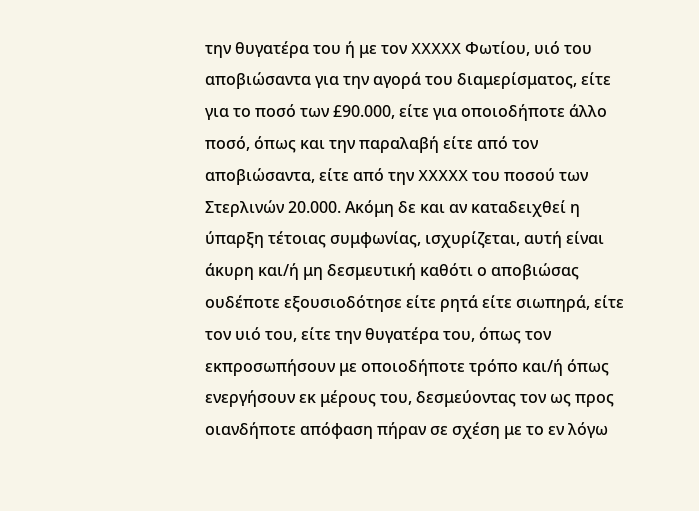την θυγατέρα του ή με τον XXXXX Φωτίου, υιό του αποβιώσαντα για την αγορά του διαμερίσματος, είτε για το ποσό των £90.000, είτε για οποιοδήποτε άλλο ποσό, όπως και την παραλαβή είτε από τον αποβιώσαντα, είτε από την XXXXX του ποσού των Στερλινών 20.000. Ακόμη δε και αν καταδειχθεί η ύπαρξη τέτοιας συμφωνίας, ισχυρίζεται, αυτή είναι άκυρη και/ή μη δεσμευτική καθότι ο αποβιώσας ουδέποτε εξουσιοδότησε είτε ρητά είτε σιωπηρά, είτε τον υιό του, είτε την θυγατέρα του, όπως τον εκπροσωπήσουν με οποιοδήποτε τρόπο και/ή όπως ενεργήσουν εκ μέρους του, δεσμεύοντας τον ως προς οιανδήποτε απόφαση πήραν σε σχέση με το εν λόγω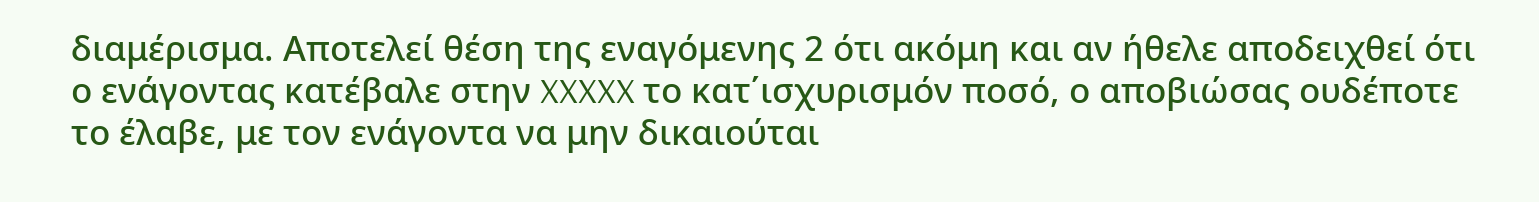διαμέρισμα. Αποτελεί θέση της εναγόμενης 2 ότι ακόμη και αν ήθελε αποδειχθεί ότι ο ενάγοντας κατέβαλε στην XXXXX το κατ΄ισχυρισμόν ποσό, ο αποβιώσας ουδέποτε το έλαβε, με τον ενάγοντα να μην δικαιούται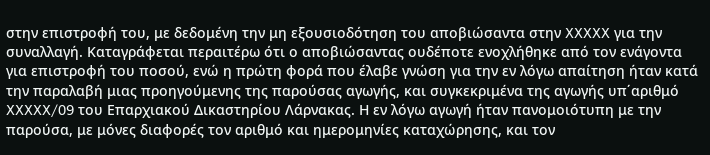στην επιστροφή του, με δεδομένη την μη εξουσιοδότηση του αποβιώσαντα στην XXXXX για την συναλλαγή. Καταγράφεται περαιτέρω ότι ο αποβιώσαντας ουδέποτε ενοχλήθηκε από τον ενάγοντα για επιστροφή του ποσού, ενώ η πρώτη φορά που έλαβε γνώση για την εν λόγω απαίτηση ήταν κατά την παραλαβή μιας προηγούμενης της παρούσας αγωγής, και συγκεκριμένα της αγωγής υπ΄αριθμό XXXXX/09 του Επαρχιακού Δικαστηρίου Λάρνακας. Η εν λόγω αγωγή ήταν πανομοιότυπη με την παρούσα, με μόνες διαφορές τον αριθμό και ημερομηνίες καταχώρησης, και τον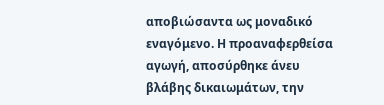αποβιώσαντα ως μοναδικό εναγόμενο. Η προαναφερθείσα αγωγή, αποσύρθηκε άνευ βλάβης δικαιωμάτων, την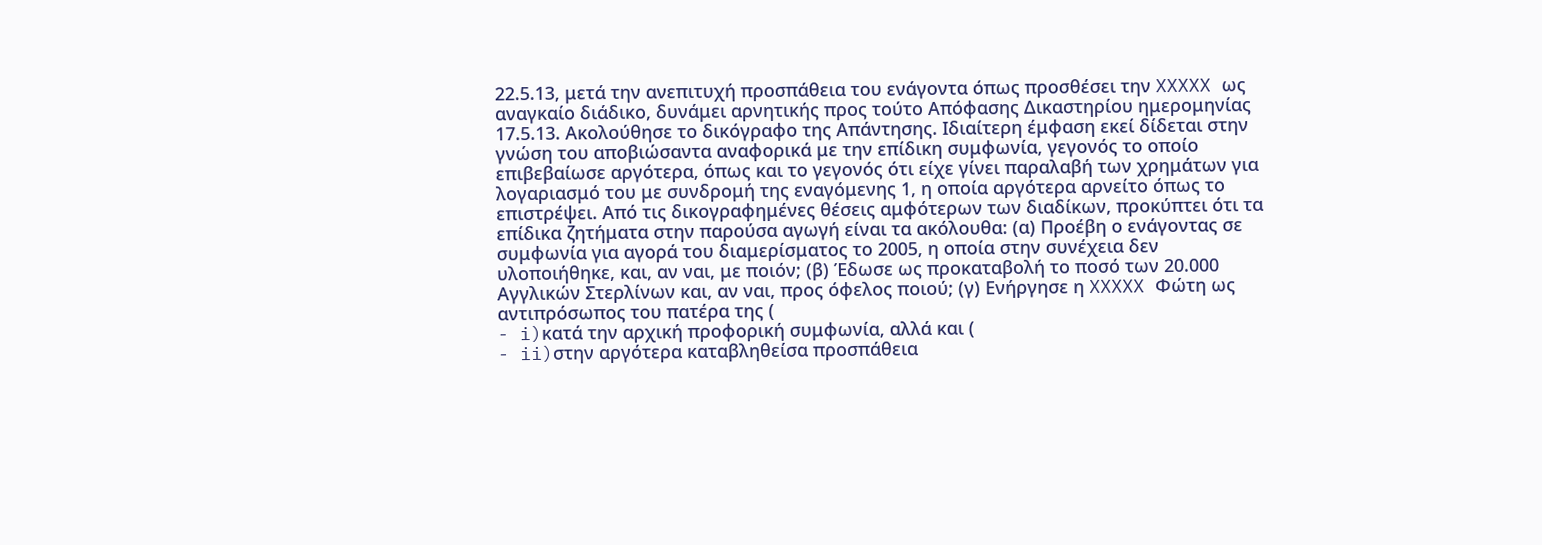22.5.13, μετά την ανεπιτυχή προσπάθεια του ενάγοντα όπως προσθέσει την XXXXX ως αναγκαίο διάδικο, δυνάμει αρνητικής προς τούτο Απόφασης Δικαστηρίου ημερομηνίας 17.5.13. Ακολούθησε το δικόγραφο της Απάντησης. Ιδιαίτερη έμφαση εκεί δίδεται στην γνώση του αποβιώσαντα αναφορικά με την επίδικη συμφωνία, γεγονός το οποίο επιβεβαίωσε αργότερα, όπως και το γεγονός ότι είχε γίνει παραλαβή των χρημάτων για λογαριασμό του με συνδρομή της εναγόμενης 1, η οποία αργότερα αρνείτο όπως το επιστρέψει. Από τις δικογραφημένες θέσεις αμφότερων των διαδίκων, προκύπτει ότι τα επίδικα ζητήματα στην παρούσα αγωγή είναι τα ακόλουθα: (α) Προέβη ο ενάγοντας σε συμφωνία για αγορά του διαμερίσματος το 2005, η οποία στην συνέχεια δεν υλοποιήθηκε, και, αν ναι, με ποιόν; (β) Έδωσε ως προκαταβολή το ποσό των 20.000 Αγγλικών Στερλίνων και, αν ναι, προς όφελος ποιού; (γ) Ενήργησε η XXXXX Φώτη ως αντιπρόσωπος του πατέρα της (
- i)κατά την αρχική προφορική συμφωνία, αλλά και (
- ii)στην αργότερα καταβληθείσα προσπάθεια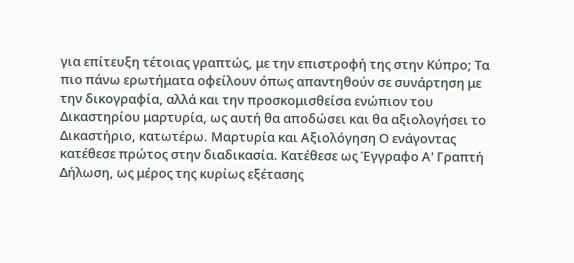για επίτευξη τέτοιας γραπτώς, με την επιστροφή της στην Κύπρο; Τα πιο πάνω ερωτήματα οφείλουν όπως απαντηθούν σε συνάρτηση με την δικογραφία, αλλά και την προσκομισθείσα ενώπιον του Δικαστηρίου μαρτυρία, ως αυτή θα αποδώσει και θα αξιολογήσει το Δικαστήριο, κατωτέρω. Μαρτυρία και Αξιολόγηση Ο ενάγοντας κατέθεσε πρώτος στην διαδικασία. Κατέθεσε ως Έγγραφο Α' Γραπτή Δήλωση, ως μέρος της κυρίως εξέτασης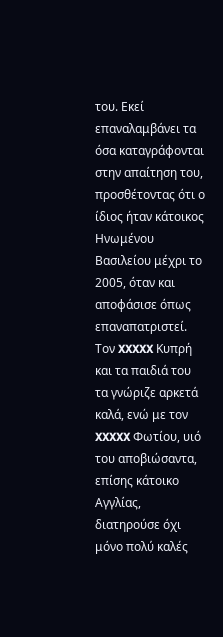του. Εκεί επαναλαμβάνει τα όσα καταγράφονται στην απαίτηση του, προσθέτοντας ότι ο ίδιος ήταν κάτοικος Ηνωμένου Βασιλείου μέχρι το 2005, όταν και αποφάσισε όπως επαναπατριστεί. Τον XXXXX Κυπρή και τα παιδιά του τα γνώριζε αρκετά καλά, ενώ με τον XXXXX Φωτίου, υιό του αποβιώσαντα, επίσης κάτοικο Αγγλίας, διατηρούσε όχι μόνο πολύ καλές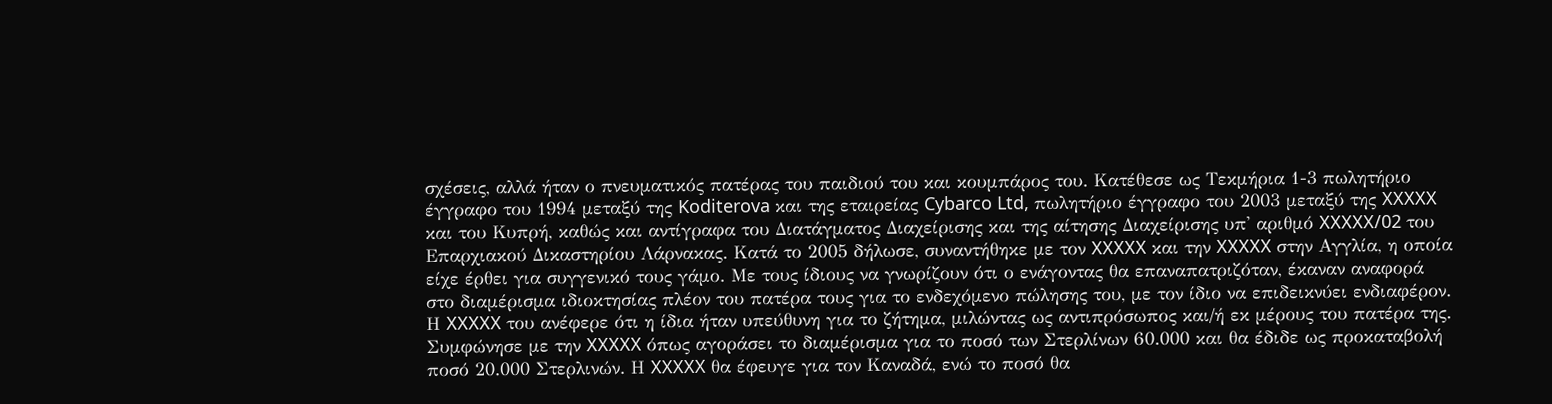σχέσεις, αλλά ήταν ο πνευματικός πατέρας του παιδιού του και κουμπάρος του. Κατέθεσε ως Τεκμήρια 1-3 πωλητήριο έγγραφο του 1994 μεταξύ της Koditerova και της εταιρείας Cybarco Ltd, πωλητήριο έγγραφο του 2003 μεταξύ της XXXXX και του Κυπρή, καθώς και αντίγραφα του Διατάγματος Διαχείρισης και της αίτησης Διαχείρισης υπ' αριθμό XXXXX/02 του Επαρχιακού Δικαστηρίου Λάρνακας. Κατά το 2005 δήλωσε, συναντήθηκε με τον XXXXX και την XXXXX στην Αγγλία, η οποία είχε έρθει για συγγενικό τους γάμο. Με τους ίδιους να γνωρίζουν ότι ο ενάγοντας θα επαναπατριζόταν, έκαναν αναφορά στο διαμέρισμα ιδιοκτησίας πλέον του πατέρα τους για το ενδεχόμενο πώλησης του, με τον ίδιο να επιδεικνύει ενδιαφέρον. Η XXXXX του ανέφερε ότι η ίδια ήταν υπεύθυνη για το ζήτημα, μιλώντας ως αντιπρόσωπος και/ή εκ μέρους του πατέρα της. Συμφώνησε με την XXXXX όπως αγοράσει το διαμέρισμα για το ποσό των Στερλίνων 60.000 και θα έδιδε ως προκαταβολή ποσό 20.000 Στερλινών. Η XXXXX θα έφευγε για τον Καναδά, ενώ το ποσό θα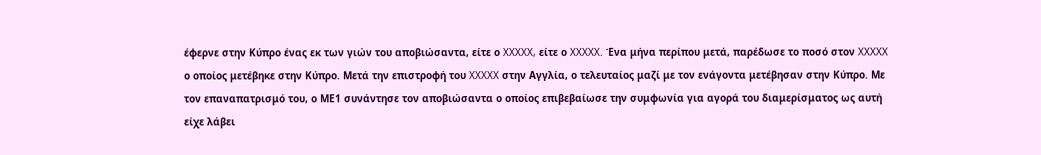έφερνε στην Κύπρο ένας εκ των γιών του αποβιώσαντα, είτε ο XXXXX, είτε ο XXXXX. Ένα μήνα περίπου μετά, παρέδωσε το ποσό στον XXXXX ο οποίος μετέβηκε στην Κύπρο. Μετά την επιστροφή του XXXXX στην Αγγλία, ο τελευταίος μαζί με τον ενάγοντα μετέβησαν στην Κύπρο. Με τον επαναπατρισμό του, ο ΜΕ1 συνάντησε τον αποβιώσαντα ο οποίος επιβεβαίωσε την συμφωνία για αγορά του διαμερίσματος ως αυτή είχε λάβει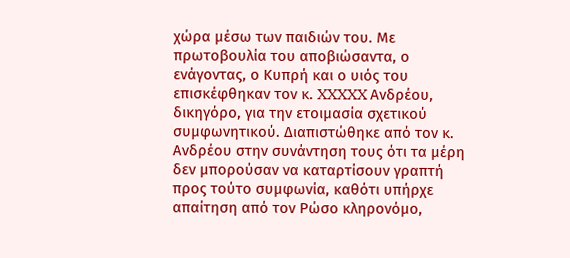χώρα μέσω των παιδιών του. Με πρωτοβουλία του αποβιώσαντα, ο ενάγοντας, ο Κυπρή και ο υιός του επισκέφθηκαν τον κ. XXXXX Ανδρέου, δικηγόρο, για την ετοιμασία σχετικού συμφωνητικού. Διαπιστώθηκε από τον κ. Ανδρέου στην συνάντηση τους ότι τα μέρη δεν μπορούσαν να καταρτίσουν γραπτή προς τούτο συμφωνία, καθότι υπήρχε απαίτηση από τον Ρώσο κληρονόμο,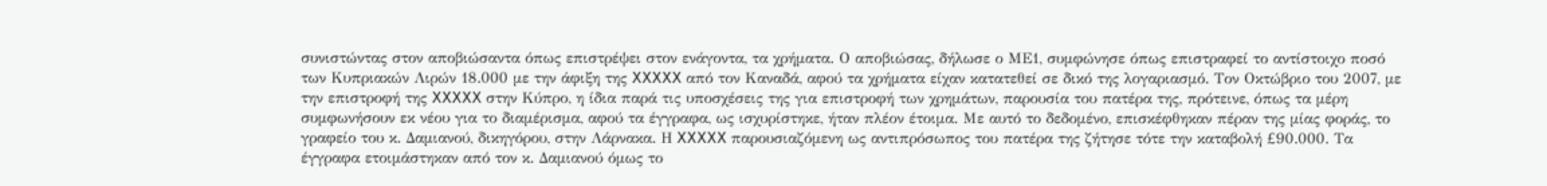συνιστώντας στον αποβιώσαντα όπως επιστρέψει στον ενάγοντα, τα χρήματα. Ο αποβιώσας, δήλωσε ο ΜΕ1, συμφώνησε όπως επιστραφεί το αντίστοιχο ποσό των Κυπριακών Λιρών 18.000 με την άφιξη της XXXXX από τον Καναδά, αφού τα χρήματα είχαν κατατεθεί σε δικό της λογαριασμό. Τον Οκτώβριο του 2007, με την επιστροφή της XXXXX στην Κύπρο, η ίδια παρά τις υποσχέσεις της για επιστροφή των χρημάτων, παρουσία του πατέρα της, πρότεινε, όπως τα μέρη συμφωνήσουν εκ νέου για το διαμέρισμα, αφού τα έγγραφα, ως ισχυρίστηκε, ήταν πλέον έτοιμα. Με αυτό το δεδομένο, επισκέφθηκαν πέραν της μίας φοράς, το γραφείο του κ. Δαμιανού, δικηγόρου, στην Λάρνακα. Η XXXXX παρουσιαζόμενη ως αντιπρόσωπος του πατέρα της ζήτησε τότε την καταβολή £90.000. Τα έγγραφα ετοιμάστηκαν από τον κ. Δαμιανού όμως το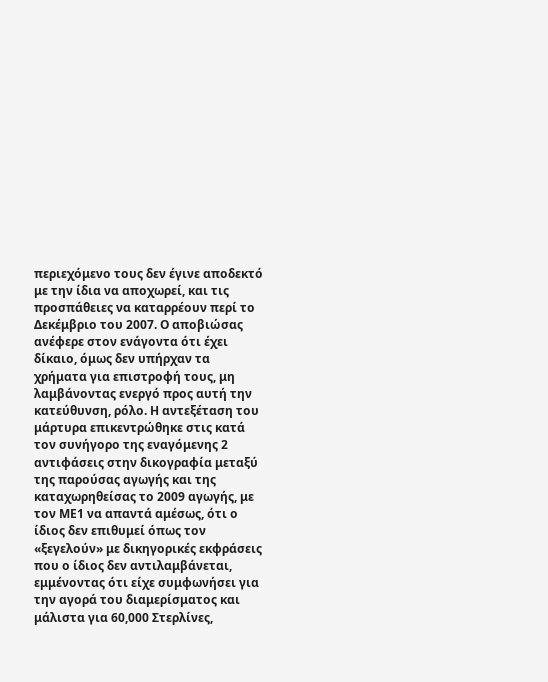περιεχόμενο τους δεν έγινε αποδεκτό με την ίδια να αποχωρεί, και τις προσπάθειες να καταρρέουν περί το Δεκέμβριο του 2007. Ο αποβιώσας ανέφερε στον ενάγοντα ότι έχει δίκαιο, όμως δεν υπήρχαν τα χρήματα για επιστροφή τους, μη λαμβάνοντας ενεργό προς αυτή την κατεύθυνση, ρόλο. Η αντεξέταση του μάρτυρα επικεντρώθηκε στις κατά τον συνήγορο της εναγόμενης 2 αντιφάσεις στην δικογραφία μεταξύ της παρούσας αγωγής και της καταχωρηθείσας το 2009 αγωγής, με τον ΜΕ1 να απαντά αμέσως, ότι ο ίδιος δεν επιθυμεί όπως τον «ξεγελούν» με δικηγορικές εκφράσεις που ο ίδιος δεν αντιλαμβάνεται, εμμένοντας ότι είχε συμφωνήσει για την αγορά του διαμερίσματος και μάλιστα για 60,000 Στερλίνες,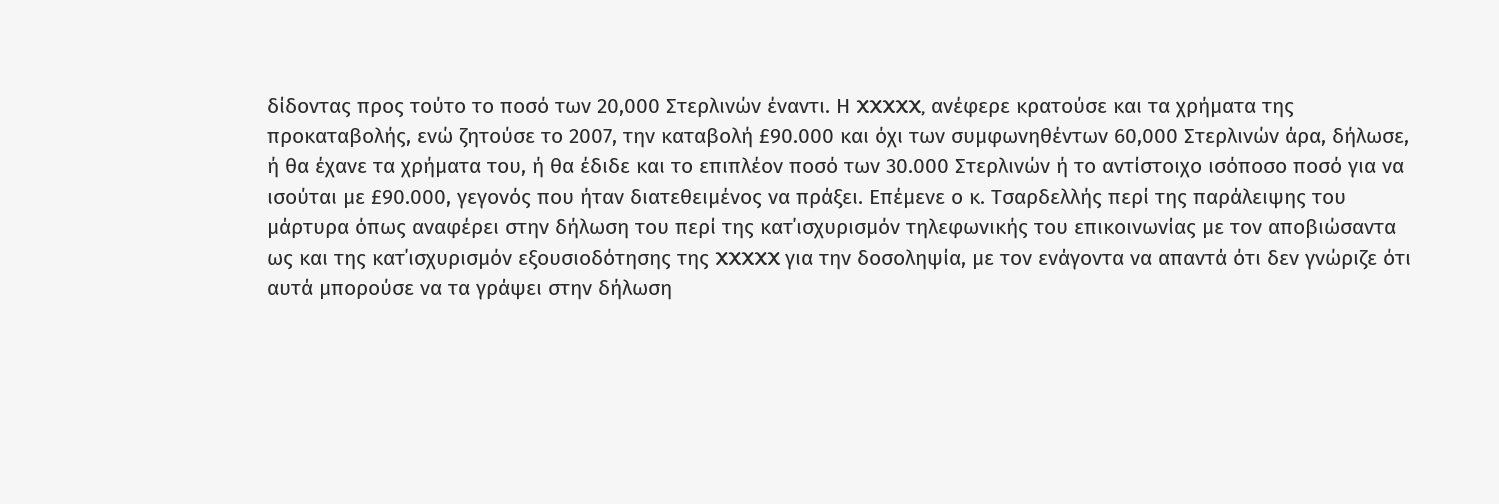δίδοντας προς τούτο το ποσό των 20,000 Στερλινών έναντι. Η XXXXX, ανέφερε κρατούσε και τα χρήματα της προκαταβολής, ενώ ζητούσε το 2007, την καταβολή £90.000 και όχι των συμφωνηθέντων 60,000 Στερλινών άρα, δήλωσε, ή θα έχανε τα χρήματα του, ή θα έδιδε και το επιπλέον ποσό των 30.000 Στερλινών ή το αντίστοιχο ισόποσο ποσό για να ισούται με £90.000, γεγονός που ήταν διατεθειμένος να πράξει. Επέμενε ο κ. Τσαρδελλής περί της παράλειψης του μάρτυρα όπως αναφέρει στην δήλωση του περί της κατ΄ισχυρισμόν τηλεφωνικής του επικοινωνίας με τον αποβιώσαντα ως και της κατ΄ισχυρισμόν εξουσιοδότησης της XXXXX για την δοσοληψία, με τον ενάγοντα να απαντά ότι δεν γνώριζε ότι αυτά μπορούσε να τα γράψει στην δήλωση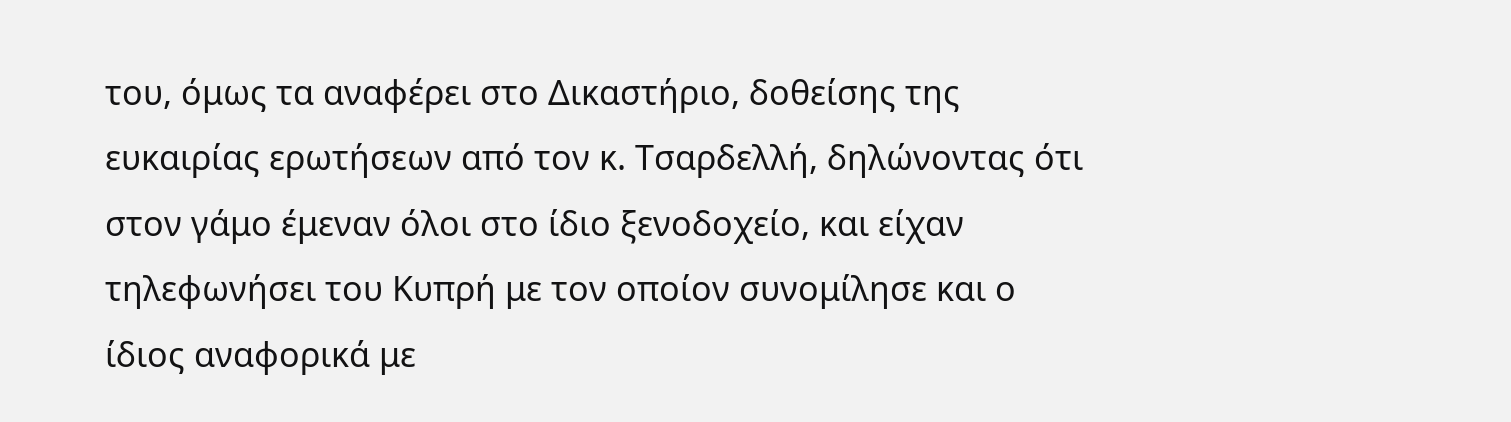του, όμως τα αναφέρει στο Δικαστήριο, δοθείσης της ευκαιρίας ερωτήσεων από τον κ. Τσαρδελλή, δηλώνοντας ότι στον γάμο έμεναν όλοι στο ίδιο ξενοδοχείο, και είχαν τηλεφωνήσει του Κυπρή με τον οποίον συνομίλησε και ο ίδιος αναφορικά με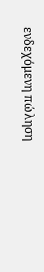ενδεχόμενη πώληση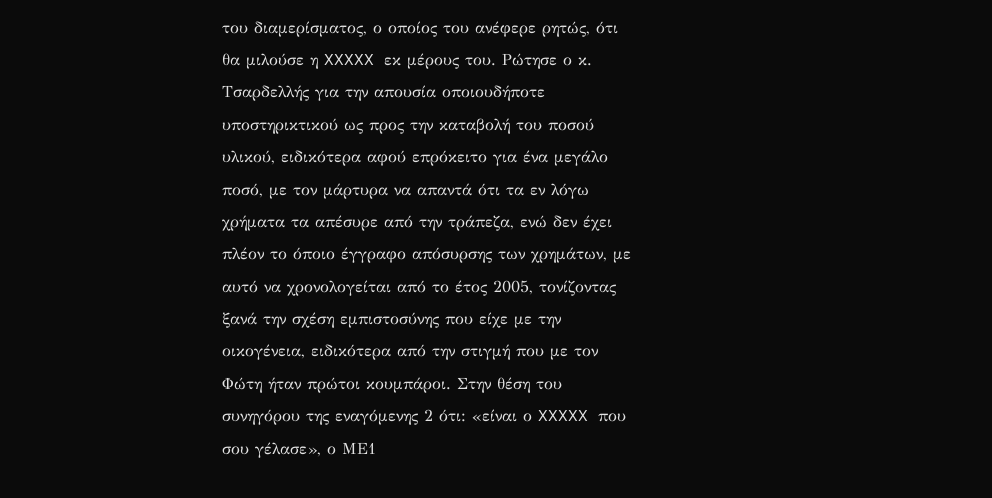του διαμερίσματος, ο οποίος του ανέφερε ρητώς, ότι θα μιλούσε η XXXXX εκ μέρους του. Ρώτησε ο κ. Τσαρδελλής για την απουσία οποιουδήποτε υποστηρικτικού ως προς την καταβολή του ποσού υλικού, ειδικότερα αφού επρόκειτο για ένα μεγάλο ποσό, με τον μάρτυρα να απαντά ότι τα εν λόγω χρήματα τα απέσυρε από την τράπεζα, ενώ δεν έχει πλέον το όποιο έγγραφο απόσυρσης των χρημάτων, με αυτό να χρονολογείται από το έτος 2005, τονίζοντας ξανά την σχέση εμπιστοσύνης που είχε με την οικογένεια, ειδικότερα από την στιγμή που με τον Φώτη ήταν πρώτοι κουμπάροι. Στην θέση του συνηγόρου της εναγόμενης 2 ότι: «είναι ο XXXXX που σου γέλασε», ο ΜΕ1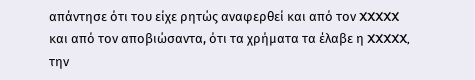απάντησε ότι του είχε ρητώς αναφερθεί και από τον XXXXX και από τον αποβιώσαντα, ότι τα χρήματα τα έλαβε η XXXXX, την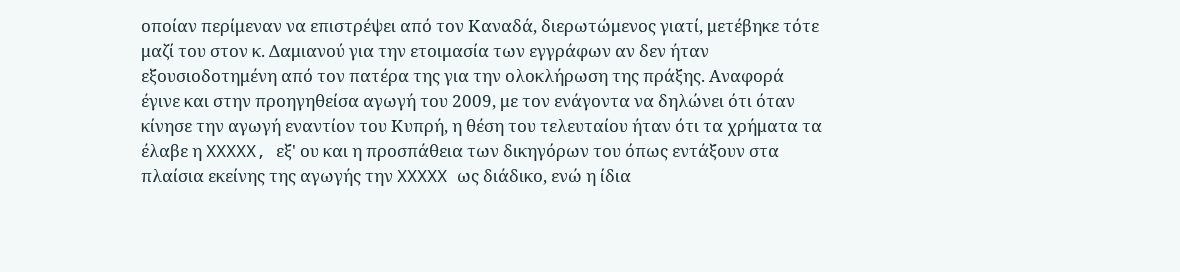οποίαν περίμεναν να επιστρέψει από τον Καναδά, διερωτώμενος γιατί, μετέβηκε τότε μαζί του στον κ. Δαμιανού για την ετοιμασία των εγγράφων αν δεν ήταν εξουσιοδοτημένη από τον πατέρα της για την ολοκλήρωση της πράξης. Αναφορά έγινε και στην προηγηθείσα αγωγή του 2009, με τον ενάγοντα να δηλώνει ότι όταν κίνησε την αγωγή εναντίον του Κυπρή, η θέση του τελευταίου ήταν ότι τα χρήματα τα έλαβε η XXXXX, εξ' ου και η προσπάθεια των δικηγόρων του όπως εντάξουν στα πλαίσια εκείνης της αγωγής την XXXXX ως διάδικο, ενώ η ίδια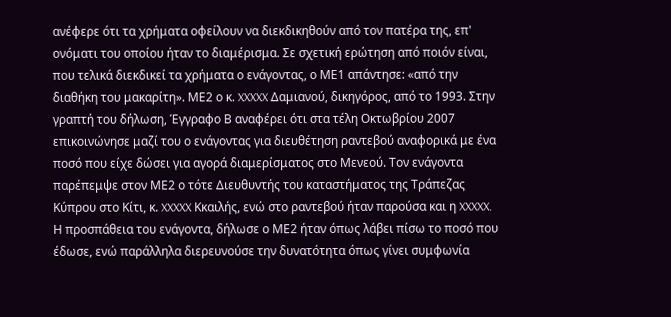ανέφερε ότι τα χρήματα οφείλουν να διεκδικηθούν από τον πατέρα της, επ' ονόματι του οποίου ήταν το διαμέρισμα. Σε σχετική ερώτηση από ποιόν είναι, που τελικά διεκδικεί τα χρήματα ο ενάγοντας, ο ΜΕ1 απάντησε: «από την διαθήκη του μακαρίτη». ΜΕ2 ο κ. XXXXX Δαμιανού, δικηγόρος, από το 1993. Στην γραπτή του δήλωση, Έγγραφο Β αναφέρει ότι στα τέλη Οκτωβρίου 2007 επικοινώνησε μαζί του ο ενάγοντας για διευθέτηση ραντεβού αναφορικά με ένα ποσό που είχε δώσει για αγορά διαμερίσματος στο Μενεού. Τον ενάγοντα παρέπεμψε στον ΜΕ2 ο τότε Διευθυντής του καταστήματος της Τράπεζας Κύπρου στο Κίτι, κ. XXXXX Κκαιλής, ενώ στο ραντεβού ήταν παρούσα και η XXXXX. Η προσπάθεια του ενάγοντα, δήλωσε ο ΜΕ2 ήταν όπως λάβει πίσω το ποσό που έδωσε, ενώ παράλληλα διερευνούσε την δυνατότητα όπως γίνει συμφωνία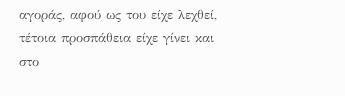αγοράς, αφού ως του είχε λεχθεί, τέτοια προσπάθεια είχε γίνει και στο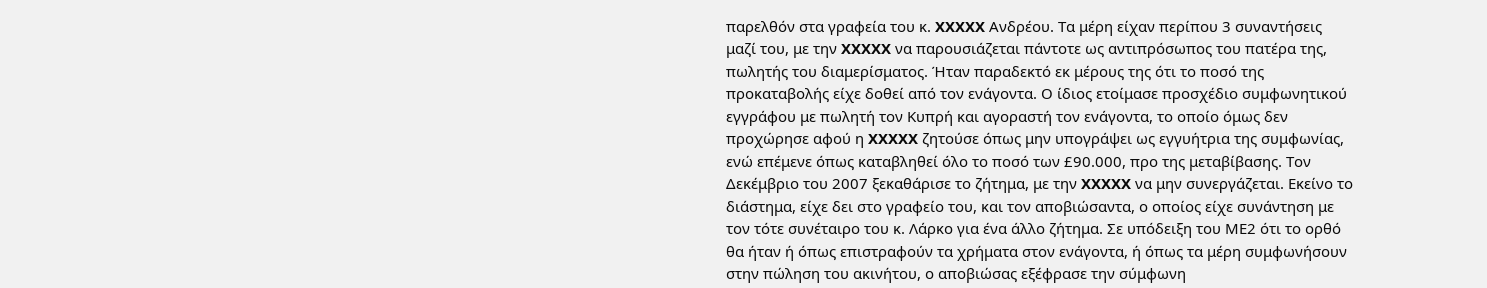παρελθόν στα γραφεία του κ. XXXXX Ανδρέου. Τα μέρη είχαν περίπου 3 συναντήσεις μαζί του, με την XXXXX να παρουσιάζεται πάντοτε ως αντιπρόσωπος του πατέρα της, πωλητής του διαμερίσματος. Ήταν παραδεκτό εκ μέρους της ότι το ποσό της προκαταβολής είχε δοθεί από τον ενάγοντα. Ο ίδιος ετοίμασε προσχέδιο συμφωνητικού εγγράφου με πωλητή τον Κυπρή και αγοραστή τον ενάγοντα, το οποίο όμως δεν προχώρησε αφού η XXXXX ζητούσε όπως μην υπογράψει ως εγγυήτρια της συμφωνίας, ενώ επέμενε όπως καταβληθεί όλο το ποσό των £90.000, προ της μεταβίβασης. Τον Δεκέμβριο του 2007 ξεκαθάρισε το ζήτημα, με την XXXXX να μην συνεργάζεται. Εκείνο το διάστημα, είχε δει στο γραφείο του, και τον αποβιώσαντα, ο οποίος είχε συνάντηση με τον τότε συνέταιρο του κ. Λάρκο για ένα άλλο ζήτημα. Σε υπόδειξη του ΜΕ2 ότι το ορθό θα ήταν ή όπως επιστραφούν τα χρήματα στον ενάγοντα, ή όπως τα μέρη συμφωνήσουν στην πώληση του ακινήτου, ο αποβιώσας εξέφρασε την σύμφωνη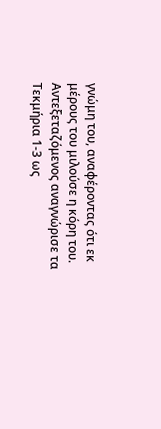γνώμη του, αναφέροντας ότι εκ μέρους του μιλούσε η κόρη του. Αντεξεταζόμενος αναγνώρισε τα Τεκμήρια 1-3 ως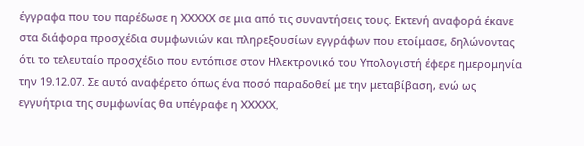έγγραφα που του παρέδωσε η XXXXX σε μια από τις συναντήσεις τους. Εκτενή αναφορά έκανε στα διάφορα προσχέδια συμφωνιών και πληρεξουσίων εγγράφων που ετοίμασε, δηλώνοντας ότι το τελευταίο προσχέδιο που εντόπισε στον Ηλεκτρονικό του Υπολογιστή έφερε ημερομηνία την 19.12.07. Σε αυτό αναφέρετο όπως ένα ποσό παραδοθεί με την μεταβίβαση, ενώ ως εγγυήτρια της συμφωνίας θα υπέγραφε η XXXXX,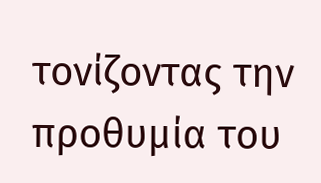τονίζοντας την προθυμία του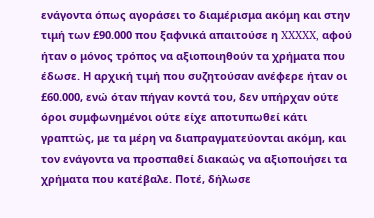ενάγοντα όπως αγοράσει το διαμέρισμα ακόμη και στην τιμή των £90.000 που ξαφνικά απαιτούσε η XXXXX, αφού ήταν ο μόνος τρόπος να αξιοποιηθούν τα χρήματα που έδωσε. Η αρχική τιμή που συζητούσαν ανέφερε ήταν οι £60.000, ενώ όταν πήγαν κοντά του, δεν υπήρχαν ούτε όροι συμφωνημένοι ούτε είχε αποτυπωθεί κάτι γραπτώς, με τα μέρη να διαπραγματεύονται ακόμη, και τον ενάγοντα να προσπαθεί διακαώς να αξιοποιήσει τα χρήματα που κατέβαλε. Ποτέ, δήλωσε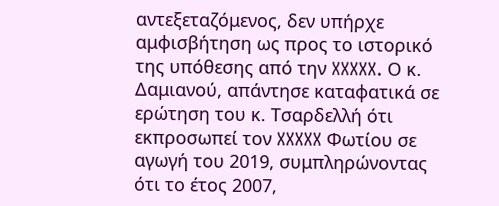αντεξεταζόμενος, δεν υπήρχε αμφισβήτηση ως προς το ιστορικό της υπόθεσης από την XXXXX. Ο κ. Δαμιανού, απάντησε καταφατικά σε ερώτηση του κ. Τσαρδελλή ότι εκπροσωπεί τον XXXXX Φωτίου σε αγωγή του 2019, συμπληρώνοντας ότι το έτος 2007,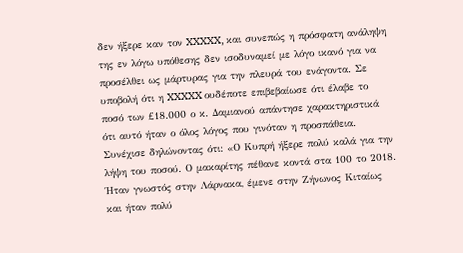δεν ήξερε καν τον XXXXX, και συνεπώς η πρόσφατη ανάληψη της εν λόγω υπόθεσης δεν ισοδυναμεί με λόγο ικανό για να προσέλθει ως μάρτυρας για την πλευρά του ενάγοντα. Σε υποβολή ότι η XXXXX ουδέποτε επιβεβαίωσε ότι έλαβε το ποσό των £18.000 ο κ. Δαμιανού απάντησε χαρακτηριστικά ότι αυτό ήταν ο όλος λόγος που γινόταν η προσπάθεια. Συνέχισε δηλώνοντας ότι: «Ο Κυπρή ήξερε πολύ καλά για την λήψη του ποσού. Ο μακαρίτης πέθανε κοντά στα 100 το 2018. Ήταν γνωστός στην Λάρνακα, έμενε στην Ζήνωνος Κιταίως και ήταν πολύ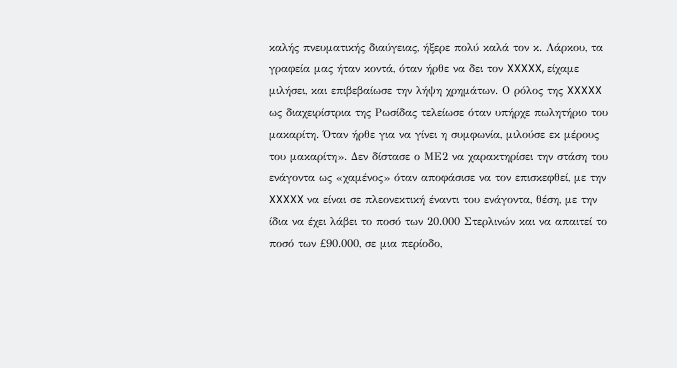καλής πνευματικής διαύγειας, ήξερε πολύ καλά τον κ. Λάρκου, τα γραφεία μας ήταν κοντά, όταν ήρθε να δει τον XXXXX, είχαμε μιλήσει, και επιβεβαίωσε την λήψη χρημάτων. Ο ρόλος της XXXXX ως διαχειρίστρια της Ρωσίδας τελείωσε όταν υπήρχε πωλητήριο του μακαρίτη. Όταν ήρθε για να γίνει η συμφωνία, μιλούσε εκ μέρους του μακαρίτη». Δεν δίστασε ο ΜΕ2 να χαρακτηρίσει την στάση του ενάγοντα ως «χαμένος» όταν αποφάσισε να τον επισκεφθεί, με την XXXXX να είναι σε πλεονεκτική έναντι του ενάγοντα, θέση, με την ίδια να έχει λάβει το ποσό των 20.000 Στερλινών και να απαιτεί το ποσό των £90.000, σε μια περίοδο,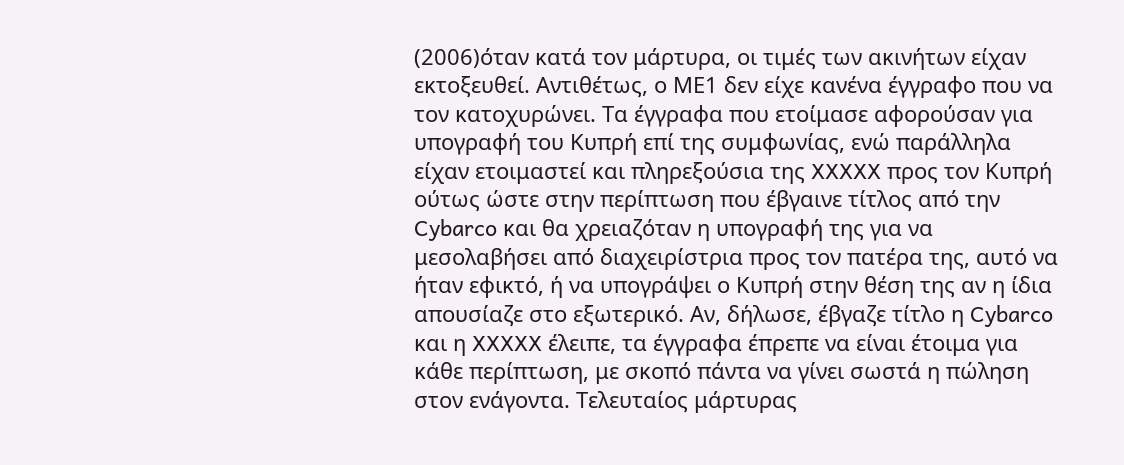(2006)όταν κατά τον μάρτυρα, οι τιμές των ακινήτων είχαν εκτοξευθεί. Αντιθέτως, ο ΜΕ1 δεν είχε κανένα έγγραφο που να τον κατοχυρώνει. Τα έγγραφα που ετοίμασε αφορούσαν για υπογραφή του Κυπρή επί της συμφωνίας, ενώ παράλληλα είχαν ετοιμαστεί και πληρεξούσια της XXXXX προς τον Κυπρή ούτως ώστε στην περίπτωση που έβγαινε τίτλος από την Cybarco και θα χρειαζόταν η υπογραφή της για να μεσολαβήσει από διαχειρίστρια προς τον πατέρα της, αυτό να ήταν εφικτό, ή να υπογράψει ο Κυπρή στην θέση της αν η ίδια απουσίαζε στο εξωτερικό. Αν, δήλωσε, έβγαζε τίτλο η Cybarco και η XXXXX έλειπε, τα έγγραφα έπρεπε να είναι έτοιμα για κάθε περίπτωση, με σκοπό πάντα να γίνει σωστά η πώληση στον ενάγοντα. Τελευταίος μάρτυρας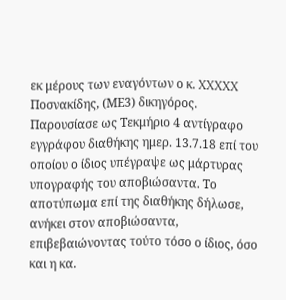εκ μέρους των εναγόντων ο κ. XXXXX Ποσνακίδης, (ΜΕ3) δικηγόρος. Παρουσίασε ως Τεκμήριο 4 αντίγραφο εγγράφου διαθήκης ημερ. 13.7.18 επί του οποίου ο ίδιος υπέγραψε ως μάρτυρας υπογραφής του αποβιώσαντα. Το αποτύπωμα επί της διαθήκης δήλωσε, ανήκει στον αποβιώσαντα, επιβεβαιώνοντας τούτο τόσο ο ίδιος, όσο και η κα.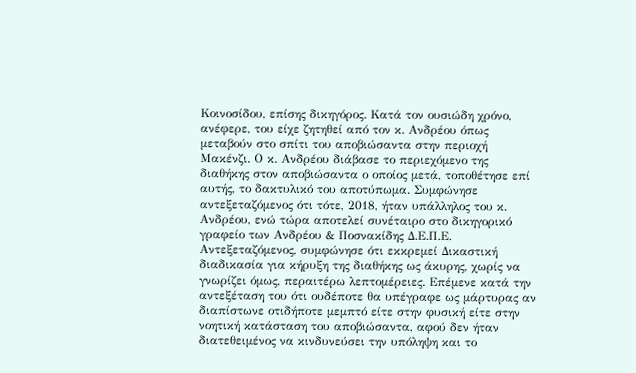Κοινοσίδου, επίσης δικηγόρος. Κατά τον ουσιώδη χρόνο, ανέφερε, του είχε ζητηθεί από τον κ. Ανδρέου όπως μεταβούν στο σπίτι του αποβιώσαντα στην περιοχή Μακένζι. Ο κ. Ανδρέου διάβασε το περιεχόμενο της διαθήκης στον αποβιώσαντα ο οποίος μετά, τοποθέτησε επί αυτής, το δακτυλικό του αποτύπωμα. Συμφώνησε αντεξεταζόμενος ότι τότε, 2018, ήταν υπάλληλος του κ. Ανδρέου, ενώ τώρα αποτελεί συνέταιρο στο δικηγορικό γραφείο των Ανδρέου & Ποσνακίδης Δ.Ε.Π.Ε. Αντεξεταζόμενος, συμφώνησε ότι εκκρεμεί Δικαστική διαδικασία για κήρυξη της διαθήκης ως άκυρης, χωρίς να γνωρίζει όμως, περαιτέρω λεπτομέρειες. Επέμενε κατά την αντεξέταση του ότι ουδέποτε θα υπέγραφε ως μάρτυρας αν διαπίστωνε οτιδήποτε μεμπτό είτε στην φυσική είτε στην νοητική κατάσταση του αποβιώσαντα, αφού δεν ήταν διατεθειμένος να κινδυνεύσει την υπόληψη και το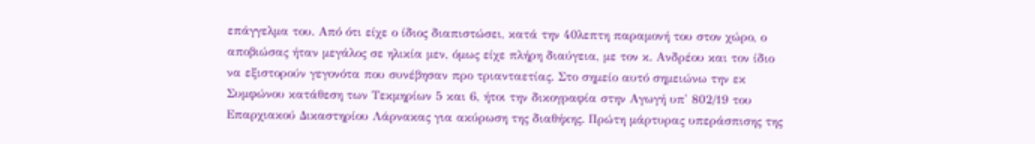επάγγελμα του. Από ότι είχε ο ίδιος διαπιστώσει, κατά την 40λεπτη παραμονή του στον χώρο, ο αποβιώσας ήταν μεγάλος σε ηλικία μεν, όμως είχε πλήρη διαύγεια, με τον κ. Ανδρέου και τον ίδιο να εξιστορούν γεγονότα που συνέβησαν προ τριανταετίας. Στο σημείο αυτό σημειώνω την εκ Συμφώνου κατάθεση των Τεκμηρίων 5 και 6, ήτοι την δικογραφία στην Αγωγή υπ' 802/19 του Επαρχιακού Δικαστηρίου Λάρνακας για ακύρωση της διαθήκης. Πρώτη μάρτυρας υπεράσπισης της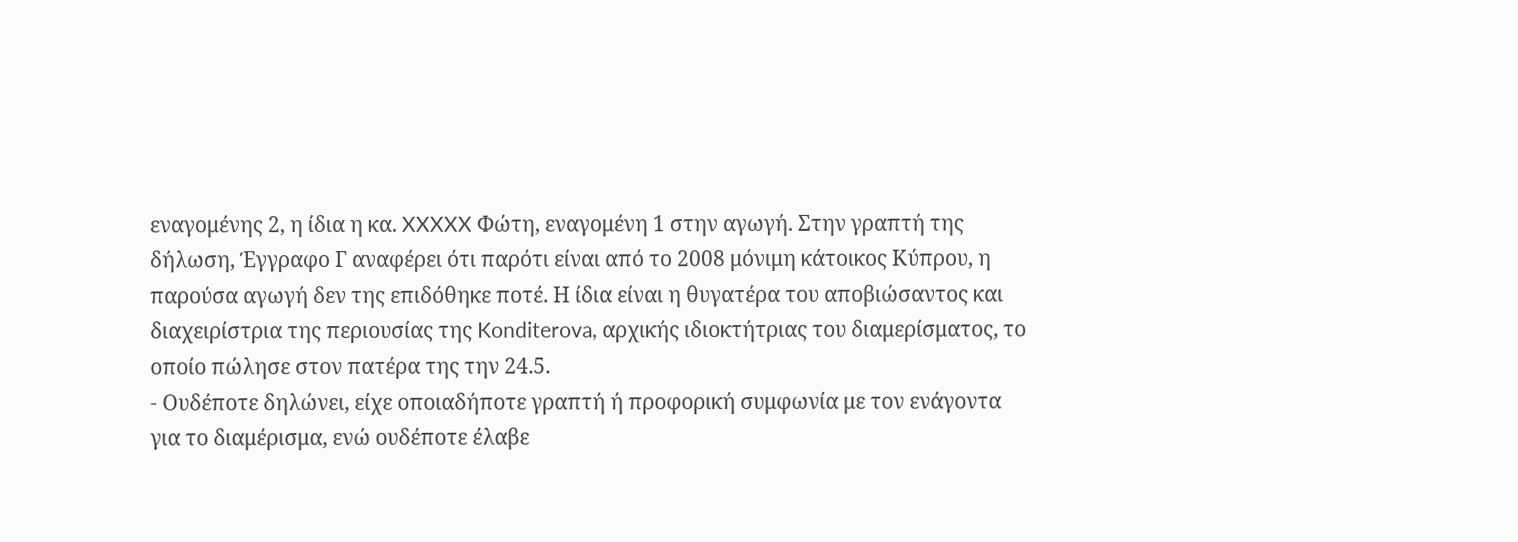εναγομένης 2, η ίδια η κα. XXXXX Φώτη, εναγομένη 1 στην αγωγή. Στην γραπτή της δήλωση, Έγγραφο Γ αναφέρει ότι παρότι είναι από το 2008 μόνιμη κάτοικος Κύπρου, η παρούσα αγωγή δεν της επιδόθηκε ποτέ. Η ίδια είναι η θυγατέρα του αποβιώσαντος και διαχειρίστρια της περιουσίας της Konditerova, αρχικής ιδιοκτήτριας του διαμερίσματος, το οποίο πώλησε στον πατέρα της την 24.5.
- Ουδέποτε δηλώνει, είχε οποιαδήποτε γραπτή ή προφορική συμφωνία με τον ενάγοντα για το διαμέρισμα, ενώ ουδέποτε έλαβε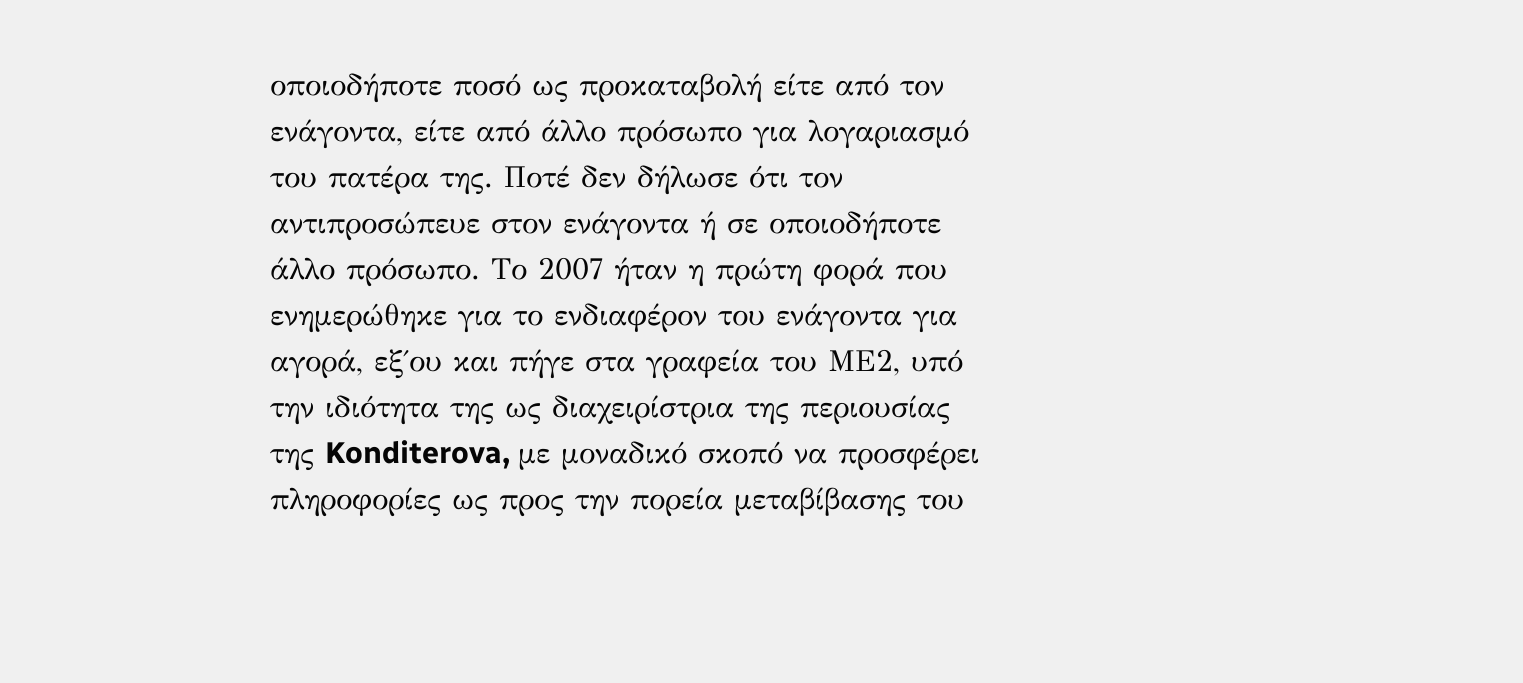οποιοδήποτε ποσό ως προκαταβολή είτε από τον ενάγοντα, είτε από άλλο πρόσωπο για λογαριασμό του πατέρα της. Ποτέ δεν δήλωσε ότι τον αντιπροσώπευε στον ενάγοντα ή σε οποιοδήποτε άλλο πρόσωπο. Το 2007 ήταν η πρώτη φορά που ενημερώθηκε για το ενδιαφέρον του ενάγοντα για αγορά, εξ΄ου και πήγε στα γραφεία του ΜΕ2, υπό την ιδιότητα της ως διαχειρίστρια της περιουσίας της Konditerova, με μοναδικό σκοπό να προσφέρει πληροφορίες ως προς την πορεία μεταβίβασης του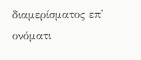διαμερίσματος επ' ονόματι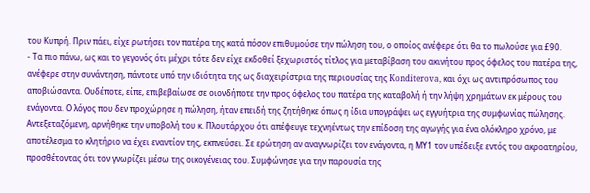του Κυπρή. Πριν πάει, είχε ρωτήσει τον πατέρα της κατά πόσον επιθυμούσε την πώληση του, ο οποίος ανέφερε ότι θα το πωλούσε για £90.
- Τα πιο πάνω, ως και το γεγονός ότι μέχρι τότε δεν είχε εκδοθεί ξεχωριστός τίτλος για μεταβίβαση του ακινήτου προς όφελος του πατέρα της, ανέφερε στην συνάντηση, πάντοτε υπό την ιδιότητα της ως διαχειρίστρια της περιουσίας της Konditerova, και όχι ως αντιπρόσωπος του αποβιώσαντα. Ουδέποτε, είπε, επιβεβαίωσε σε οιονδήποτε την προς όφελος του πατέρα της καταβολή ή την λήψη χρημάτων εκ μέρους του ενάγοντα. Ο λόγος που δεν προχώρησε η πώληση, ήταν επειδή της ζητήθηκε όπως η ίδια υπογράψει ως εγγυήτρια της συμφωνίας πώλησης. Αντεξεταζόμενη, αρνήθηκε την υποβολή του κ. Πλουτάρχου ότι απέφευγε τεχνηέντως την επίδοση της αγωγής για ένα ολόκληρο χρόνο, με αποτέλεσμα το κλητήριο να έχει εναντίον της, εκπνεύσει. Σε ερώτηση αν αναγνωρίζει τον ενάγοντα, η ΜΥ1 τον υπέδειξε εντός του ακροατηρίου, προσθέτοντας ότι τον γνωρίζει μέσω της οικογένειας του. Συμφώνησε για την παρουσία της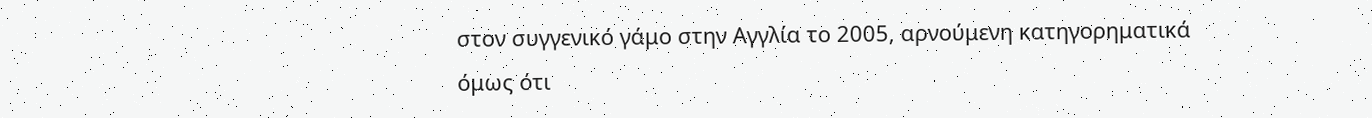στον συγγενικό γάμο στην Αγγλία το 2005, αρνούμενη κατηγορηματικά όμως ότι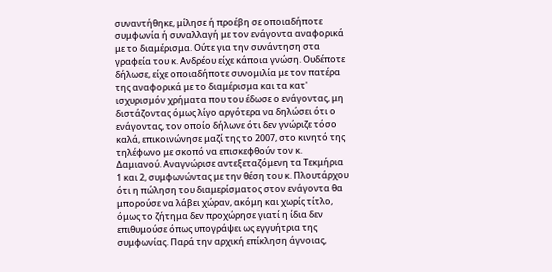συναντήθηκε, μίλησε ή προέβη σε οποιαδήποτε συμφωνία ή συναλλαγή με τον ενάγοντα αναφορικά με το διαμέρισμα. Ούτε για την συνάντηση στα γραφεία του κ. Ανδρέου είχε κάποια γνώση. Ουδέποτε δήλωσε, είχε οποιαδήποτε συνομιλία με τον πατέρα της αναφορικά με το διαμέρισμα και τα κατ' ισχυρισμόν χρήματα που του έδωσε ο ενάγοντας, μη διστάζοντας όμως λίγο αργότερα να δηλώσει ότι ο ενάγοντας, τον οποίο δήλωνε ότι δεν γνώριζε τόσο καλά, επικοινώνησε μαζί της το 2007, στο κινητό της τηλέφωνο με σκοπό να επισκεφθούν τον κ. Δαμιανού. Αναγνώρισε αντεξεταζόμενη τα Τεκμήρια 1 και 2, συμφωνώντας με την θέση του κ. Πλουτάρχου ότι η πώληση του διαμερίσματος στον ενάγοντα θα μπορούσε να λάβει χώραν, ακόμη και χωρίς τίτλο, όμως το ζήτημα δεν προχώρησε γιατί η ίδια δεν επιθυμούσε όπως υπογράψει ως εγγυήτρια της συμφωνίας. Παρά την αρχική επίκληση άγνοιας,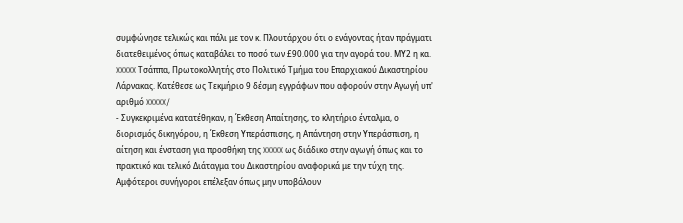συμφώνησε τελικώς και πάλι με τον κ. Πλουτάρχου ότι ο ενάγοντας ήταν πράγματι διατεθειμένος όπως καταβάλει το ποσό των £90.000 για την αγορά του. ΜΥ2 η κα. XXXXX Τσάππα, Πρωτοκολλητής στο Πολιτικό Τμήμα του Επαρχιακού Δικαστηρίου Λάρνακας. Κατέθεσε ως Τεκμήριο 9 δέσμη εγγράφων που αφορούν στην Αγωγή υπ' αριθμό XXXXX/
- Συγκεκριμένα κατατέθηκαν, η Έκθεση Απαίτησης, το κλητήριο ένταλμα, ο διορισμός δικηγόρου, η Έκθεση Υπεράσπισης, η Απάντηση στην Υπεράσπιση, η αίτηση και ένσταση για προσθήκη της XXXXX ως διάδικο στην αγωγή όπως και το πρακτικό και τελικό Διάταγμα του Δικαστηρίου αναφορικά με την τύχη της. Αμφότεροι συνήγοροι επέλεξαν όπως μην υποβάλουν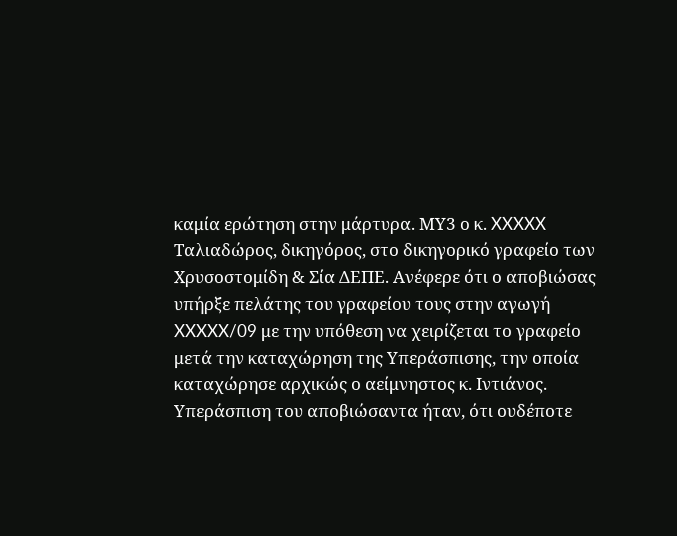καμία ερώτηση στην μάρτυρα. ΜΥ3 ο κ. XXXXX Ταλιαδώρος, δικηγόρος, στο δικηγορικό γραφείο των Χρυσοστομίδη & Σία ΔΕΠΕ. Ανέφερε ότι ο αποβιώσας υπήρξε πελάτης του γραφείου τους στην αγωγή XXXXX/09 με την υπόθεση να χειρίζεται το γραφείο μετά την καταχώρηση της Υπεράσπισης, την οποία καταχώρησε αρχικώς ο αείμνηστος κ. Ιντιάνος. Υπεράσπιση του αποβιώσαντα ήταν, ότι ουδέποτε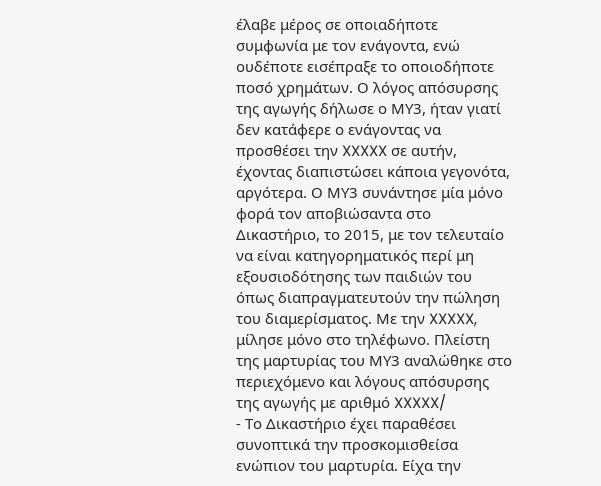έλαβε μέρος σε οποιαδήποτε συμφωνία με τον ενάγοντα, ενώ ουδέποτε εισέπραξε το οποιοδήποτε ποσό χρημάτων. Ο λόγος απόσυρσης της αγωγής δήλωσε ο ΜΥ3, ήταν γιατί δεν κατάφερε ο ενάγοντας να προσθέσει την XXXXX σε αυτήν, έχοντας διαπιστώσει κάποια γεγονότα, αργότερα. Ο ΜΥ3 συνάντησε μία μόνο φορά τον αποβιώσαντα στο Δικαστήριο, το 2015, με τον τελευταίο να είναι κατηγορηματικός περί μη εξουσιοδότησης των παιδιών του όπως διαπραγματευτούν την πώληση του διαμερίσματος. Με την XXXXX, μίλησε μόνο στο τηλέφωνο. Πλείστη της μαρτυρίας του ΜΥ3 αναλώθηκε στο περιεχόμενο και λόγους απόσυρσης της αγωγής με αριθμό XXXXX/
- Το Δικαστήριο έχει παραθέσει συνοπτικά την προσκομισθείσα ενώπιον του μαρτυρία. Είχα την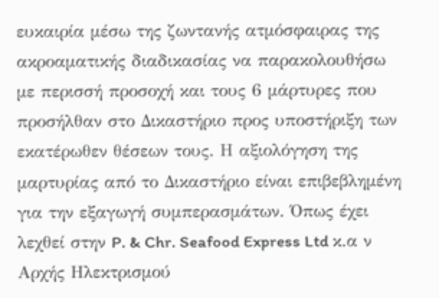ευκαιρία μέσω της ζωντανής ατμόσφαιρας της ακροαματικής διαδικασίας να παρακολουθήσω με περισσή προσοχή και τους 6 μάρτυρες που προσήλθαν στο Δικαστήριο προς υποστήριξη των εκατέρωθεν θέσεων τους. Η αξιολόγηση της μαρτυρίας από το Δικαστήριο είναι επιβεβλημένη για την εξαγωγή συμπερασμάτων. Όπως έχει λεχθεί στην P. & Chr. Seafood Express Ltd κ.α ν Αρχής Ηλεκτρισμού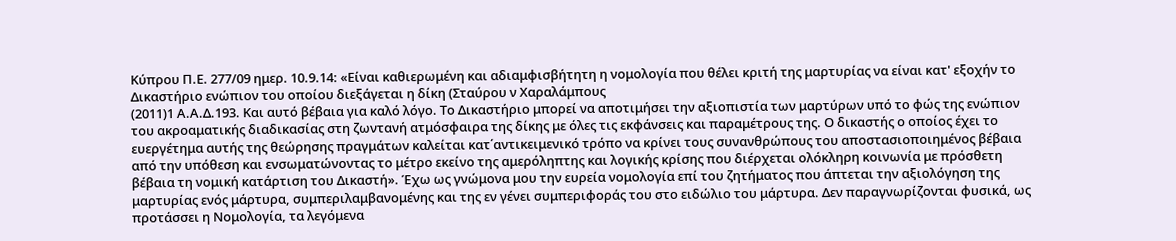Κύπρου Π.Ε. 277/09 ημερ. 10.9.14: «Είναι καθιερωμένη και αδιαμφισβήτητη η νομολογία που θέλει κριτή της μαρτυρίας να είναι κατ' εξοχήν το Δικαστήριο ενώπιον του οποίου διεξάγεται η δίκη (Σταύρου ν Χαραλάμπους
(2011)1 Α.Α.Δ.193. Και αυτό βέβαια για καλό λόγο. Το Δικαστήριο μπορεί να αποτιμήσει την αξιοπιστία των μαρτύρων υπό το φώς της ενώπιον του ακροαματικής διαδικασίας στη ζωντανή ατμόσφαιρα της δίκης με όλες τις εκφάνσεις και παραμέτρους της. Ο δικαστής ο οποίος έχει το ευεργέτημα αυτής της θεώρησης πραγμάτων καλείται κατ΄αντικειμενικό τρόπο να κρίνει τους συνανθρώπους του αποστασιοποιημένος βέβαια από την υπόθεση και ενσωματώνοντας το μέτρο εκείνο της αμερόληπτης και λογικής κρίσης που διέρχεται ολόκληρη κοινωνία με πρόσθετη βέβαια τη νομική κατάρτιση του Δικαστή». Έχω ως γνώμονα μου την ευρεία νομολογία επί του ζητήματος που άπτεται την αξιολόγηση της μαρτυρίας ενός μάρτυρα, συμπεριλαμβανομένης και της εν γένει συμπεριφοράς του στο ειδώλιο του μάρτυρα. Δεν παραγνωρίζονται φυσικά, ως προτάσσει η Νομολογία, τα λεγόμενα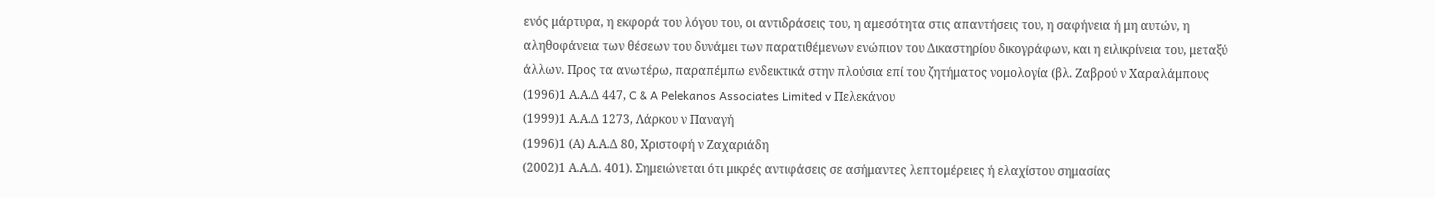ενός μάρτυρα, η εκφορά του λόγου του, οι αντιδράσεις του, η αμεσότητα στις απαντήσεις του, η σαφήνεια ή μη αυτών, η αληθοφάνεια των θέσεων του δυνάμει των παρατιθέμενων ενώπιον του Δικαστηρίου δικογράφων, και η ειλικρίνεια του, μεταξύ άλλων. Προς τα ανωτέρω, παραπέμπω ενδεικτικά στην πλούσια επί του ζητήματος νομολογία (βλ. Ζαβρού ν Χαραλάμπους
(1996)1 Α.Α.Δ 447, C & A Pelekanos Associates Limited v Πελεκάνου
(1999)1 Α.Α.Δ 1273, Λάρκου ν Παναγή
(1996)1 (Α) Α.Α.Δ 80, Χριστοφή ν Ζαχαριάδη
(2002)1 Α.Α.Δ. 401). Σημειώνεται ότι μικρές αντιφάσεις σε ασήμαντες λεπτομέρειες ή ελαχίστου σημασίας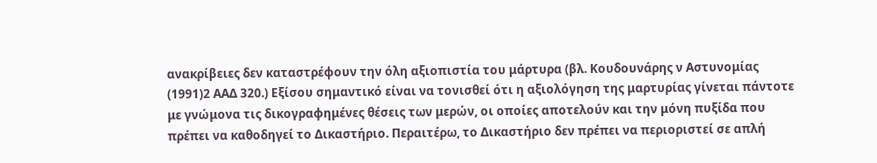ανακρίβειες δεν καταστρέφουν την όλη αξιοπιστία του μάρτυρα (βλ. Κουδουνάρης ν Αστυνομίας
(1991)2 ΑΑΔ 320.) Εξίσου σημαντικό είναι να τονισθεί ότι η αξιολόγηση της μαρτυρίας γίνεται πάντοτε με γνώμονα τις δικογραφημένες θέσεις των μερών, οι οποίες αποτελούν και την μόνη πυξίδα που πρέπει να καθοδηγεί το Δικαστήριο. Περαιτέρω, το Δικαστήριο δεν πρέπει να περιοριστεί σε απλή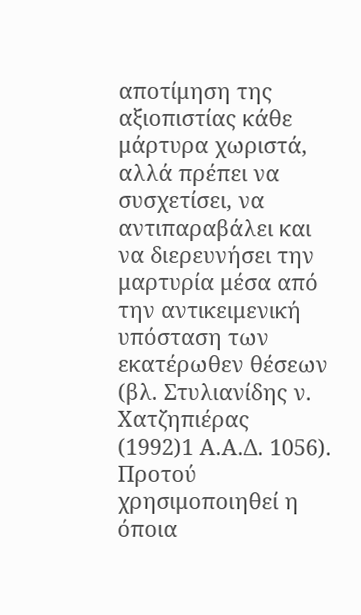αποτίμηση της αξιοπιστίας κάθε μάρτυρα χωριστά, αλλά πρέπει να συσχετίσει, να αντιπαραβάλει και να διερευνήσει την μαρτυρία μέσα από την αντικειμενική υπόσταση των εκατέρωθεν θέσεων (βλ. Στυλιανίδης ν. Χατζηπιέρας
(1992)1 Α.Α.Δ. 1056). Προτού χρησιμοποιηθεί η όποια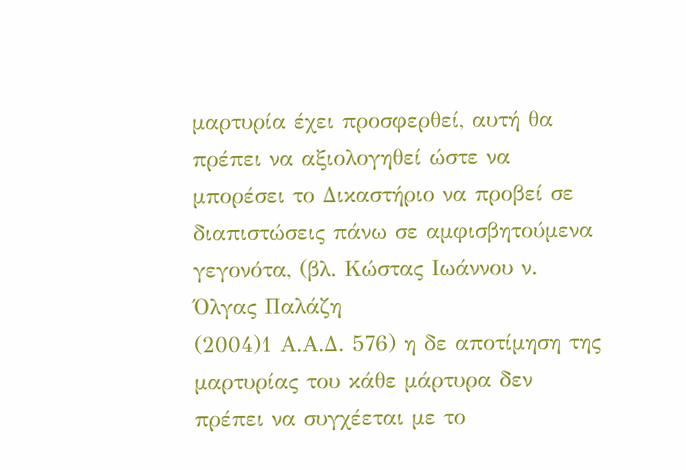μαρτυρία έχει προσφερθεί, αυτή θα πρέπει να αξιολογηθεί ώστε να μπορέσει το Δικαστήριο να προβεί σε διαπιστώσεις πάνω σε αμφισβητούμενα γεγονότα, (βλ. Κώστας Ιωάννου ν. Όλγας Παλάζη
(2004)1 Α.Α.Δ. 576) η δε αποτίμηση της μαρτυρίας του κάθε μάρτυρα δεν πρέπει να συγχέεται με το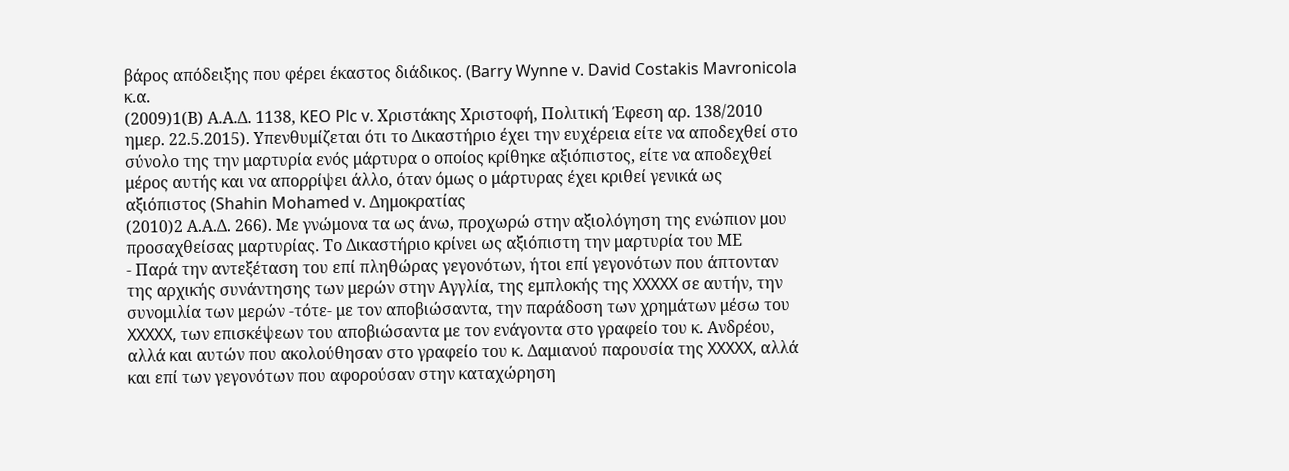βάρος απόδειξης που φέρει έκαστος διάδικος. (Barry Wynne v. David Costakis Mavronicola κ.α.
(2009)1(Β) Α.Α.Δ. 1138, KEO Plc v. Χριστάκης Χριστοφή, Πολιτική Έφεση αρ. 138/2010 ημερ. 22.5.2015). Υπενθυμίζεται ότι το Δικαστήριο έχει την ευχέρεια είτε να αποδεχθεί στο σύνολο της την μαρτυρία ενός μάρτυρα ο οποίος κρίθηκε αξιόπιστος, είτε να αποδεχθεί μέρος αυτής και να απορρίψει άλλο, όταν όμως ο μάρτυρας έχει κριθεί γενικά ως αξιόπιστος (Shahin Mohamed v. Δημοκρατίας
(2010)2 Α.Α.Δ. 266). Με γνώμονα τα ως άνω, προχωρώ στην αξιολόγηση της ενώπιον μου προσαχθείσας μαρτυρίας. Το Δικαστήριο κρίνει ως αξιόπιστη την μαρτυρία του ΜΕ
- Παρά την αντεξέταση του επί πληθώρας γεγονότων, ήτοι επί γεγονότων που άπτονταν της αρχικής συνάντησης των μερών στην Αγγλία, της εμπλοκής της XXXXX σε αυτήν, την συνομιλία των μερών -τότε- με τον αποβιώσαντα, την παράδοση των χρημάτων μέσω του XXXXX, των επισκέψεων του αποβιώσαντα με τον ενάγοντα στο γραφείο του κ. Ανδρέου, αλλά και αυτών που ακολούθησαν στο γραφείο του κ. Δαμιανού παρουσία της XXXXX, αλλά και επί των γεγονότων που αφορούσαν στην καταχώρηση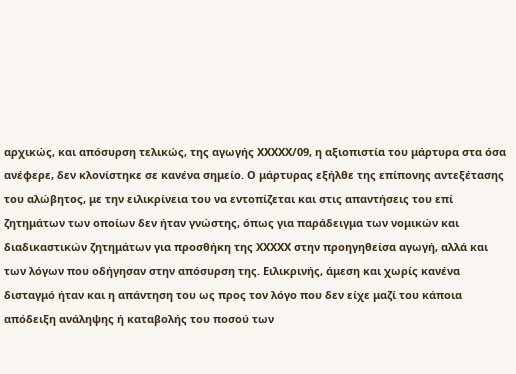αρχικώς, και απόσυρση τελικώς, της αγωγής XXXXX/09, η αξιοπιστία του μάρτυρα στα όσα ανέφερε, δεν κλονίστηκε σε κανένα σημείο. Ο μάρτυρας εξήλθε της επίπονης αντεξέτασης του αλώβητος, με την ειλικρίνεια του να εντοπίζεται και στις απαντήσεις του επί ζητημάτων των οποίων δεν ήταν γνώστης, όπως για παράδειγμα των νομικών και διαδικαστικών ζητημάτων για προσθήκη της XXXXX στην προηγηθείσα αγωγή, αλλά και των λόγων που οδήγησαν στην απόσυρση της. Ειλικρινής, άμεση και χωρίς κανένα δισταγμό ήταν και η απάντηση του ως προς τον λόγο που δεν είχε μαζί του κάποια απόδειξη ανάληψης ή καταβολής του ποσού των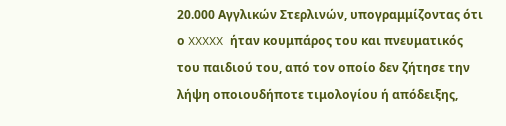20.000 Αγγλικών Στερλινών, υπογραμμίζοντας ότι ο XXXXX ήταν κουμπάρος του και πνευματικός του παιδιού του, από τον οποίο δεν ζήτησε την λήψη οποιουδήποτε τιμολογίου ή απόδειξης,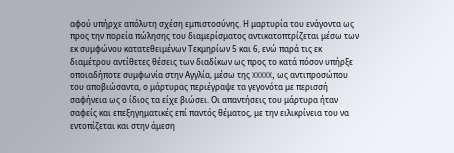αφού υπήρχε απόλυτη σχέση εμπιστοσύνης. Η μαρτυρία του ενάγοντα ως προς την πορεία πώλησης του διαμερίσματος αντικατοπτρίζεται μέσω των εκ συμφώνου κατατεθειμένων Τεκμηρίων 5 και 6, ενώ παρά τις εκ διαμέτρου αντίθετες θέσεις των διαδίκων ως προς το κατά πόσον υπήρξε οποιαδήποτε συμφωνία στην Αγγλία, μέσω της XXXXX, ως αντιπροσώπου του αποβιώσαντα, ο μάρτυρας περιέγραψε τα γεγονότα με περισσή σαφήνεια ως ο ίδιος τα είχε βιώσει. Οι απαντήσεις του μάρτυρα ήταν σαφείς και επεξηγηματικές επί παντός θέματος, με την ειλικρίνεια του να εντοπίζεται και στην άμεση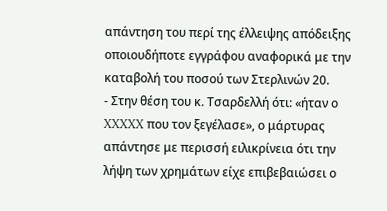απάντηση του περί της έλλειψης απόδειξης οποιουδήποτε εγγράφου αναφορικά με την καταβολή του ποσού των Στερλινών 20.
- Στην θέση του κ. Τσαρδελλή ότι: «ήταν ο XXXXX που τον ξεγέλασε», ο μάρτυρας απάντησε με περισσή ειλικρίνεια ότι την λήψη των χρημάτων είχε επιβεβαιώσει ο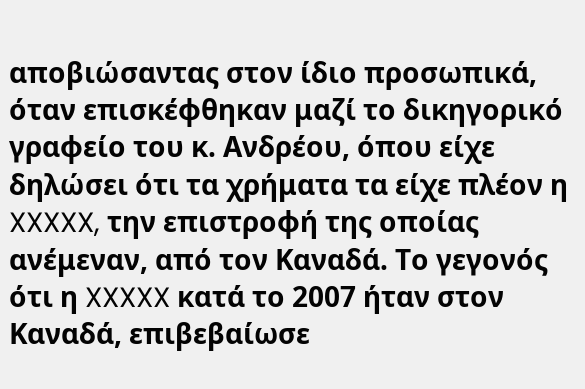αποβιώσαντας στον ίδιο προσωπικά, όταν επισκέφθηκαν μαζί το δικηγορικό γραφείο του κ. Ανδρέου, όπου είχε δηλώσει ότι τα χρήματα τα είχε πλέον η XXXXX, την επιστροφή της οποίας ανέμεναν, από τον Καναδά. Το γεγονός ότι η XXXXX κατά το 2007 ήταν στον Καναδά, επιβεβαίωσε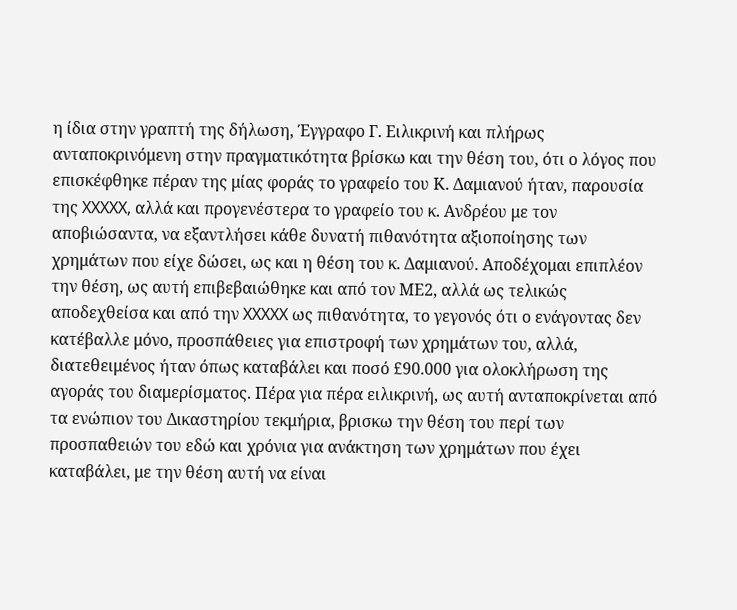η ίδια στην γραπτή της δήλωση, Έγγραφο Γ. Ειλικρινή και πλήρως ανταποκρινόμενη στην πραγματικότητα βρίσκω και την θέση του, ότι ο λόγος που επισκέφθηκε πέραν της μίας φοράς το γραφείο του Κ. Δαμιανού ήταν, παρουσία της XXXXX, αλλά και προγενέστερα το γραφείο του κ. Ανδρέου με τον αποβιώσαντα, να εξαντλήσει κάθε δυνατή πιθανότητα αξιοποίησης των χρημάτων που είχε δώσει, ως και η θέση του κ. Δαμιανού. Αποδέχομαι επιπλέον την θέση, ως αυτή επιβεβαιώθηκε και από τον ΜΕ2, αλλά ως τελικώς αποδεχθείσα και από την XXXXX ως πιθανότητα, το γεγονός ότι ο ενάγοντας δεν κατέβαλλε μόνο, προσπάθειες για επιστροφή των χρημάτων του, αλλά, διατεθειμένος ήταν όπως καταβάλει και ποσό £90.000 για ολοκλήρωση της αγοράς του διαμερίσματος. Πέρα για πέρα ειλικρινή, ως αυτή ανταποκρίνεται από τα ενώπιον του Δικαστηρίου τεκμήρια, βρισκω την θέση του περί των προσπαθειών του εδώ και χρόνια για ανάκτηση των χρημάτων που έχει καταβάλει, με την θέση αυτή να είναι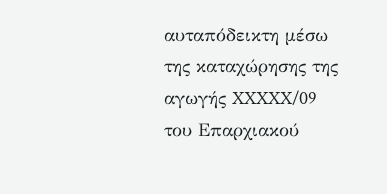αυταπόδεικτη μέσω της καταχώρησης της αγωγής XXXXX/09 του Επαρχιακού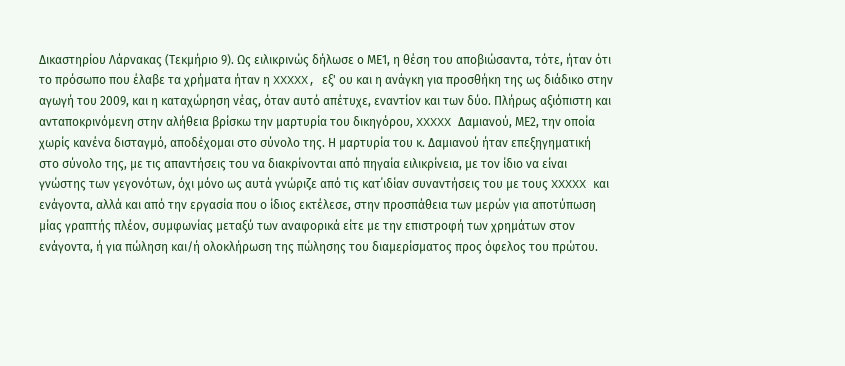Δικαστηρίου Λάρνακας (Τεκμήριο 9). Ως ειλικρινώς δήλωσε ο ΜΕ1, η θέση του αποβιώσαντα, τότε, ήταν ότι το πρόσωπο που έλαβε τα χρήματα ήταν η XXXXX, εξ' ου και η ανάγκη για προσθήκη της ως διάδικο στην αγωγή του 2009, και η καταχώρηση νέας, όταν αυτό απέτυχε, εναντίον και των δύο. Πλήρως αξιόπιστη και ανταποκρινόμενη στην αλήθεια βρίσκω την μαρτυρία του δικηγόρου, XXXXX Δαμιανού, ΜΕ2, την οποία χωρίς κανένα δισταγμό, αποδέχομαι στο σύνολο της. Η μαρτυρία του κ. Δαμιανού ήταν επεξηγηματική στο σύνολο της, με τις απαντήσεις του να διακρίνονται από πηγαία ειλικρίνεια, με τον ίδιο να είναι γνώστης των γεγονότων, όχι μόνο ως αυτά γνώριζε από τις κατ΄ιδίαν συναντήσεις του με τους XXXXX και ενάγοντα, αλλά και από την εργασία που ο ίδιος εκτέλεσε, στην προσπάθεια των μερών για αποτύπωση μίας γραπτής πλέον, συμφωνίας μεταξύ των αναφορικά είτε με την επιστροφή των χρημάτων στον ενάγοντα, ή για πώληση και/ή ολοκλήρωση της πώλησης του διαμερίσματος προς όφελος του πρώτου.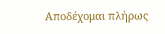Αποδέχομαι πλήρως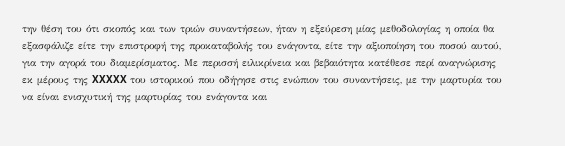την θέση του ότι σκοπός και των τριών συναντήσεων, ήταν η εξεύρεση μίας μεθοδολογίας η οποία θα εξασφάλιζε είτε την επιστροφή της προκαταβολής του ενάγοντα, είτε την αξιοποίηση του ποσού αυτού, για την αγορά του διαμερίσματος. Με περισσή ειλικρίνεια και βεβαιότητα κατέθεσε περί αναγνώρισης εκ μέρους της XXXXX του ιστορικού που οδήγησε στις ενώπιον του συναντήσεις, με την μαρτυρία του να είναι ενισχυτική της μαρτυρίας του ενάγοντα και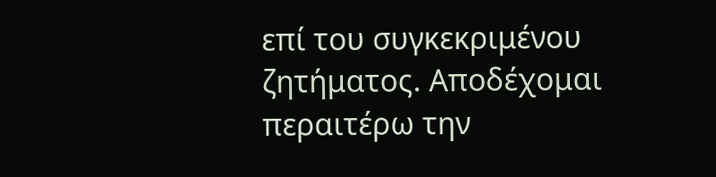επί του συγκεκριμένου ζητήματος. Αποδέχομαι περαιτέρω την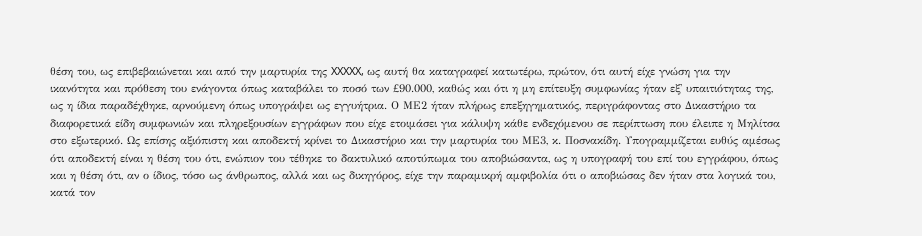θέση του, ως επιβεβαιώνεται και από την μαρτυρία της XXXXX, ως αυτή θα καταγραφεί κατωτέρω, πρώτον, ότι αυτή είχε γνώση για την ικανότητα και πρόθεση του ενάγοντα όπως καταβάλει το ποσό των £90.000, καθώς και ότι η μη επίτευξη συμφωνίας ήταν εξ' υπαιτιότητας της, ως η ίδια παραδέχθηκε, αρνούμενη όπως υπογράψει ως εγγυήτρια. Ο ΜΕ2 ήταν πλήρως επεξηγηματικός, περιγράφοντας στο Δικαστήριο τα διαφορετικά είδη συμφωνιών και πληρεξουσίων εγγράφων που είχε ετοιμάσει για κάλυψη κάθε ενδεχόμενου σε περίπτωση που έλειπε η Μηλίτσα στο εξωτερικό. Ως επίσης αξιόπιστη και αποδεκτή κρίνει το Δικαστήριο και την μαρτυρία του ΜΕ3, κ. Ποσνακίδη. Υπογραμμίζεται ευθύς αμέσως ότι αποδεκτή είναι η θέση του ότι, ενώπιον του τέθηκε το δακτυλικό αποτύπωμα του αποβιώσαντα, ως η υπογραφή του επί του εγγράφου, όπως και η θέση ότι, αν ο ίδιος, τόσο ως άνθρωπος, αλλά και ως δικηγόρος, είχε την παραμικρή αμφιβολία ότι ο αποβιώσας δεν ήταν στα λογικά του, κατά τον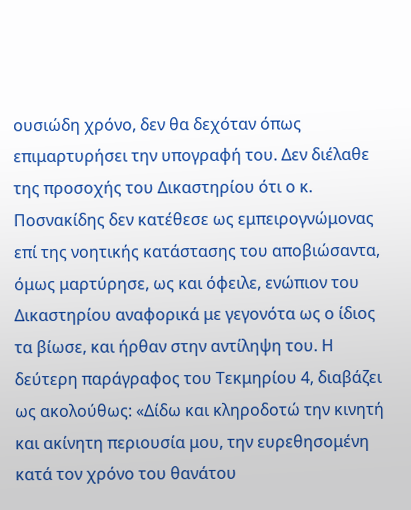ουσιώδη χρόνο, δεν θα δεχόταν όπως επιμαρτυρήσει την υπογραφή του. Δεν διέλαθε της προσοχής του Δικαστηρίου ότι ο κ. Ποσνακίδης δεν κατέθεσε ως εμπειρογνώμονας επί της νοητικής κατάστασης του αποβιώσαντα, όμως μαρτύρησε, ως και όφειλε, ενώπιον του Δικαστηρίου αναφορικά με γεγονότα ως ο ίδιος τα βίωσε, και ήρθαν στην αντίληψη του. Η δεύτερη παράγραφος του Τεκμηρίου 4, διαβάζει ως ακολούθως: «Δίδω και κληροδοτώ την κινητή και ακίνητη περιουσία μου, την ευρεθησομένη κατά τον χρόνο του θανάτου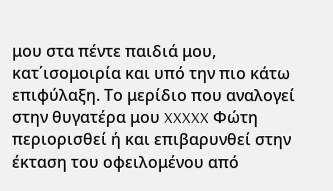μου στα πέντε παιδιά μου, κατ΄ισομοιρία και υπό την πιο κάτω επιφύλαξη. Το μερίδιο που αναλογεί στην θυγατέρα μου XXXXX Φώτη περιορισθεί ή και επιβαρυνθεί στην έκταση του οφειλομένου από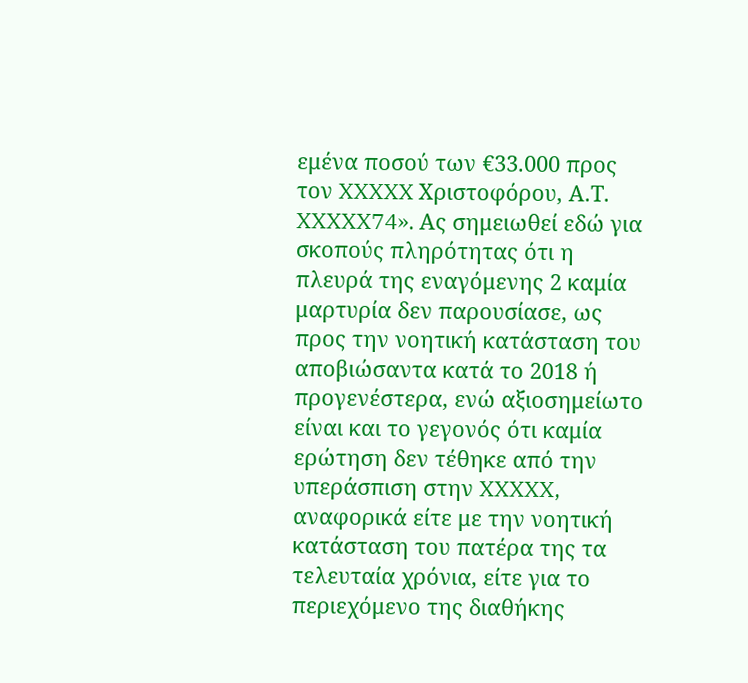εμένα ποσού των €33.000 προς τον XXXXX Χριστοφόρου, Α.Τ. XXXXX74». Ας σημειωθεί εδώ για σκοπούς πληρότητας ότι η πλευρά της εναγόμενης 2 καμία μαρτυρία δεν παρουσίασε, ως προς την νοητική κατάσταση του αποβιώσαντα κατά το 2018 ή προγενέστερα, ενώ αξιοσημείωτο είναι και το γεγονός ότι καμία ερώτηση δεν τέθηκε από την υπεράσπιση στην XXXXX, αναφορικά είτε με την νοητική κατάσταση του πατέρα της τα τελευταία χρόνια, είτε για το περιεχόμενο της διαθήκης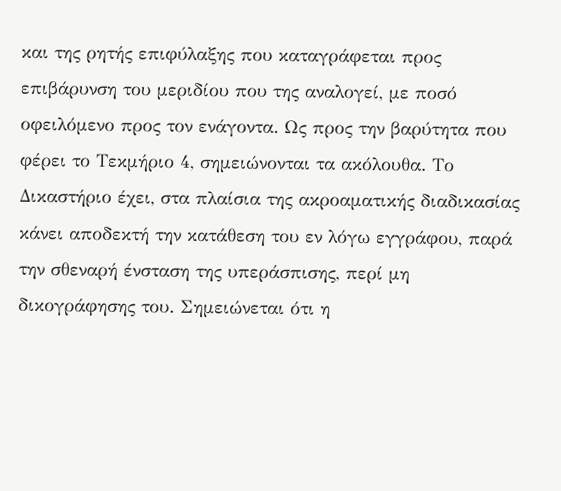και της ρητής επιφύλαξης που καταγράφεται προς επιβάρυνση του μεριδίου που της αναλογεί, με ποσό οφειλόμενο προς τον ενάγοντα. Ως προς την βαρύτητα που φέρει το Τεκμήριο 4, σημειώνονται τα ακόλουθα. Το Δικαστήριο έχει, στα πλαίσια της ακροαματικής διαδικασίας κάνει αποδεκτή την κατάθεση του εν λόγω εγγράφου, παρά την σθεναρή ένσταση της υπεράσπισης, περί μη δικογράφησης του. Σημειώνεται ότι η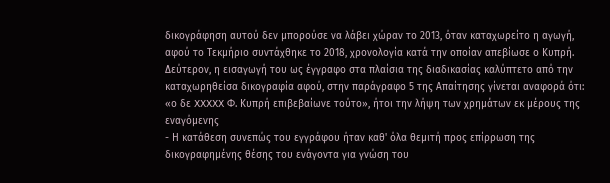δικογράφηση αυτού δεν μπορούσε να λάβει χώραν το 2013, όταν καταχωρείτο η αγωγή, αφού το Τεκμήριο συντάχθηκε το 2018, χρονολογία κατά την οποίαν απεβίωσε ο Κυπρή. Δεύτερον, η εισαγωγή του ως έγγραφο στα πλαίσια της διαδικασίας καλύπτετο από την καταχωρηθείσα δικογραφία αφού, στην παράγραφο 5 της Απαίτησης γίνεται αναφορά ότι: «ο δε XXXXX Φ. Κυπρή επιβεβαίωνε τούτο», ήτοι την λήψη των χρημάτων εκ μέρους της εναγόμενης
- Η κατάθεση συνεπώς του εγγράφου ήταν καθ' όλα θεμιτή προς επίρρωση της δικογραφημένης θέσης του ενάγοντα για γνώση του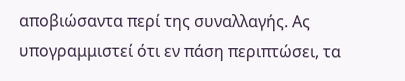αποβιώσαντα περί της συναλλαγής. Ας υπογραμμιστεί ότι εν πάση περιπτώσει, τα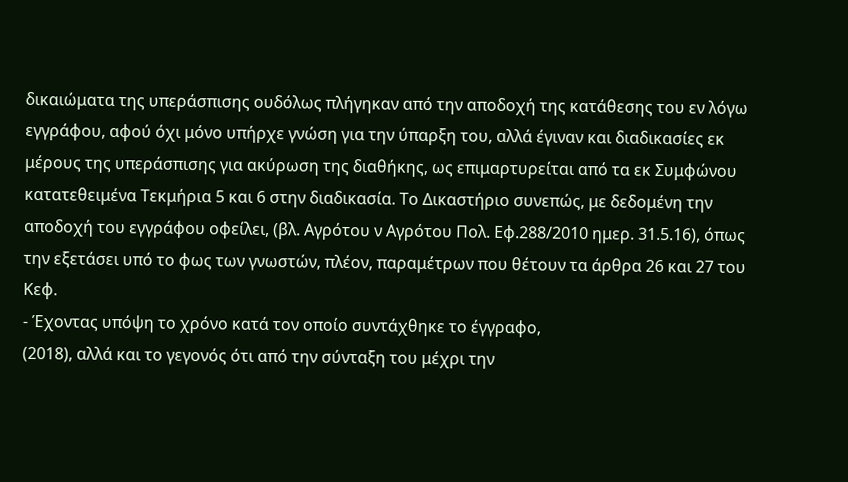δικαιώματα της υπεράσπισης ουδόλως πλήγηκαν από την αποδοχή της κατάθεσης του εν λόγω εγγράφου, αφού όχι μόνο υπήρχε γνώση για την ύπαρξη του, αλλά έγιναν και διαδικασίες εκ μέρους της υπεράσπισης για ακύρωση της διαθήκης, ως επιμαρτυρείται από τα εκ Συμφώνου κατατεθειμένα Τεκμήρια 5 και 6 στην διαδικασία. Το Δικαστήριο συνεπώς, με δεδομένη την αποδοχή του εγγράφου οφείλει, (βλ. Αγρότου ν Αγρότου Πολ. Εφ.288/2010 ημερ. 31.5.16), όπως την εξετάσει υπό το φως των γνωστών, πλέον, παραμέτρων που θέτουν τα άρθρα 26 και 27 του Κεφ.
- Έχοντας υπόψη το χρόνο κατά τον οποίο συντάχθηκε το έγγραφο,
(2018), αλλά και το γεγονός ότι από την σύνταξη του μέχρι την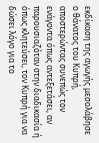εκδίκαση της αγωγής μεσολάβησε ο θάνατος του Κυπρή, αποστερώντας συνεπώς τον ενάγοντα όπως αντεξετάσει, αν παρουσιαζόταν στην διαδικασία ή όπως κλητεύσει, τον Κυπρή για να δώσει λόγο για το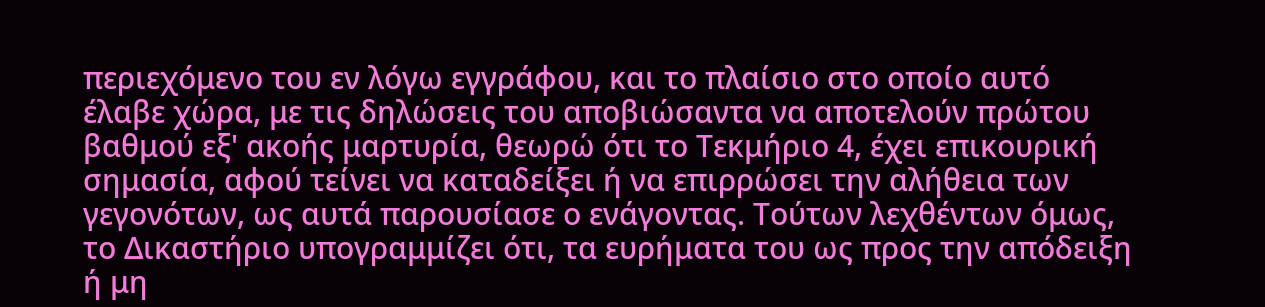περιεχόμενο του εν λόγω εγγράφου, και το πλαίσιο στο οποίο αυτό έλαβε χώρα, με τις δηλώσεις του αποβιώσαντα να αποτελούν πρώτου βαθμού εξ' ακοής μαρτυρία, θεωρώ ότι το Τεκμήριο 4, έχει επικουρική σημασία, αφού τείνει να καταδείξει ή να επιρρώσει την αλήθεια των γεγονότων, ως αυτά παρουσίασε ο ενάγοντας. Τούτων λεχθέντων όμως, το Δικαστήριο υπογραμμίζει ότι, τα ευρήματα του ως προς την απόδειξη ή μη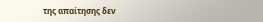της απαίτησης δεν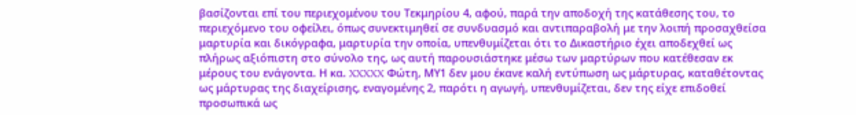βασίζονται επί του περιεχομένου του Τεκμηρίου 4, αφού, παρά την αποδοχή της κατάθεσης του, το περιεχόμενο του οφείλει, όπως συνεκτιμηθεί σε συνδυασμό και αντιπαραβολή με την λοιπή προσαχθείσα μαρτυρία και δικόγραφα, μαρτυρία την οποία, υπενθυμίζεται ότι το Δικαστήριο έχει αποδεχθεί ως πλήρως αξιόπιστη στο σύνολο της, ως αυτή παρουσιάστηκε μέσω των μαρτύρων που κατέθεσαν εκ μέρους του ενάγοντα. Η κα. XXXXX Φώτη, ΜΥ1 δεν μου έκανε καλή εντύπωση ως μάρτυρας, καταθέτοντας ως μάρτυρας της διαχείρισης, εναγομένης 2, παρότι η αγωγή, υπενθυμίζεται, δεν της είχε επιδοθεί προσωπικά ως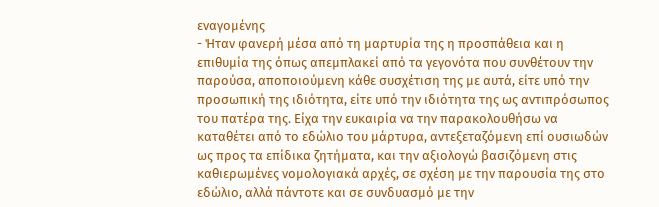εναγομένης
- Ήταν φανερή μέσα από τη μαρτυρία της η προσπάθεια και η επιθυμία της όπως απεμπλακεί από τα γεγονότα που συνθέτουν την παρούσα, αποποιούμενη κάθε συσχέτιση της με αυτά, είτε υπό την προσωπική της ιδιότητα, είτε υπό την ιδιότητα της ως αντιπρόσωπος του πατέρα της. Είχα την ευκαιρία να την παρακολουθήσω να καταθέτει από το εδώλιο του μάρτυρα, αντεξεταζόμενη επί ουσιωδών ως προς τα επίδικα ζητήματα, και την αξιολογώ βασιζόμενη στις καθιερωμένες νομολογιακά αρχές, σε σχέση με την παρουσία της στο εδώλιο, αλλά πάντοτε και σε συνδυασμό με την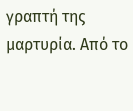γραπτή της μαρτυρία. Από το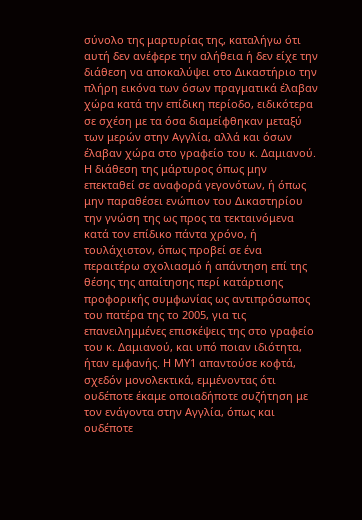σύνολο της μαρτυρίας της, καταλήγω ότι αυτή δεν ανέφερε την αλήθεια ή δεν είχε την διάθεση να αποκαλύψει στο Δικαστήριο την πλήρη εικόνα των όσων πραγματικά έλαβαν χώρα κατά την επίδικη περίοδο, ειδικότερα σε σχέση με τα όσα διαμείφθηκαν μεταξύ των μερών στην Αγγλία, αλλά και όσων έλαβαν χώρα στο γραφείο του κ. Δαμιανού. Η διάθεση της μάρτυρος όπως μην επεκταθεί σε αναφορά γεγονότων, ή όπως μην παραθέσει ενώπιον του Δικαστηρίου την γνώση της ως προς τα τεκταινόμενα κατά τον επίδικο πάντα χρόνο, ή τουλάχιστον, όπως προβεί σε ένα περαιτέρω σχολιασμό ή απάντηση επί της θέσης της απαίτησης περί κατάρτισης προφορικής συμφωνίας ως αντιπρόσωπος του πατέρα της το 2005, για τις επανειλημμένες επισκέψεις της στο γραφείο του κ. Δαμιανού, και υπό ποιαν ιδιότητα, ήταν εμφανής. Η ΜΥ1 απαντούσε κοφτά, σχεδόν μονολεκτικά, εμμένοντας ότι ουδέποτε έκαμε οποιαδήποτε συζήτηση με τον ενάγοντα στην Αγγλία, όπως και ουδέποτε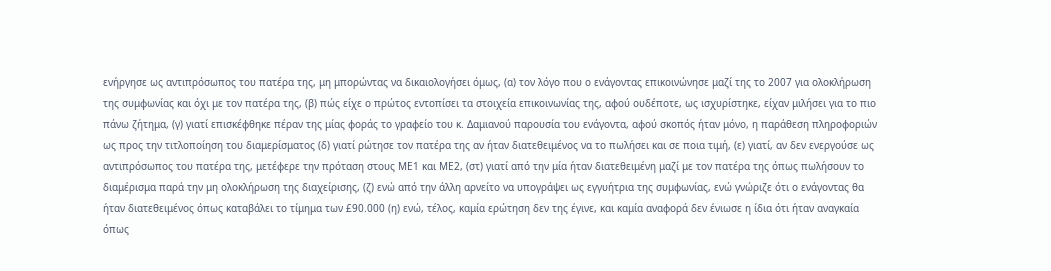ενήργησε ως αντιπρόσωπος του πατέρα της, μη μπορώντας να δικαιολογήσει όμως, (α) τον λόγο που ο ενάγοντας επικοινώνησε μαζί της το 2007 για ολοκλήρωση της συμφωνίας και όχι με τον πατέρα της, (β) πώς είχε ο πρώτος εντοπίσει τα στοιχεία επικοινωνίας της, αφού ουδέποτε, ως ισχυρίστηκε, είχαν μιλήσει για το πιο πάνω ζήτημα, (γ) γιατί επισκέφθηκε πέραν της μίας φοράς το γραφείο του κ. Δαμιανού παρουσία του ενάγοντα, αφού σκοπός ήταν μόνο, η παράθεση πληροφοριών ως προς την τιτλοποίηση του διαμερίσματος (δ) γιατί ρώτησε τον πατέρα της αν ήταν διατεθειμένος να το πωλήσει και σε ποια τιμή, (ε) γιατί, αν δεν ενεργούσε ως αντιπρόσωπος του πατέρα της, μετέφερε την πρόταση στους ΜΕ1 και ΜΕ2, (στ) γιατί από την μία ήταν διατεθειμένη μαζί με τον πατέρα της όπως πωλήσουν το διαμέρισμα παρά την μη ολοκλήρωση της διαχείρισης, (ζ) ενώ από την άλλη αρνείτο να υπογράψει ως εγγυήτρια της συμφωνίας, ενώ γνώριζε ότι ο ενάγοντας θα ήταν διατεθειμένος όπως καταβάλει το τίμημα των £90.000 (η) ενώ, τέλος, καμία ερώτηση δεν της έγινε, και καμία αναφορά δεν ένιωσε η ίδια ότι ήταν αναγκαία όπως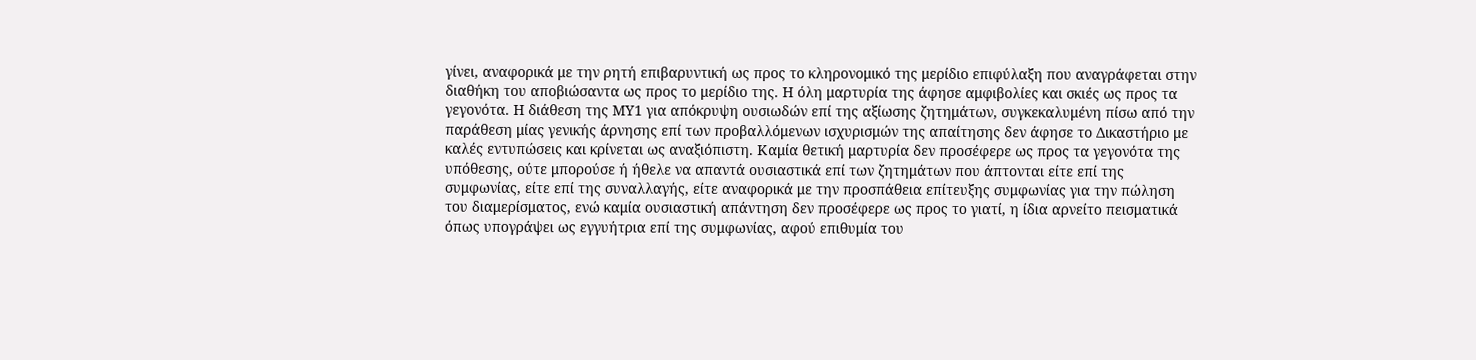γίνει, αναφορικά με την ρητή επιβαρυντική ως προς το κληρονομικό της μερίδιο επιφύλαξη που αναγράφεται στην διαθήκη του αποβιώσαντα ως προς το μερίδιο της. Η όλη μαρτυρία της άφησε αμφιβολίες και σκιές ως προς τα γεγονότα. Η διάθεση της ΜΥ1 για απόκρυψη ουσιωδών επί της αξίωσης ζητημάτων, συγκεκαλυμένη πίσω από την παράθεση μίας γενικής άρνησης επί των προβαλλόμενων ισχυρισμών της απαίτησης δεν άφησε το Δικαστήριο με καλές εντυπώσεις και κρίνεται ως αναξιόπιστη. Καμία θετική μαρτυρία δεν προσέφερε ως προς τα γεγονότα της υπόθεσης, ούτε μπορούσε ή ήθελε να απαντά ουσιαστικά επί των ζητημάτων που άπτονται είτε επί της συμφωνίας, είτε επί της συναλλαγής, είτε αναφορικά με την προσπάθεια επίτευξης συμφωνίας για την πώληση του διαμερίσματος, ενώ καμία ουσιαστική απάντηση δεν προσέφερε ως προς το γιατί, η ίδια αρνείτο πεισματικά όπως υπογράψει ως εγγυήτρια επί της συμφωνίας, αφού επιθυμία του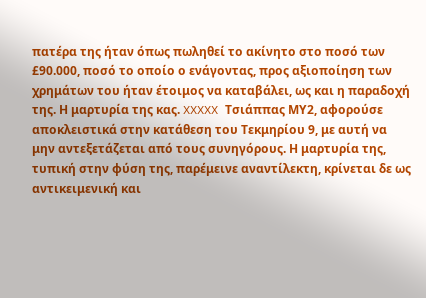πατέρα της ήταν όπως πωληθεί το ακίνητο στο ποσό των £90.000, ποσό το οποίο ο ενάγοντας, προς αξιοποίηση των χρημάτων του ήταν έτοιμος να καταβάλει, ως και η παραδοχή της. Η μαρτυρία της κας. XXXXX Τσιάππας ΜΥ2, αφορούσε αποκλειστικά στην κατάθεση του Τεκμηρίου 9, με αυτή να μην αντεξετάζεται από τους συνηγόρους. Η μαρτυρία της, τυπική στην φύση της, παρέμεινε αναντίλεκτη, κρίνεται δε ως αντικειμενική και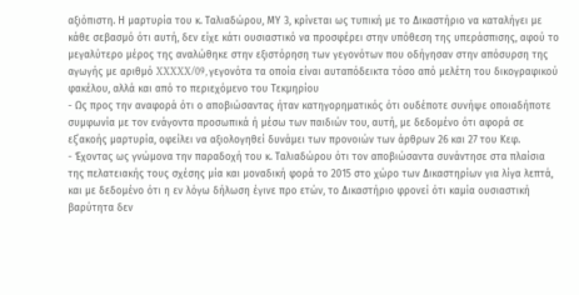αξιόπιστη. Η μαρτυρία του κ. Ταλιαδώρου, ΜΥ 3, κρίνεται ως τυπική με το Δικαστήριο να καταλήγει με κάθε σεβασμό ότι αυτή, δεν είχε κάτι ουσιαστικό να προσφέρει στην υπόθεση της υπεράσπισης, αφού το μεγαλύτερο μέρος της αναλώθηκε στην εξιστόρηση των γεγονότων που οδήγησαν στην απόσυρση της αγωγής με αριθμό XXXXX/09, γεγονότα τα οποία είναι αυταπόδεικτα τόσο από μελέτη του δικογραφικού φακέλου, αλλά και από το περιεχόμενο του Τεκμηρίου
- Ως προς την αναφορά ότι ο αποβιώσαντας ήταν κατηγορηματικός ότι ουδέποτε συνήψε οποιαδήποτε συμφωνία με τον ενάγοντα προσωπικά ή μέσω των παιδιών του, αυτή, με δεδομένο ότι αφορά σε εξ΄ακοής μαρτυρία, οφείλει να αξιολογηθεί δυνάμει των προνοιών των άρθρων 26 και 27 του Κεφ.
- Έχοντας ως γνώμονα την παραδοχή του κ. Ταλιαδώρου ότι τον αποβιώσαντα συνάντησε στα πλαίσια της πελατειακής τους σχέσης μία και μοναδική φορά το 2015 στο χώρο των Δικαστηρίων για λίγα λεπτά, και με δεδομένο ότι η εν λόγω δήλωση έγινε προ ετών, το Δικαστήριο φρονεί ότι καμία ουσιαστική βαρύτητα δεν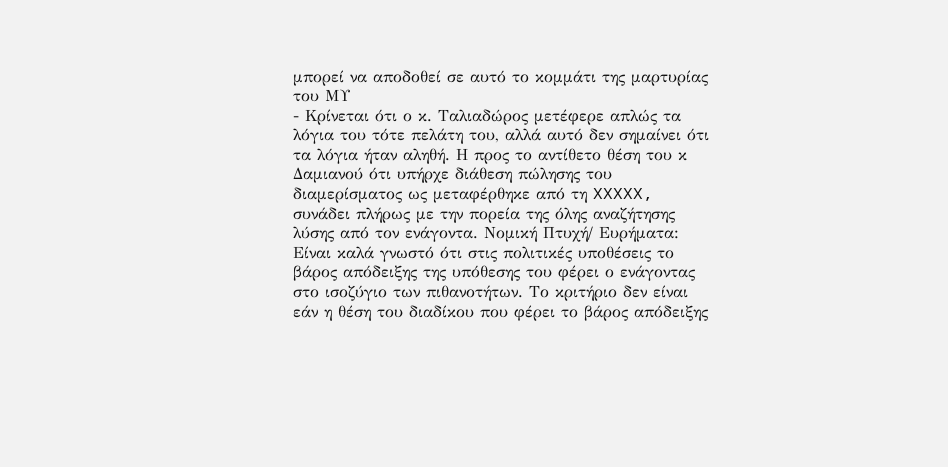μπορεί να αποδοθεί σε αυτό το κομμάτι της μαρτυρίας του ΜΥ
- Κρίνεται ότι ο κ. Ταλιαδώρος μετέφερε απλώς τα λόγια του τότε πελάτη του, αλλά αυτό δεν σημαίνει ότι τα λόγια ήταν αληθή. Η προς το αντίθετο θέση του κ Δαμιανού ότι υπήρχε διάθεση πώλησης του διαμερίσματος ως μεταφέρθηκε από τη XXXXX, συνάδει πλήρως με την πορεία της όλης αναζήτησης λύσης από τον ενάγοντα. Νομική Πτυχή/ Ευρήματα: Είναι καλά γνωστό ότι στις πολιτικές υποθέσεις το βάρος απόδειξης της υπόθεσης του φέρει ο ενάγοντας στο ισοζύγιο των πιθανοτήτων. Το κριτήριο δεν είναι εάν η θέση του διαδίκου που φέρει το βάρος απόδειξης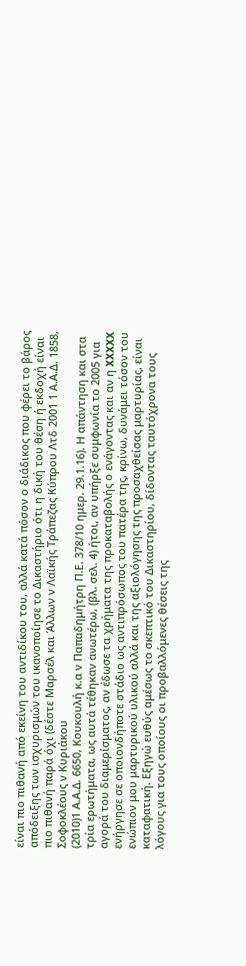είναι πιο πιθανή από εκείνη του αντιδίκου του, αλλά κατά πόσον ο διάδικος που φέρει το βάρος απόδειξης των ισχυρισμών του ικανοποίησε το Δικαστήριο ότι η δική του θέση ή εκδοχή είναι πιο πιθανή παρά όχι (δέστε Μαρσέλ και Άλλων ν Λαϊκής Τράπεζας Κύπρου Λτδ 2001 1 Α.Α.Δ. 1858, Σοφοκλέους ν Κυριάκου
(2010)1 Α.Α.Δ. 6650, Κουκουλή κ.α ν Παπαδημήτρη Π.Ε. 378/10 ημερ. 29.1.16). Η απάντηση και στα τρία ερωτήματα, ως αυτά τέθηκαν ανωτέρω, (βλ. σελ. 4) ήτοι, αν υπήρξε συμφωνία το 2005 για αγορά του διαμερίσματος, αν έδωσε τα χρήματα της προκαταβολής ο ενάγοντας και αν η XXXXX ενήργησε σε οποιονδήποτε στάδιο ως αντιπρόσωπος του πατέρα της, κρίνω, δυνάμει τόσον του ενώπιον μου μαρτυρικού υλικού αλλά και της αξιολόγησης της προσαχθείσας μαρτυρίας, είναι καταφατική. Εξηγώ ευθύς αμέσως το σκεπτικό του Δικαστηρίου, δίδοντας ταυτόχρονα τους λόγους για τους οποίους οι προβαλλόμενες θέσεις της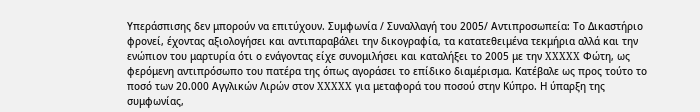Υπεράσπισης δεν μπορούν να επιτύχουν. Συμφωνία / Συναλλαγή του 2005/ Αντιπροσωπεία: Το Δικαστήριο φρονεί, έχοντας αξιολογήσει και αντιπαραβάλει την δικογραφία, τα κατατεθειμένα τεκμήρια αλλά και την ενώπιον του μαρτυρία ότι ο ενάγοντας είχε συνομιλήσει και καταλήξει το 2005 με την XXXXX Φώτη, ως φερόμενη αντιπρόσωπο του πατέρα της όπως αγοράσει το επίδικο διαμέρισμα. Κατέβαλε ως προς τούτο το ποσό των 20.000 Αγγλικών Λιρών στον XXXXX για μεταφορά του ποσού στην Κύπρο. Η ύπαρξη της συμφωνίας,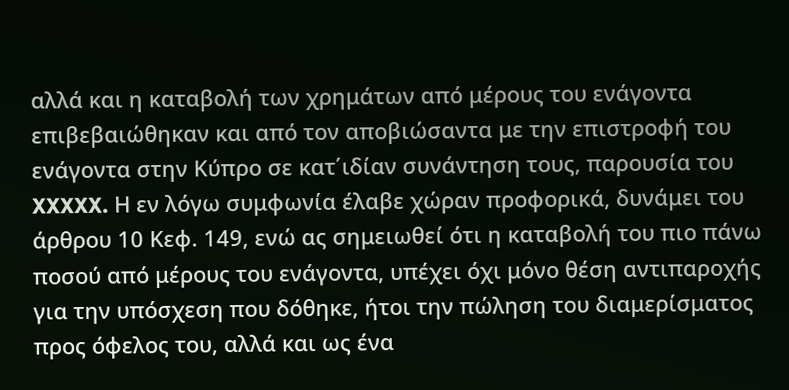αλλά και η καταβολή των χρημάτων από μέρους του ενάγοντα επιβεβαιώθηκαν και από τον αποβιώσαντα με την επιστροφή του ενάγοντα στην Κύπρο σε κατ΄ιδίαν συνάντηση τους, παρουσία του XXXXX. Η εν λόγω συμφωνία έλαβε χώραν προφορικά, δυνάμει του άρθρου 10 Κεφ. 149, ενώ ας σημειωθεί ότι η καταβολή του πιο πάνω ποσού από μέρους του ενάγοντα, υπέχει όχι μόνο θέση αντιπαροχής για την υπόσχεση που δόθηκε, ήτοι την πώληση του διαμερίσματος προς όφελος του, αλλά και ως ένα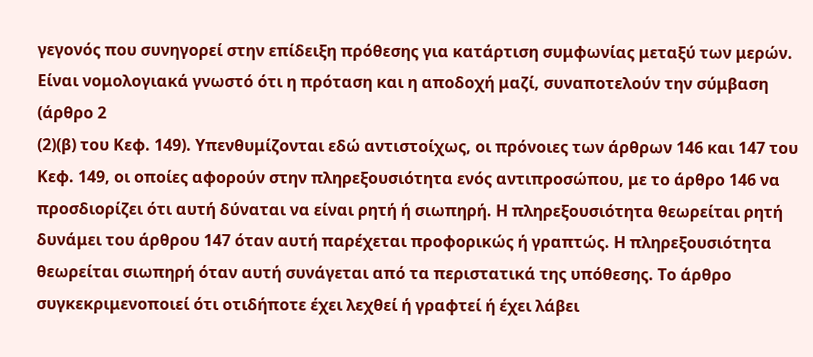γεγονός που συνηγορεί στην επίδειξη πρόθεσης για κατάρτιση συμφωνίας μεταξύ των μερών. Είναι νομολογιακά γνωστό ότι η πρόταση και η αποδοχή μαζί, συναποτελούν την σύμβαση (άρθρο 2
(2)(β) του Κεφ. 149). Υπενθυμίζονται εδώ αντιστοίχως, οι πρόνοιες των άρθρων 146 και 147 του Κεφ. 149, οι οποίες αφορούν στην πληρεξουσιότητα ενός αντιπροσώπου, με το άρθρο 146 να προσδιορίζει ότι αυτή δύναται να είναι ρητή ή σιωπηρή. Η πληρεξουσιότητα θεωρείται ρητή δυνάμει του άρθρου 147 όταν αυτή παρέχεται προφορικώς ή γραπτώς. Η πληρεξουσιότητα θεωρείται σιωπηρή όταν αυτή συνάγεται από τα περιστατικά της υπόθεσης. Το άρθρο συγκεκριμενοποιεί ότι οτιδήποτε έχει λεχθεί ή γραφτεί ή έχει λάβει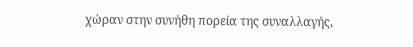χώραν στην συνήθη πορεία της συναλλαγής,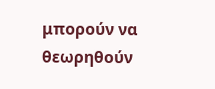μπορούν να θεωρηθούν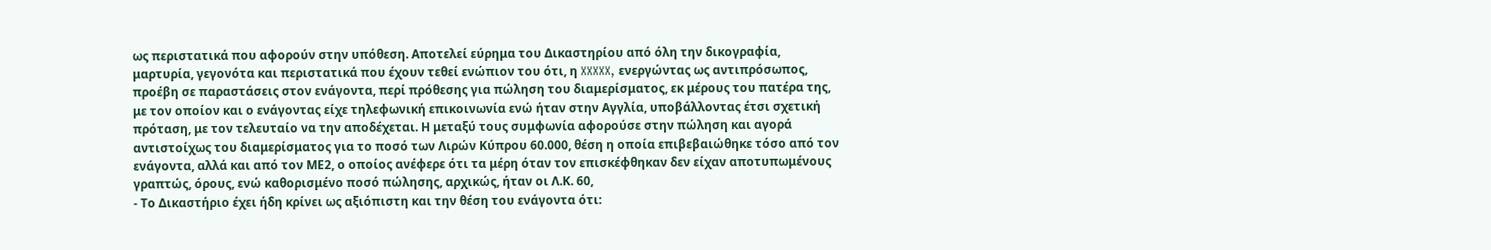ως περιστατικά που αφορούν στην υπόθεση. Αποτελεί εύρημα του Δικαστηρίου από όλη την δικογραφία, μαρτυρία, γεγονότα και περιστατικά που έχουν τεθεί ενώπιον του ότι, η XXXXX, ενεργώντας ως αντιπρόσωπος, προέβη σε παραστάσεις στον ενάγοντα, περί πρόθεσης για πώληση του διαμερίσματος, εκ μέρους του πατέρα της, με τον οποίον και ο ενάγοντας είχε τηλεφωνική επικοινωνία ενώ ήταν στην Αγγλία, υποβάλλοντας έτσι σχετική πρόταση, με τον τελευταίο να την αποδέχεται. Η μεταξύ τους συμφωνία αφορούσε στην πώληση και αγορά αντιστοίχως του διαμερίσματος για το ποσό των Λιρών Κύπρου 60.000, θέση η οποία επιβεβαιώθηκε τόσο από τον ενάγοντα, αλλά και από τον ΜΕ2, ο οποίος ανέφερε ότι τα μέρη όταν τον επισκέφθηκαν δεν είχαν αποτυπωμένους γραπτώς, όρους, ενώ καθορισμένο ποσό πώλησης, αρχικώς, ήταν οι Λ.Κ. 60,
- Το Δικαστήριο έχει ήδη κρίνει ως αξιόπιστη και την θέση του ενάγοντα ότι: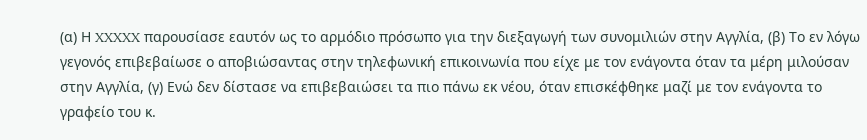(α) Η XXXXX παρουσίασε εαυτόν ως το αρμόδιο πρόσωπο για την διεξαγωγή των συνομιλιών στην Αγγλία, (β) Το εν λόγω γεγονός επιβεβαίωσε ο αποβιώσαντας στην τηλεφωνική επικοινωνία που είχε με τον ενάγοντα όταν τα μέρη μιλούσαν στην Αγγλία, (γ) Ενώ δεν δίστασε να επιβεβαιώσει τα πιο πάνω εκ νέου, όταν επισκέφθηκε μαζί με τον ενάγοντα το γραφείο του κ.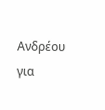Ανδρέου για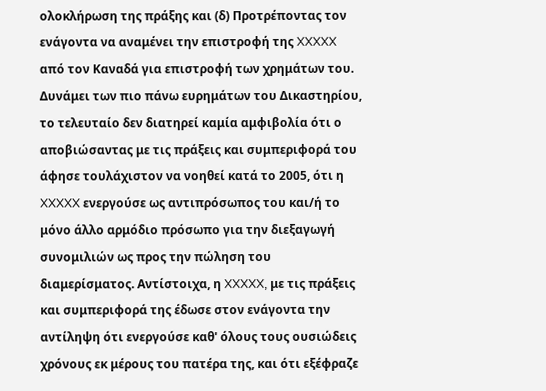ολοκλήρωση της πράξης και (δ) Προτρέποντας τον ενάγοντα να αναμένει την επιστροφή της XXXXX από τον Καναδά για επιστροφή των χρημάτων του. Δυνάμει των πιο πάνω ευρημάτων του Δικαστηρίου, το τελευταίο δεν διατηρεί καμία αμφιβολία ότι ο αποβιώσαντας με τις πράξεις και συμπεριφορά του άφησε τουλάχιστον να νοηθεί κατά το 2005, ότι η XXXXX ενεργούσε ως αντιπρόσωπος του και/ή το μόνο άλλο αρμόδιο πρόσωπο για την διεξαγωγή συνομιλιών ως προς την πώληση του διαμερίσματος. Αντίστοιχα, η XXXXX, με τις πράξεις και συμπεριφορά της έδωσε στον ενάγοντα την αντίληψη ότι ενεργούσε καθ' όλους τους ουσιώδεις χρόνους εκ μέρους του πατέρα της, και ότι εξέφραζε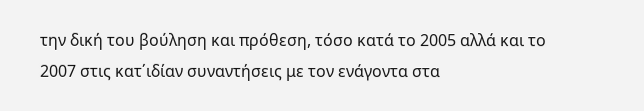την δική του βούληση και πρόθεση, τόσο κατά το 2005 αλλά και το 2007 στις κατ΄ιδίαν συναντήσεις με τον ενάγοντα στα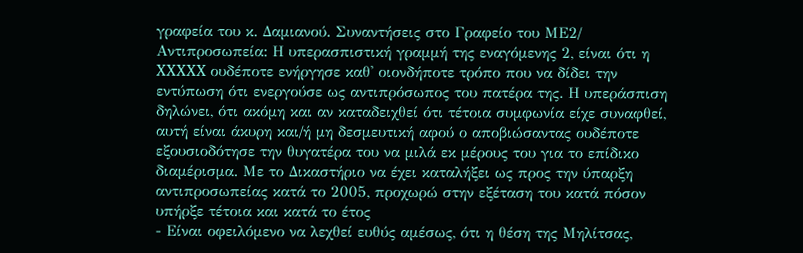γραφεία του κ. Δαμιανού. Συναντήσεις στο Γραφείο του ΜΕ2/ Αντιπροσωπεία: Η υπερασπιστική γραμμή της εναγόμενης 2, είναι ότι η XXXXX ουδέποτε ενήργησε καθ' οιονδήποτε τρόπο που να δίδει την εντύπωση ότι ενεργούσε ως αντιπρόσωπος του πατέρα της. Η υπεράσπιση δηλώνει, ότι ακόμη και αν καταδειχθεί ότι τέτοια συμφωνία είχε συναφθεί, αυτή είναι άκυρη και/ή μη δεσμευτική αφού ο αποβιώσαντας ουδέποτε εξουσιοδότησε την θυγατέρα του να μιλά εκ μέρους του για το επίδικο διαμέρισμα. Με το Δικαστήριο να έχει καταλήξει ως προς την ύπαρξη αντιπροσωπείας κατά το 2005, προχωρώ στην εξέταση του κατά πόσον υπήρξε τέτοια και κατά το έτος
- Είναι οφειλόμενο να λεχθεί ευθύς αμέσως, ότι η θέση της Μηλίτσας,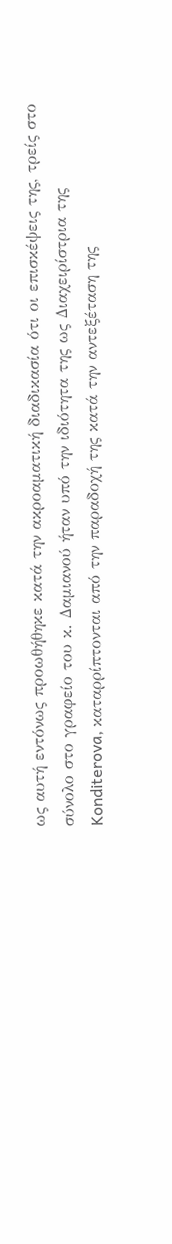ως αυτή εντόνως προωθήθηκε κατά την ακροαματική διαδικασία ότι οι επισκέψεις της, τρείς στο σύνολο στο γραφείο του κ. Δαμιανού ήταν υπό την ιδιότητα της ως Διαχειρίστρια της Konditerova, καταρρίπτονται από την παραδοχή της κατά την αντεξέταση της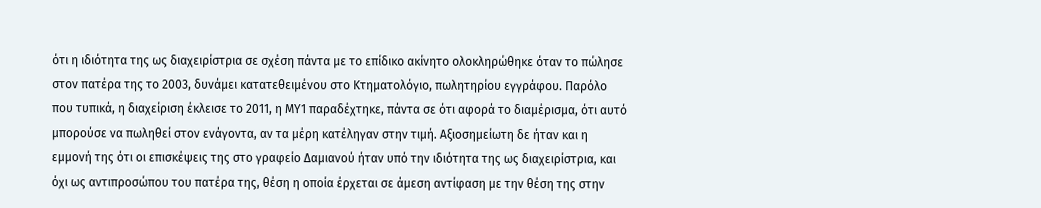ότι η ιδιότητα της ως διαχειρίστρια σε σχέση πάντα με το επίδικο ακίνητο ολοκληρώθηκε όταν το πώλησε στον πατέρα της το 2003, δυνάμει κατατεθειμένου στο Κτηματολόγιο, πωλητηρίου εγγράφου. Παρόλο που τυπικά, η διαχείριση έκλεισε το 2011, η ΜΥ1 παραδέχτηκε, πάντα σε ότι αφορά το διαμέρισμα, ότι αυτό μπορούσε να πωληθεί στον ενάγοντα, αν τα μέρη κατέληγαν στην τιμή. Αξιοσημείωτη δε ήταν και η εμμονή της ότι οι επισκέψεις της στο γραφείο Δαμιανού ήταν υπό την ιδιότητα της ως διαχειρίστρια, και όχι ως αντιπροσώπου του πατέρα της, θέση η οποία έρχεται σε άμεση αντίφαση με την θέση της στην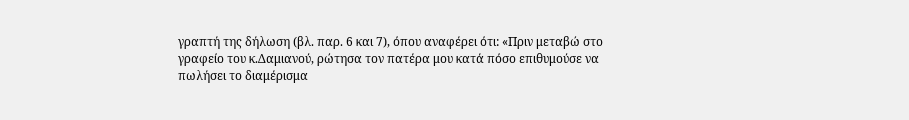γραπτή της δήλωση (βλ. παρ. 6 και 7), όπου αναφέρει ότι: «Πριν μεταβώ στο γραφείο του κ.Δαμιανού, ρώτησα τον πατέρα μου κατά πόσο επιθυμούσε να πωλήσει το διαμέρισμα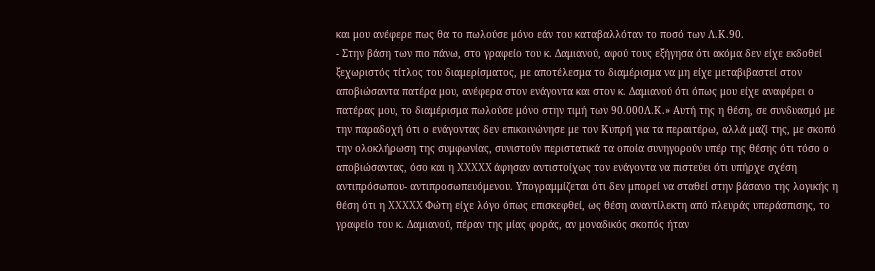και μου ανέφερε πως θα το πωλούσε μόνο εάν του καταβαλλόταν το ποσό των Λ.Κ.90.
- Στην βάση των πιο πάνω, στο γραφείο του κ. Δαμιανού, αφού τους εξήγησα ότι ακόμα δεν είχε εκδοθεί ξεχωριστός τίτλος του διαμερίσματος, με αποτέλεσμα το διαμέρισμα να μη είχε μεταβιβαστεί στον αποβιώσαντα πατέρα μου, ανέφερα στον ενάγοντα και στον κ. Δαμιανού ότι όπως μου είχε αναφέρει ο πατέρας μου, το διαμέρισμα πωλούσε μόνο στην τιμή των 90.000Λ.Κ.» Αυτή της η θέση, σε συνδυασμό με την παραδοχή ότι ο ενάγοντας δεν επικοινώνησε με τον Κυπρή για τα περαιτέρω, αλλά μαζί της, με σκοπό την ολοκλήρωση της συμφωνίας, συνιστούν περιστατικά τα οποία συνηγορούν υπέρ της θέσης ότι τόσο ο αποβιώσαντας, όσο και η XXXXX άφησαν αντιστοίχως τον ενάγοντα να πιστεύει ότι υπήρχε σχέση αντιπρόσωπου- αντιπροσωπευόμενου. Υπογραμμίζεται ότι δεν μπορεί να σταθεί στην βάσανο της λογικής η θέση ότι η XXXXX Φώτη είχε λόγο όπως επισκεφθεί, ως θέση αναντίλεκτη από πλευράς υπεράσπισης, το γραφείο του κ. Δαμιανού, πέραν της μίας φοράς, αν μοναδικός σκοπός ήταν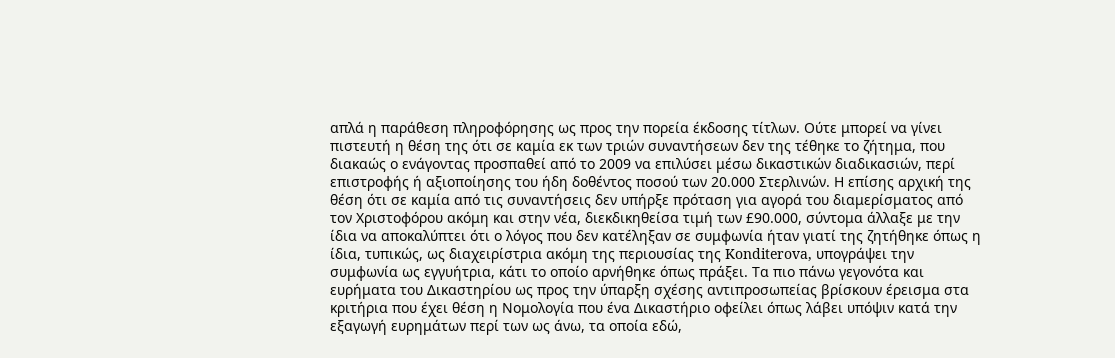απλά η παράθεση πληροφόρησης ως προς την πορεία έκδοσης τίτλων. Ούτε μπορεί να γίνει πιστευτή η θέση της ότι σε καμία εκ των τριών συναντήσεων δεν της τέθηκε το ζήτημα, που διακαώς ο ενάγοντας προσπαθεί από το 2009 να επιλύσει μέσω δικαστικών διαδικασιών, περί επιστροφής ή αξιοποίησης του ήδη δοθέντος ποσού των 20.000 Στερλινών. Η επίσης αρχική της θέση ότι σε καμία από τις συναντήσεις δεν υπήρξε πρόταση για αγορά του διαμερίσματος από τον Χριστοφόρου ακόμη και στην νέα, διεκδικηθείσα τιμή των £90.000, σύντομα άλλαξε με την ίδια να αποκαλύπτει ότι ο λόγος που δεν κατέληξαν σε συμφωνία ήταν γιατί της ζητήθηκε όπως η ίδια, τυπικώς, ως διαχειρίστρια ακόμη της περιουσίας της Konditerova, υπογράψει την συμφωνία ως εγγυήτρια, κάτι το οποίο αρνήθηκε όπως πράξει. Τα πιο πάνω γεγονότα και ευρήματα του Δικαστηρίου ως προς την ύπαρξη σχέσης αντιπροσωπείας βρίσκουν έρεισμα στα κριτήρια που έχει θέση η Νομολογία που ένα Δικαστήριο οφείλει όπως λάβει υπόψιν κατά την εξαγωγή ευρημάτων περί των ως άνω, τα οποία εδώ,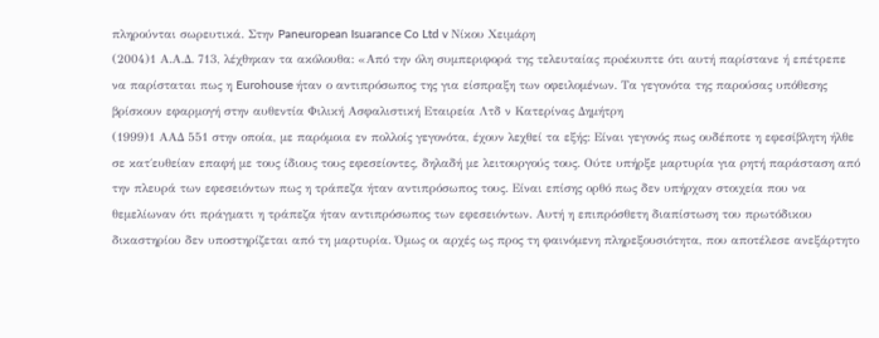πληρούνται σωρευτικά. Στην Paneuropean Isuarance Co Ltd v Νίκου Χειμάρη
(2004)1 Α.Α.Δ. 713, λέχθηκαν τα ακόλουθα: «Από την όλη συμπεριφορά της τελευταίας πρoέκυπτε ότι αυτή παρίστανε ή επέτρεπε να παρίσταται πως η Eurohouse ήταν ο αντιπρόσωπος της για είσπραξη των οφειλομένων. Τα γεγονότα της παρούσας υπόθεσης βρίσκουν εφαρμογή στην αυθεντία Φιλική Ασφαλιστική Εταιρεία Λτδ ν Κατερίνας Δημήτρη
(1999)1 ΑΑΔ 551 στην οποία, με παρόμοια εν πολλοίς γεγονότα, έχουν λεχθεί τα εξής: Είναι γεγονός πως ουδέποτε η εφεσίβλητη ήλθε σε κατ΄ευθείαν επαφή με τους ίδιους τους εφεσείοντες, δηλαδή με λειτουργούς τους. Ούτε υπήρξε μαρτυρία για ρητή παράσταση από την πλευρά των εφεσειόντων πως η τράπεζα ήταν αντιπρόσωπος τους. Είναι επίσης ορθό πως δεν υπήρχαν στοιχεία που να θεμελίωναν ότι πράγματι η τράπεζα ήταν αντιπρόσωπος των εφεσειόντων. Αυτή η επιπρόσθετη διαπίστωση του πρωτόδικου δικαστηρίου δεν υποστηρίζεται από τη μαρτυρία. Όμως οι αρχές ως προς τη φαινόμενη πληρεξουσιότητα, που αποτέλεσε ανεξάρτητο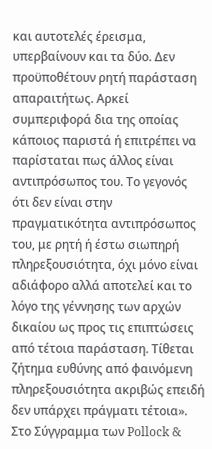και αυτοτελές έρεισμα, υπερβαίνουν και τα δύο. Δεν προϋποθέτουν ρητή παράσταση απαραιτήτως. Αρκεί συμπεριφορά δια της οποίας κάποιος παριστά ή επιτρέπει να παρίσταται πως άλλος είναι αντιπρόσωπος του. Το γεγονός ότι δεν είναι στην πραγματικότητα αντιπρόσωπος του, με ρητή ή έστω σιωπηρή πληρεξουσιότητα, όχι μόνο είναι αδιάφορο αλλά αποτελεί και το λόγο της γέννησης των αρχών δικαίου ως προς τις επιπτώσεις από τέτοια παράσταση. Τίθεται ζήτημα ευθύνης από φαινόμενη πληρεξουσιότητα ακριβώς επειδή δεν υπάρχει πράγματι τέτοια». Στο Σύγγραμμα των Pollock &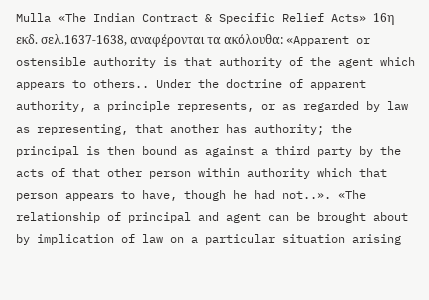Mulla «The Indian Contract & Specific Relief Acts» 16η εκδ. σελ.1637-1638, αναφέρονται τα ακόλουθα: «Apparent or ostensible authority is that authority of the agent which appears to others.. Under the doctrine of apparent authority, a principle represents, or as regarded by law as representing, that another has authority; the principal is then bound as against a third party by the acts of that other person within authority which that person appears to have, though he had not..». «The relationship of principal and agent can be brought about by implication of law on a particular situation arising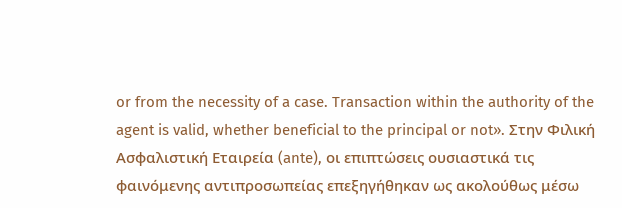or from the necessity of a case. Transaction within the authority of the agent is valid, whether beneficial to the principal or not». Στην Φιλική Ασφαλιστική Εταιρεία (ante), οι επιπτώσεις ουσιαστικά τις φαινόμενης αντιπροσωπείας επεξηγήθηκαν ως ακολούθως μέσω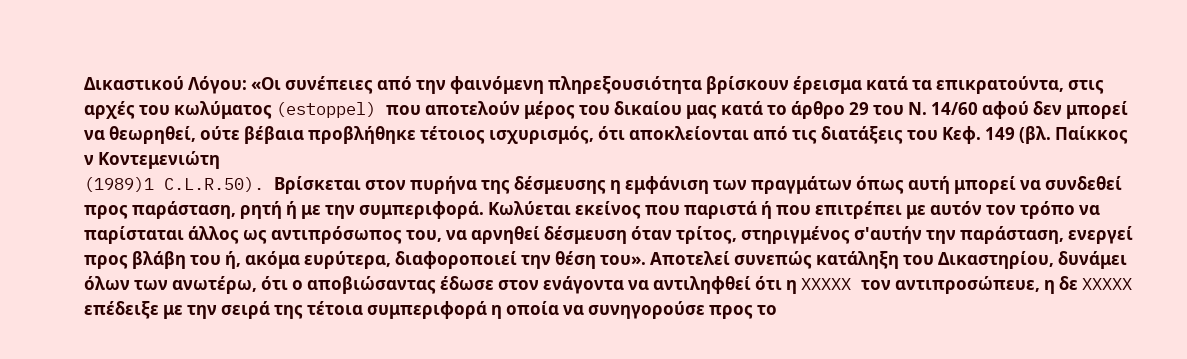Δικαστικού Λόγου: «Οι συνέπειες από την φαινόμενη πληρεξουσιότητα βρίσκουν έρεισμα κατά τα επικρατούντα, στις αρχές του κωλύματος (estoppel) που αποτελούν μέρος του δικαίου μας κατά το άρθρο 29 του Ν. 14/60 αφού δεν μπορεί να θεωρηθεί, ούτε βέβαια προβλήθηκε τέτοιος ισχυρισμός, ότι αποκλείονται από τις διατάξεις του Κεφ. 149 (βλ. Παίκκος ν Κοντεμενιώτη
(1989)1 C.L.R.50). Βρίσκεται στον πυρήνα της δέσμευσης η εμφάνιση των πραγμάτων όπως αυτή μπορεί να συνδεθεί προς παράσταση, ρητή ή με την συμπεριφορά. Κωλύεται εκείνος που παριστά ή που επιτρέπει με αυτόν τον τρόπο να παρίσταται άλλος ως αντιπρόσωπος του, να αρνηθεί δέσμευση όταν τρίτος, στηριγμένος σ'αυτήν την παράσταση, ενεργεί προς βλάβη του ή, ακόμα ευρύτερα, διαφοροποιεί την θέση του». Αποτελεί συνεπώς κατάληξη του Δικαστηρίου, δυνάμει όλων των ανωτέρω, ότι ο αποβιώσαντας έδωσε στον ενάγοντα να αντιληφθεί ότι η XXXXX τον αντιπροσώπευε, η δε XXXXX επέδειξε με την σειρά της τέτοια συμπεριφορά η οποία να συνηγορούσε προς το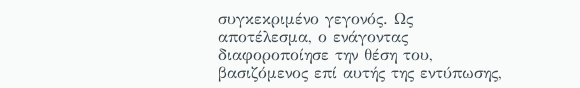συγκεκριμένο γεγονός. Ως αποτέλεσμα, ο ενάγοντας διαφοροποίησε την θέση του, βασιζόμενος επί αυτής της εντύπωσης,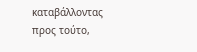καταβάλλοντας προς τούτο,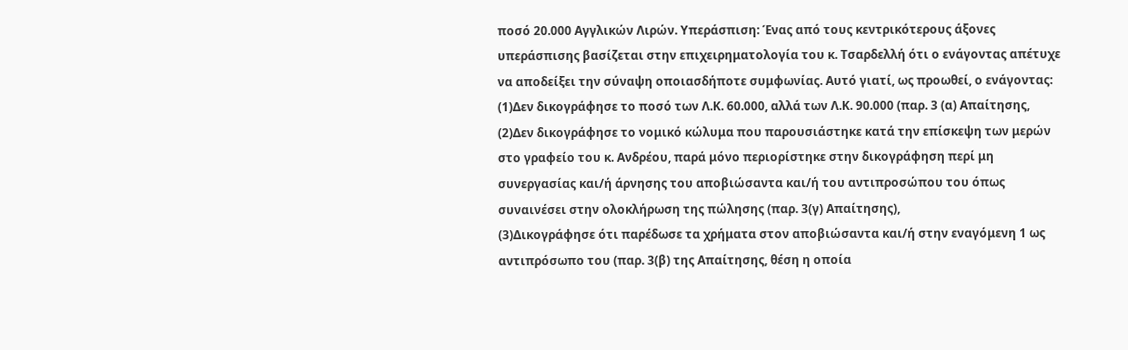ποσό 20.000 Αγγλικών Λιρών. Υπεράσπιση: Ένας από τους κεντρικότερους άξονες υπεράσπισης βασίζεται στην επιχειρηματολογία του κ. Τσαρδελλή ότι ο ενάγοντας απέτυχε να αποδείξει την σύναψη οποιασδήποτε συμφωνίας. Αυτό γιατί, ως προωθεί, ο ενάγοντας:
(1)Δεν δικογράφησε το ποσό των Λ.Κ. 60.000, αλλά των Λ.Κ. 90.000 (παρ. 3 (α) Απαίτησης,
(2)Δεν δικογράφησε το νομικό κώλυμα που παρουσιάστηκε κατά την επίσκεψη των μερών στο γραφείο του κ. Ανδρέου, παρά μόνο περιορίστηκε στην δικογράφηση περί μη συνεργασίας και/ή άρνησης του αποβιώσαντα και/ή του αντιπροσώπου του όπως συναινέσει στην ολοκλήρωση της πώλησης (παρ. 3(γ) Απαίτησης),
(3)Δικογράφησε ότι παρέδωσε τα χρήματα στον αποβιώσαντα και/ή στην εναγόμενη 1 ως αντιπρόσωπο του (παρ. 3(β) της Απαίτησης, θέση η οποία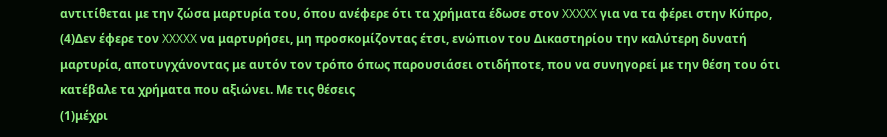αντιτίθεται με την ζώσα μαρτυρία του, όπου ανέφερε ότι τα χρήματα έδωσε στον XXXXX για να τα φέρει στην Κύπρο,
(4)Δεν έφερε τον XXXXX να μαρτυρήσει, μη προσκομίζοντας έτσι, ενώπιον του Δικαστηρίου την καλύτερη δυνατή μαρτυρία, αποτυγχάνοντας με αυτόν τον τρόπο όπως παρουσιάσει οτιδήποτε, που να συνηγορεί με την θέση του ότι κατέβαλε τα χρήματα που αξιώνει. Με τις θέσεις
(1)μέχρι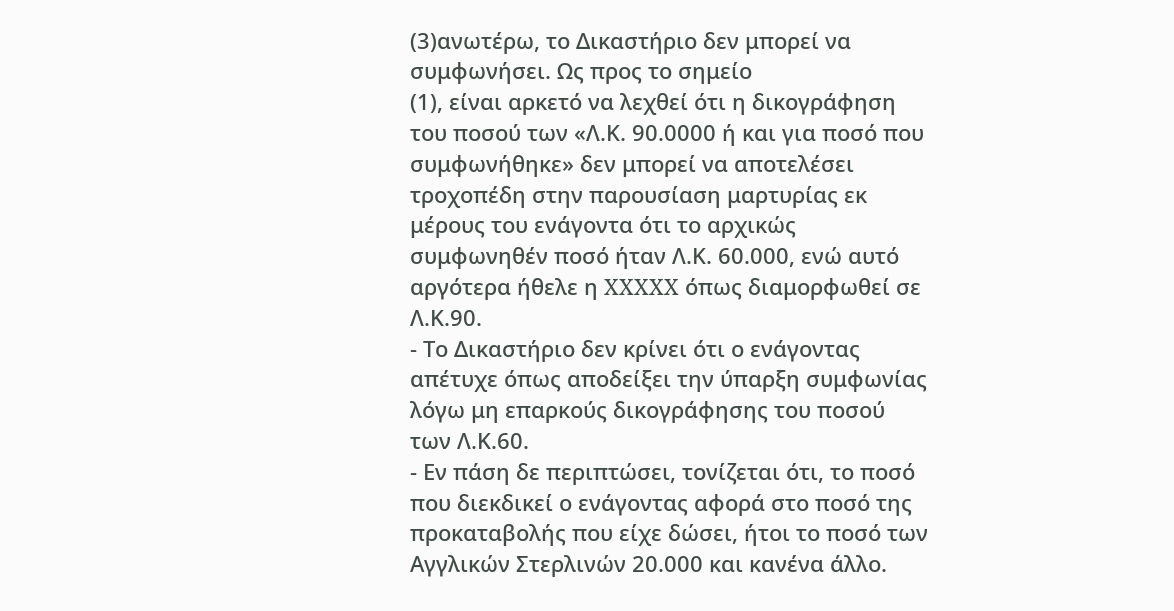(3)ανωτέρω, το Δικαστήριο δεν μπορεί να συμφωνήσει. Ως προς το σημείο
(1), είναι αρκετό να λεχθεί ότι η δικογράφηση του ποσού των «Λ.Κ. 90.0000 ή και για ποσό που συμφωνήθηκε» δεν μπορεί να αποτελέσει τροχοπέδη στην παρουσίαση μαρτυρίας εκ μέρους του ενάγοντα ότι το αρχικώς συμφωνηθέν ποσό ήταν Λ.Κ. 60.000, ενώ αυτό αργότερα ήθελε η XXXXX όπως διαμορφωθεί σε Λ.Κ.90.
- Το Δικαστήριο δεν κρίνει ότι ο ενάγοντας απέτυχε όπως αποδείξει την ύπαρξη συμφωνίας λόγω μη επαρκούς δικογράφησης του ποσού των Λ.Κ.60.
- Εν πάση δε περιπτώσει, τονίζεται ότι, το ποσό που διεκδικεί ο ενάγοντας αφορά στο ποσό της προκαταβολής που είχε δώσει, ήτοι το ποσό των Αγγλικών Στερλινών 20.000 και κανένα άλλο.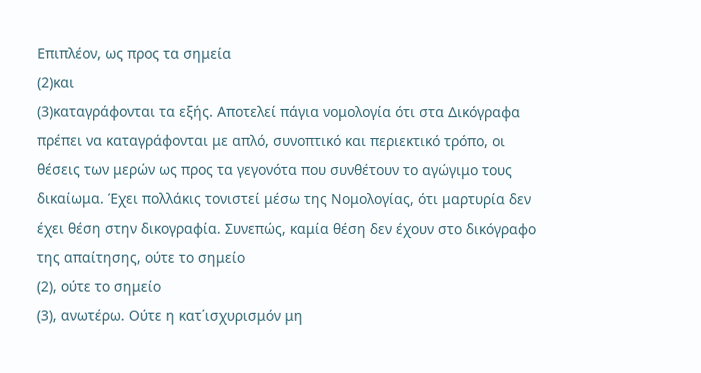Επιπλέον, ως προς τα σημεία
(2)και
(3)καταγράφονται τα εξής. Αποτελεί πάγια νομολογία ότι στα Δικόγραφα πρέπει να καταγράφονται με απλό, συνοπτικό και περιεκτικό τρόπο, οι θέσεις των μερών ως προς τα γεγονότα που συνθέτουν το αγώγιμο τους δικαίωμα. Έχει πολλάκις τονιστεί μέσω της Νομολογίας, ότι μαρτυρία δεν έχει θέση στην δικογραφία. Συνεπώς, καμία θέση δεν έχουν στο δικόγραφο της απαίτησης, ούτε το σημείο
(2), ούτε το σημείο
(3), ανωτέρω. Ούτε η κατ΄ισχυρισμόν μη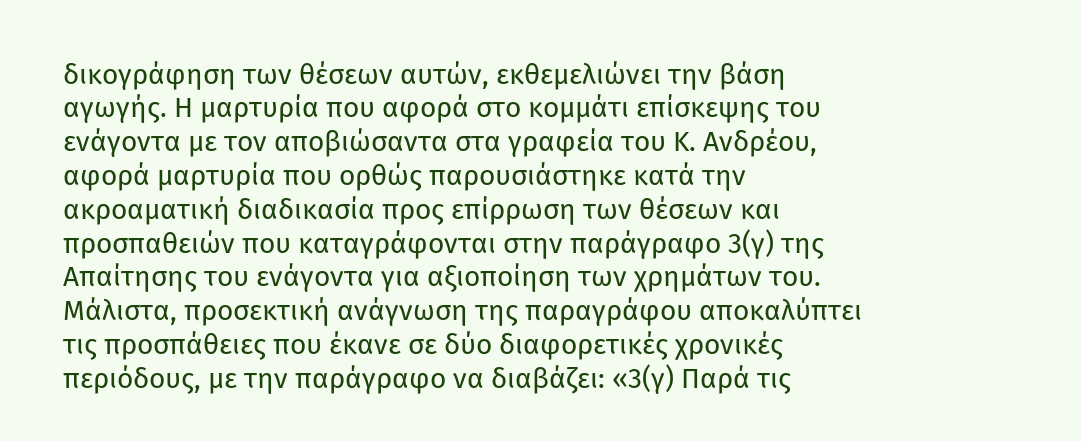δικογράφηση των θέσεων αυτών, εκθεμελιώνει την βάση αγωγής. Η μαρτυρία που αφορά στο κομμάτι επίσκεψης του ενάγοντα με τον αποβιώσαντα στα γραφεία του Κ. Ανδρέου, αφορά μαρτυρία που ορθώς παρουσιάστηκε κατά την ακροαματική διαδικασία προς επίρρωση των θέσεων και προσπαθειών που καταγράφονται στην παράγραφο 3(γ) της Απαίτησης του ενάγοντα για αξιοποίηση των χρημάτων του. Μάλιστα, προσεκτική ανάγνωση της παραγράφου αποκαλύπτει τις προσπάθειες που έκανε σε δύο διαφορετικές χρονικές περιόδους, με την παράγραφο να διαβάζει: «3(γ) Παρά τις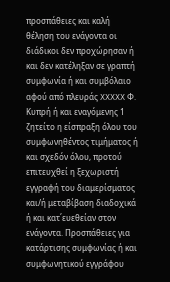προσπάθειες και καλή θέληση του ενάγοντα οι διάδικοι δεν προχώρησαν ή και δεν κατέληξαν σε γραπτή συμφωνία ή και συμβόλαιο αφού από πλευράς XXXXX Φ. Κυπρή ή και εναγόμενης 1 ζητείτο η είσπραξη όλου του συμφωνηθέντος τιμήματος ή και σχεδόν όλου, προτού επιτευχθεί η ξεχωριστή εγγραφή του διαμερίσματος και/ή μεταβίβαση διαδοχικά ή και κατ΄ευεθείαν στον ενάγοντα. Προσπάθειες για κατάρτισης συμφωνίας ή και συμφωνητικού εγγράφου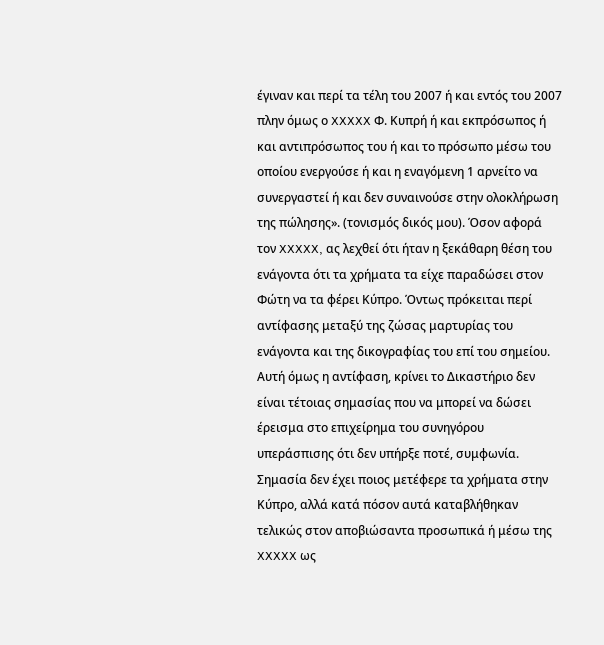έγιναν και περί τα τέλη του 2007 ή και εντός του 2007 πλην όμως ο XXXXX Φ. Κυπρή ή και εκπρόσωπος ή και αντιπρόσωπος του ή και το πρόσωπο μέσω του οποίου ενεργούσε ή και η εναγόμενη 1 αρνείτο να συνεργαστεί ή και δεν συναινούσε στην ολοκλήρωση της πώλησης». (τονισμός δικός μου). Όσον αφορά τον XXXXX, ας λεχθεί ότι ήταν η ξεκάθαρη θέση του ενάγοντα ότι τα χρήματα τα είχε παραδώσει στον Φώτη να τα φέρει Κύπρο. Όντως πρόκειται περί αντίφασης μεταξύ της ζώσας μαρτυρίας του ενάγοντα και της δικογραφίας του επί του σημείου. Αυτή όμως η αντίφαση, κρίνει το Δικαστήριο δεν είναι τέτοιας σημασίας που να μπορεί να δώσει έρεισμα στο επιχείρημα του συνηγόρου υπεράσπισης ότι δεν υπήρξε ποτέ, συμφωνία. Σημασία δεν έχει ποιος μετέφερε τα χρήματα στην Κύπρο, αλλά κατά πόσον αυτά καταβλήθηκαν τελικώς στον αποβιώσαντα προσωπικά ή μέσω της XXXXX ως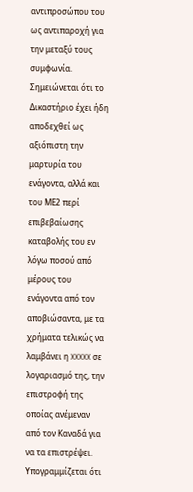αντιπροσώπου του ως αντιπαροχή για την μεταξύ τους συμφωνία. Σημειώνεται ότι το Δικαστήριο έχει ήδη αποδεχθεί ως αξιόπιστη την μαρτυρία του ενάγοντα, αλλά και του ΜΕ2 περί επιβεβαίωσης καταβολής του εν λόγω ποσού από μέρους του ενάγοντα από τον αποβιώσαντα, με τα χρήματα τελικώς να λαμβάνει η XXXXX σε λογαριασμό της, την επιστροφή της οποίας ανέμεναν από τον Καναδά για να τα επιστρέψει. Υπογραμμίζεται ότι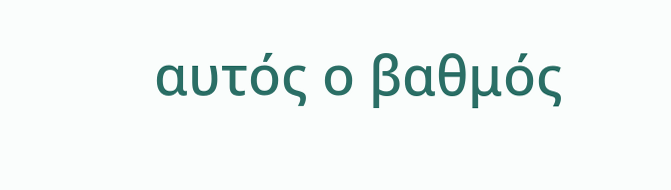αυτός ο βαθμός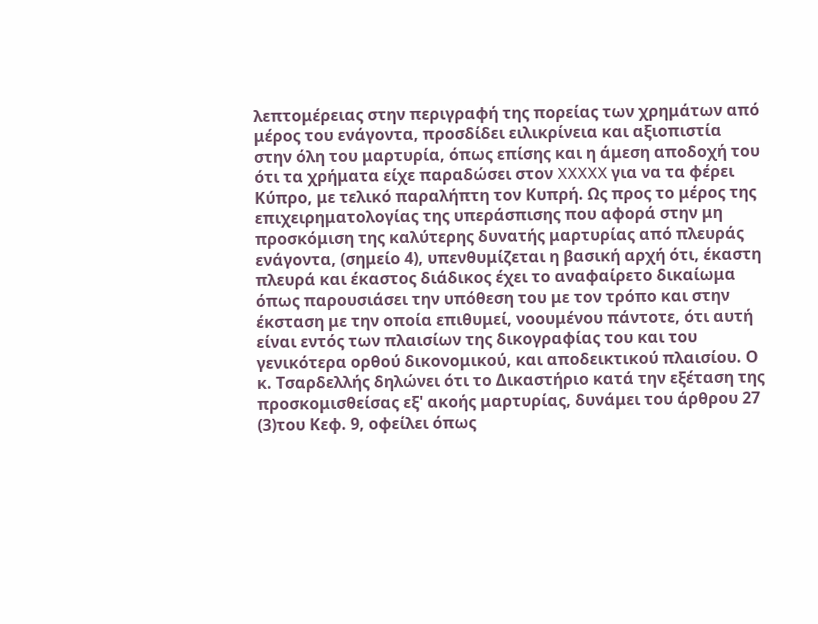λεπτομέρειας στην περιγραφή της πορείας των χρημάτων από μέρος του ενάγοντα, προσδίδει ειλικρίνεια και αξιοπιστία στην όλη του μαρτυρία, όπως επίσης και η άμεση αποδοχή του ότι τα χρήματα είχε παραδώσει στον XXXXX για να τα φέρει Κύπρο, με τελικό παραλήπτη τον Κυπρή. Ως προς το μέρος της επιχειρηματολογίας της υπεράσπισης που αφορά στην μη προσκόμιση της καλύτερης δυνατής μαρτυρίας από πλευράς ενάγοντα, (σημείο 4), υπενθυμίζεται η βασική αρχή ότι, έκαστη πλευρά και έκαστος διάδικος έχει το αναφαίρετο δικαίωμα όπως παρουσιάσει την υπόθεση του με τον τρόπο και στην έκσταση με την οποία επιθυμεί, νοουμένου πάντοτε, ότι αυτή είναι εντός των πλαισίων της δικογραφίας του και του γενικότερα ορθού δικονομικού, και αποδεικτικού πλαισίου. Ο κ. Τσαρδελλής δηλώνει ότι το Δικαστήριο κατά την εξέταση της προσκομισθείσας εξ' ακοής μαρτυρίας, δυνάμει του άρθρου 27
(3)του Κεφ. 9, οφείλει όπως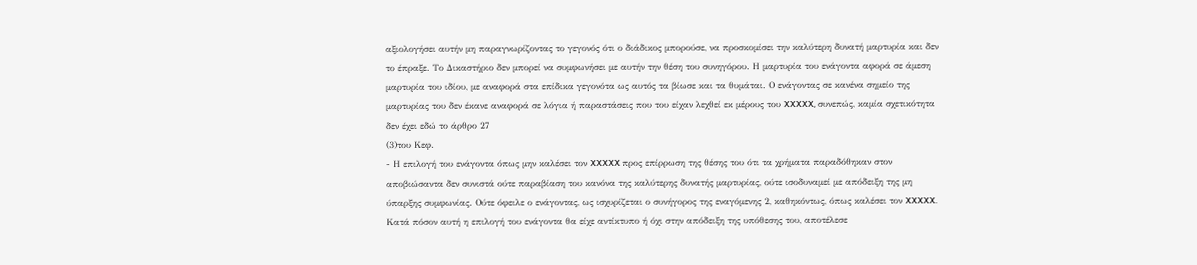αξιολογήσει αυτήν μη παραγνωρίζοντας το γεγονός ότι ο διάδικος μπορούσε, να προσκομίσει την καλύτερη δυνατή μαρτυρία και δεν το έπραξε. Το Δικαστήριο δεν μπορεί να συμφωνήσει με αυτήν την θέση του συνηγόρου. Η μαρτυρία του ενάγοντα αφορά σε άμεση μαρτυρία του ιδίου, με αναφορά στα επίδικα γεγονότα ως αυτός τα βίωσε και τα θυμάται. Ο ενάγοντας σε κανένα σημείο της μαρτυρίας του δεν έκανε αναφορά σε λόγια ή παραστάσεις που του είχαν λεχθεί εκ μέρους του XXXXX, συνεπώς, καμία σχετικότητα δεν έχει εδώ το άρθρο 27
(3)του Κεφ.
- Η επιλογή του ενάγοντα όπως μην καλέσει τον XXXXX προς επίρρωση της θέσης του ότι τα χρήματα παραδόθηκαν στον αποβιώσαντα δεν συνιστά ούτε παραβίαση του κανόνα της καλύτερης δυνατής μαρτυρίας, ούτε ισοδυναμεί με απόδειξη της μη ύπαρξης συμφωνίας. Ούτε όφειλε ο ενάγοντας, ως ισχυρίζεται ο συνήγορος της εναγόμενης 2, καθηκόντως, όπως καλέσει τον XXXXX. Κατά πόσον αυτή η επιλογή του ενάγοντα θα είχε αντίκτυπο ή όχι στην απόδειξη της υπόθεσης του, αποτέλεσε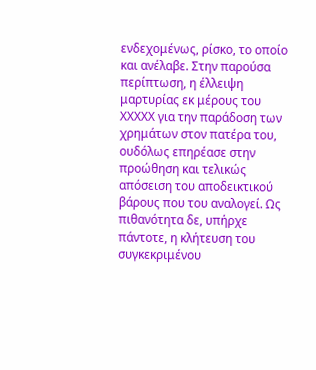ενδεχομένως, ρίσκο, το οποίο και ανέλαβε. Στην παρούσα περίπτωση, η έλλειψη μαρτυρίας εκ μέρους του XXXXX για την παράδοση των χρημάτων στον πατέρα του, ουδόλως επηρέασε στην προώθηση και τελικώς απόσειση του αποδεικτικού βάρους που του αναλογεί. Ως πιθανότητα δε, υπήρχε πάντοτε, η κλήτευση του συγκεκριμένου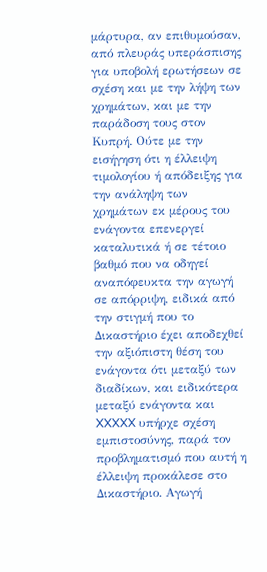μάρτυρα, αν επιθυμούσαν, από πλευράς υπεράσπισης για υποβολή ερωτήσεων σε σχέση και με την λήψη των χρημάτων, και με την παράδοση τους στον Κυπρή. Ούτε με την εισήγηση ότι η έλλειψη τιμολογίου ή απόδειξης για την ανάληψη των χρημάτων εκ μέρους του ενάγοντα επενεργεί καταλυτικά ή σε τέτοιο βαθμό που να οδηγεί αναπόφευκτα την αγωγή σε απόρριψη, ειδικά από την στιγμή που το Δικαστήριο έχει αποδεχθεί την αξιόπιστη θέση του ενάγοντα ότι μεταξύ των διαδίκων, και ειδικότερα μεταξύ ενάγοντα και XXXXX υπήρχε σχέση εμπιστοσύνης, παρά τον προβληματισμό που αυτή η έλλειψη προκάλεσε στο Δικαστήριο. Αγωγή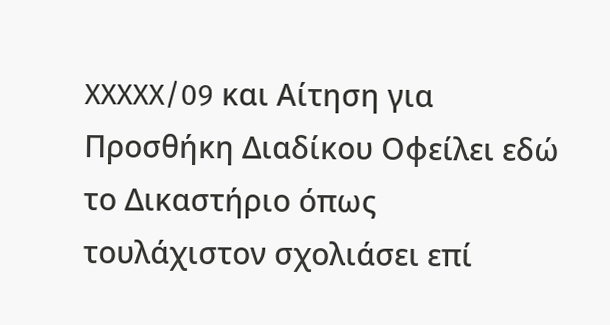XXXXX/09 και Αίτηση για Προσθήκη Διαδίκου Οφείλει εδώ το Δικαστήριο όπως τουλάχιστον σχολιάσει επί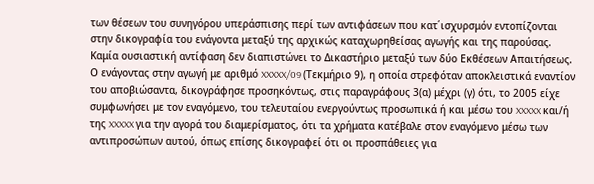των θέσεων του συνηγόρου υπεράσπισης περί των αντιφάσεων που κατ΄ισχυρσμόν εντοπίζονται στην δικογραφία του ενάγοντα μεταξύ της αρχικώς καταχωρηθείσας αγωγής και της παρούσας. Καμία ουσιαστική αντίφαση δεν διαπιστώνει το Δικαστήριο μεταξύ των δύο Εκθέσεων Απαιτήσεως. Ο ενάγοντας στην αγωγή με αριθμό XXXXX/09 (Τεκμήριο 9), η οποία στρεφόταν αποκλειστικά εναντίον του αποβιώσαντα, δικογράφησε προσηκόντως, στις παραγράφους 3(α) μέχρι (γ) ότι, το 2005 είχε συμφωνήσει με τον εναγόμενο, του τελευταίου ενεργούντως προσωπικά ή και μέσω του XXXXX και/ή της XXXXX για την αγορά του διαμερίσματος, ότι τα χρήματα κατέβαλε στον εναγόμενο μέσω των αντιπροσώπων αυτού, όπως επίσης δικογραφεί ότι οι προσπάθειες για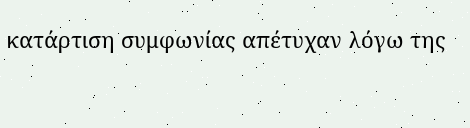κατάρτιση συμφωνίας απέτυχαν λόγω της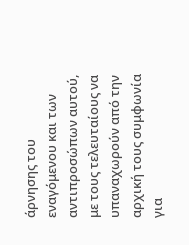άρνησης του εναγόμενου και των αντιπροσώπων αυτού, με τους τελευταίους να υπαναχωρούν από την αρχική τους συμφωνία για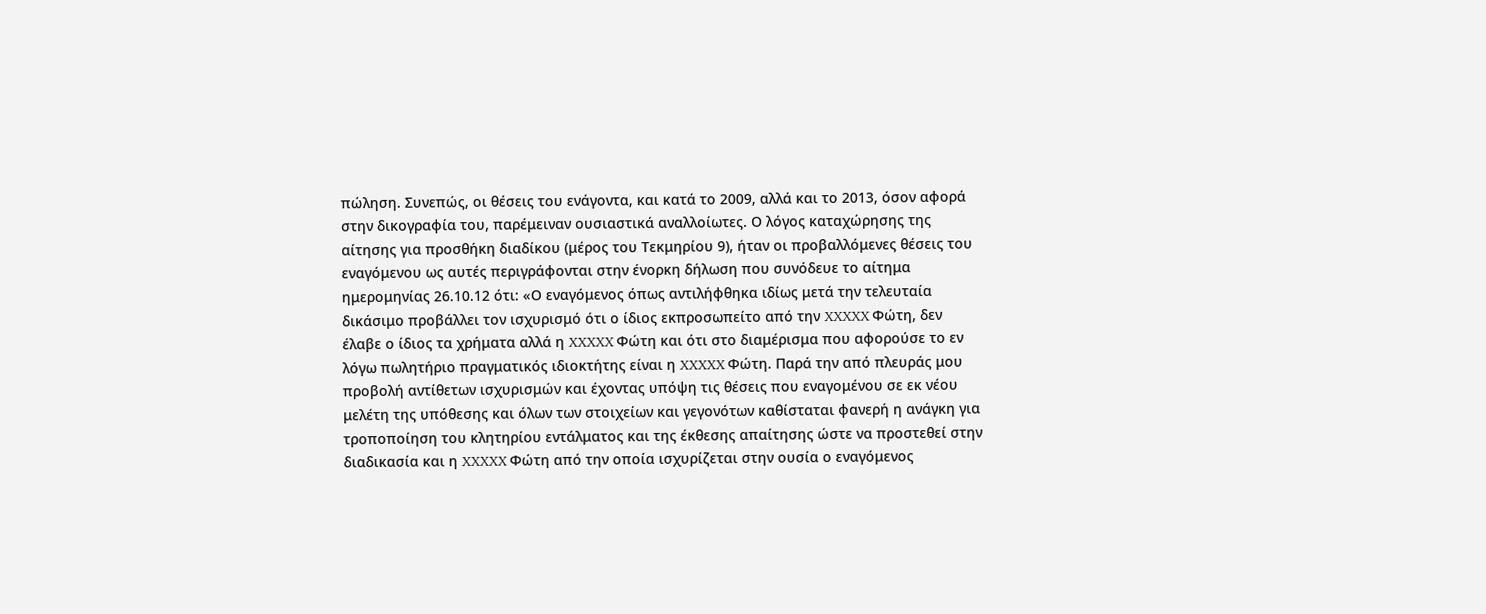πώληση. Συνεπώς, οι θέσεις του ενάγοντα, και κατά το 2009, αλλά και το 2013, όσον αφορά στην δικογραφία του, παρέμειναν ουσιαστικά αναλλοίωτες. Ο λόγος καταχώρησης της αίτησης για προσθήκη διαδίκου (μέρος του Τεκμηρίου 9), ήταν οι προβαλλόμενες θέσεις του εναγόμενου ως αυτές περιγράφονται στην ένορκη δήλωση που συνόδευε το αίτημα ημερομηνίας 26.10.12 ότι: «Ο εναγόμενος όπως αντιλήφθηκα ιδίως μετά την τελευταία δικάσιμο προβάλλει τον ισχυρισμό ότι ο ίδιος εκπροσωπείτο από την XXXXX Φώτη, δεν έλαβε ο ίδιος τα χρήματα αλλά η XXXXX Φώτη και ότι στο διαμέρισμα που αφορούσε το εν λόγω πωλητήριο πραγματικός ιδιοκτήτης είναι η XXXXX Φώτη. Παρά την από πλευράς μου προβολή αντίθετων ισχυρισμών και έχοντας υπόψη τις θέσεις που εναγομένου σε εκ νέου μελέτη της υπόθεσης και όλων των στοιχείων και γεγονότων καθίσταται φανερή η ανάγκη για τροποποίηση του κλητηρίου εντάλματος και της έκθεσης απαίτησης ώστε να προστεθεί στην διαδικασία και η XXXXX Φώτη από την οποία ισχυρίζεται στην ουσία ο εναγόμενος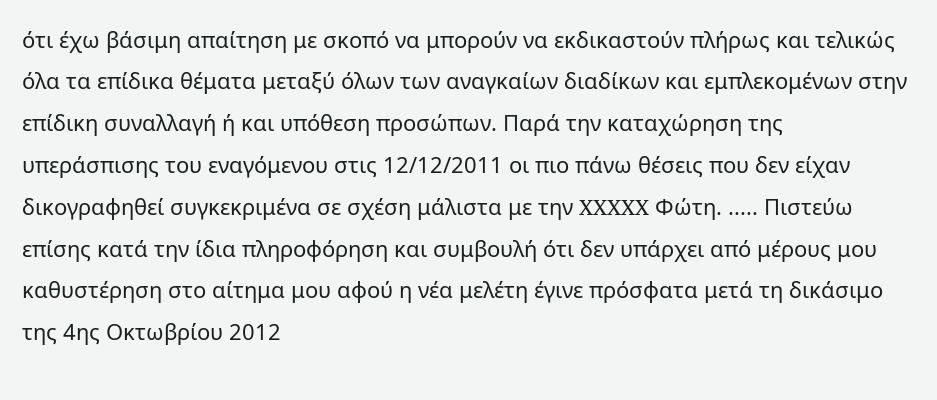ότι έχω βάσιμη απαίτηση με σκοπό να μπορούν να εκδικαστούν πλήρως και τελικώς όλα τα επίδικα θέματα μεταξύ όλων των αναγκαίων διαδίκων και εμπλεκομένων στην επίδικη συναλλαγή ή και υπόθεση προσώπων. Παρά την καταχώρηση της υπεράσπισης του εναγόμενου στις 12/12/2011 οι πιο πάνω θέσεις που δεν είχαν δικογραφηθεί συγκεκριμένα σε σχέση μάλιστα με την XXXXX Φώτη. ..... Πιστεύω επίσης κατά την ίδια πληροφόρηση και συμβουλή ότι δεν υπάρχει από μέρους μου καθυστέρηση στο αίτημα μου αφού η νέα μελέτη έγινε πρόσφατα μετά τη δικάσιμο της 4ης Οκτωβρίου 2012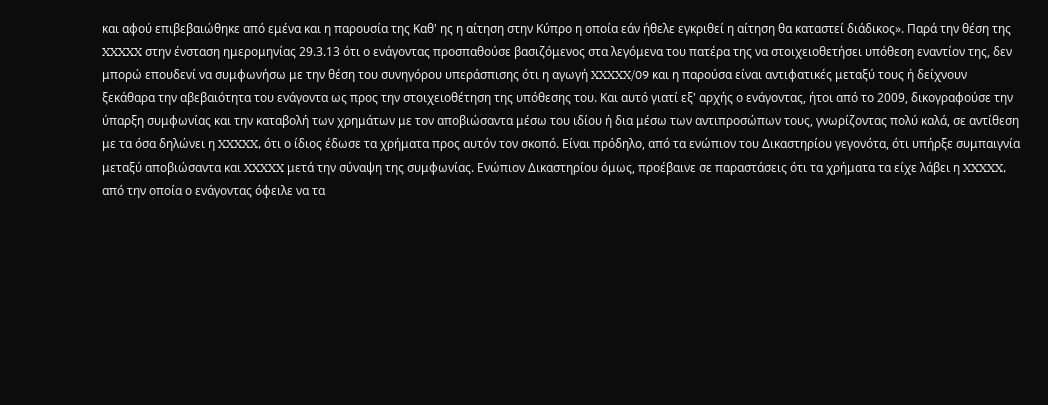και αφού επιβεβαιώθηκε από εμένα και η παρουσία της Καθ' ης η αίτηση στην Κύπρο η οποία εάν ήθελε εγκριθεί η αίτηση θα καταστεί διάδικος». Παρά την θέση της XXXXX στην ένσταση ημερομηνίας 29.3.13 ότι ο ενάγοντας προσπαθούσε βασιζόμενος στα λεγόμενα του πατέρα της να στοιχειοθετήσει υπόθεση εναντίον της, δεν μπορώ επουδενί να συμφωνήσω με την θέση του συνηγόρου υπεράσπισης ότι η αγωγή XXXXX/09 και η παρούσα είναι αντιφατικές μεταξύ τους ή δείχνουν ξεκάθαρα την αβεβαιότητα του ενάγοντα ως προς την στοιχειοθέτηση της υπόθεσης του. Και αυτό γιατί εξ' αρχής ο ενάγοντας, ήτοι από το 2009, δικογραφούσε την ύπαρξη συμφωνίας και την καταβολή των χρημάτων με τον αποβιώσαντα μέσω του ιδίου ή δια μέσω των αντιπροσώπων τους, γνωρίζοντας πολύ καλά, σε αντίθεση με τα όσα δηλώνει η XXXXX, ότι ο ίδιος έδωσε τα χρήματα προς αυτόν τον σκοπό. Είναι πρόδηλο, από τα ενώπιον του Δικαστηρίου γεγονότα, ότι υπήρξε συμπαιγνία μεταξύ αποβιώσαντα και XXXXX μετά την σύναψη της συμφωνίας. Eνώπιον Δικαστηρίου όμως, προέβαινε σε παραστάσεις ότι τα χρήματα τα είχε λάβει η XXXXX, από την οποία ο ενάγοντας όφειλε να τα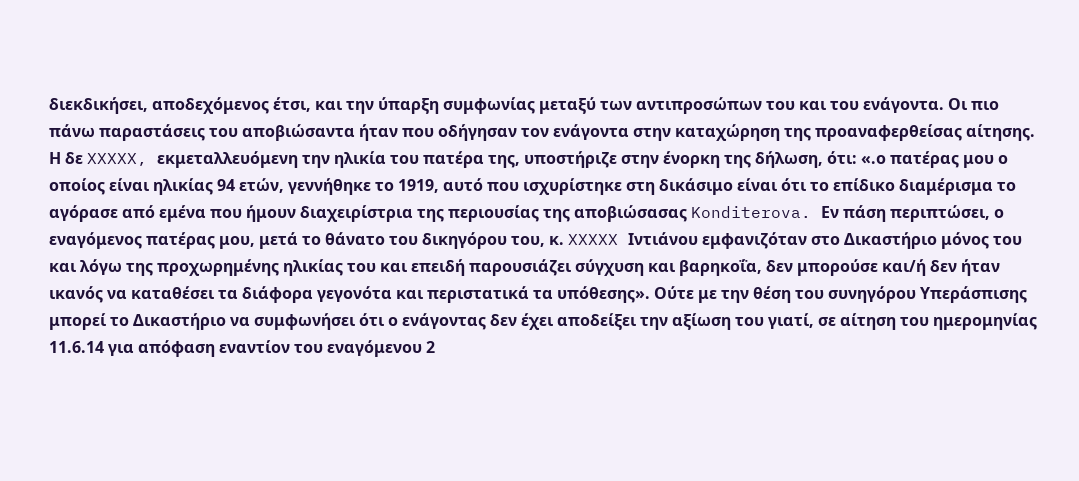διεκδικήσει, αποδεχόμενος έτσι, και την ύπαρξη συμφωνίας μεταξύ των αντιπροσώπων του και του ενάγοντα. Οι πιο πάνω παραστάσεις του αποβιώσαντα ήταν που οδήγησαν τον ενάγοντα στην καταχώρηση της προαναφερθείσας αίτησης. Η δε XXXXX, εκμεταλλευόμενη την ηλικία του πατέρα της, υποστήριζε στην ένορκη της δήλωση, ότι: «.ο πατέρας μου ο οποίος είναι ηλικίας 94 ετών, γεννήθηκε το 1919, αυτό που ισχυρίστηκε στη δικάσιμο είναι ότι το επίδικο διαμέρισμα το αγόρασε από εμένα που ήμουν διαχειρίστρια της περιουσίας της αποβιώσασας Konditerova. Εν πάση περιπτώσει, ο εναγόμενος πατέρας μου, μετά το θάνατο του δικηγόρου του, κ. XXXXX Ιντιάνου εμφανιζόταν στο Δικαστήριο μόνος του και λόγω της προχωρημένης ηλικίας του και επειδή παρουσιάζει σύγχυση και βαρηκοΐα, δεν μπορούσε και/ή δεν ήταν ικανός να καταθέσει τα διάφορα γεγονότα και περιστατικά τα υπόθεσης». Ούτε με την θέση του συνηγόρου Υπεράσπισης μπορεί το Δικαστήριο να συμφωνήσει ότι ο ενάγοντας δεν έχει αποδείξει την αξίωση του γιατί, σε αίτηση του ημερομηνίας 11.6.14 για απόφαση εναντίον του εναγόμενου 2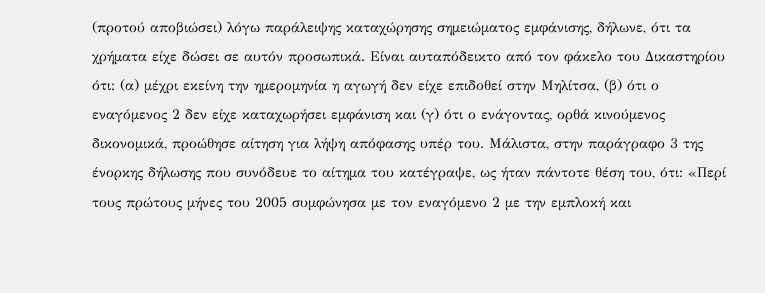(προτού αποβιώσει) λόγω παράλειψης καταχώρησης σημειώματος εμφάνισης, δήλωνε, ότι τα χρήματα είχε δώσει σε αυτόν προσωπικά. Είναι αυταπόδεικτο από τον φάκελο του Δικαστηρίου ότι: (α) μέχρι εκείνη την ημερομηνία η αγωγή δεν είχε επιδοθεί στην Μηλίτσα, (β) ότι ο εναγόμενος 2 δεν είχε καταχωρήσει εμφάνιση και (γ) ότι ο ενάγοντας, ορθά κινούμενος δικονομικά, προώθησε αίτηση για λήψη απόφασης υπέρ του. Μάλιστα, στην παράγραφο 3 της ένορκης δήλωσης που συνόδευε το αίτημα του κατέγραψε, ως ήταν πάντοτε θέση του, ότι: «Περί τους πρώτους μήνες του 2005 συμφώνησα με τον εναγόμενο 2 με την εμπλοκή και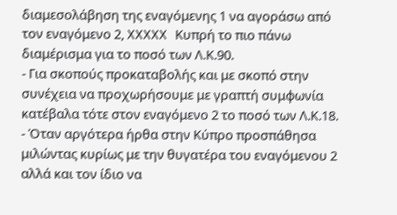διαμεσολάβηση της εναγόμενης 1 να αγοράσω από τον εναγόμενο 2, XXXXX Κυπρή το πιο πάνω διαμέρισμα για το ποσό των Λ.Κ.90.
- Για σκοπούς προκαταβολής και με σκοπό στην συνέχεια να προχωρήσουμε με γραπτή συμφωνία κατέβαλα τότε στον εναγόμενο 2 το ποσό των Λ.Κ.18.
- Όταν αργότερα ήρθα στην Κύπρο προσπάθησα μιλώντας κυρίως με την θυγατέρα του εναγόμενου 2 αλλά και τον ίδιο να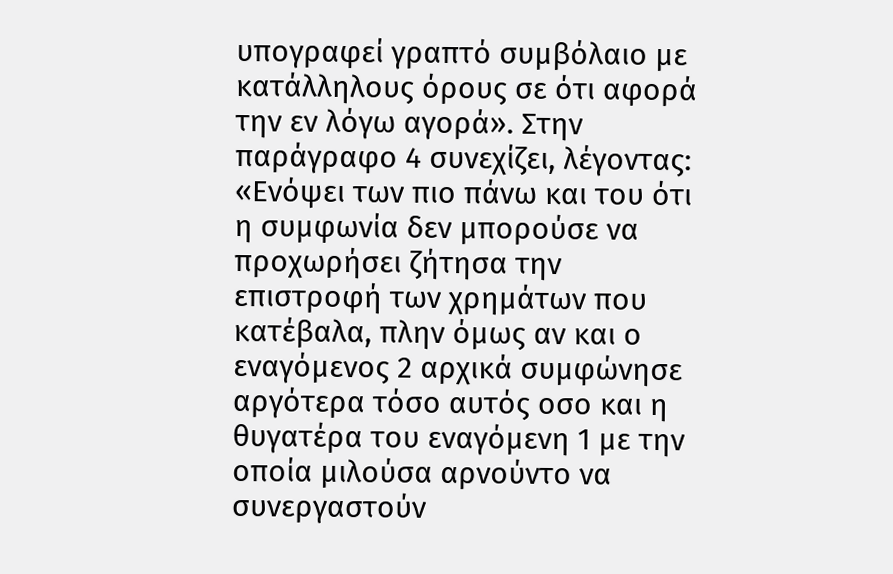υπογραφεί γραπτό συμβόλαιο με κατάλληλους όρους σε ότι αφορά την εν λόγω αγορά». Στην παράγραφο 4 συνεχίζει, λέγοντας: «Ενόψει των πιο πάνω και του ότι η συμφωνία δεν μπορούσε να προχωρήσει ζήτησα την επιστροφή των χρημάτων που κατέβαλα, πλην όμως αν και ο εναγόμενος 2 αρχικά συμφώνησε αργότερα τόσο αυτός οσο και η θυγατέρα του εναγόμενη 1 με την οποία μιλούσα αρνούντο να συνεργαστούν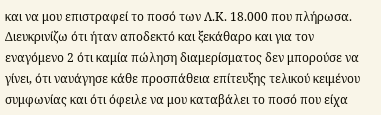και να μου επιστραφεί το ποσό των Λ.Κ. 18.000 που πλήρωσα. Διευκρινίζω ότι ήταν αποδεκτό και ξεκάθαρο και για τον εναγόμενο 2 ότι καμία πώληση διαμερίσματος δεν μπορούσε να γίνει, ότι ναυάγησε κάθε προσπάθεια επίτευξης τελικού κειμένου συμφωνίας και ότι όφειλε να μου καταβάλει το ποσό που είχα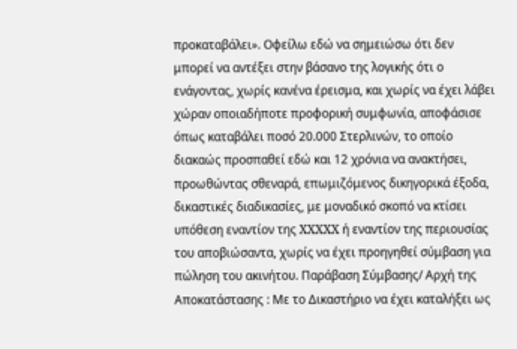προκαταβάλει». Οφείλω εδώ να σημειώσω ότι δεν μπορεί να αντέξει στην βάσανο της λογικής ότι ο ενάγοντας, χωρίς κανένα έρεισμα, και χωρίς να έχει λάβει χώραν οποιαδήποτε προφορική συμφωνία, αποφάσισε όπως καταβάλει ποσό 20.000 Στερλινών, το οποίο διακαώς προσπαθεί εδώ και 12 χρόνια να ανακτήσει, προωθώντας σθεναρά, επωμιζόμενος δικηγορικά έξοδα, δικαστικές διαδικασίες, με μοναδικό σκοπό να κτίσει υπόθεση εναντίον της XXXXX ή εναντίον της περιουσίας του αποβιώσαντα, χωρίς να έχει προηγηθεί σύμβαση για πώληση του ακινήτου. Παράβαση Σύμβασης/ Αρχή της Αποκατάστασης : Με το Δικαστήριο να έχει καταλήξει ως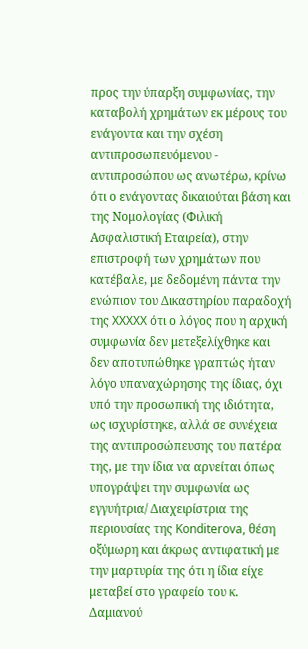προς την ύπαρξη συμφωνίας, την καταβολή χρημάτων εκ μέρους του ενάγοντα και την σχέση αντιπροσωπευόμενου - αντιπροσώπου ως ανωτέρω, κρίνω ότι ο ενάγοντας δικαιούται βάση και της Νομολογίας (Φιλική Ασφαλιστική Εταιρεία), στην επιστροφή των χρημάτων που κατέβαλε, με δεδομένη πάντα την ενώπιον του Δικαστηρίου παραδοχή της XXXXX ότι ο λόγος που η αρχική συμφωνία δεν μετεξελίχθηκε και δεν αποτυπώθηκε γραπτώς ήταν λόγο υπαναχώρησης της ίδιας, όχι υπό την προσωπική της ιδιότητα, ως ισχυρίστηκε, αλλά σε συνέχεια της αντιπροσώπευσης του πατέρα της, με την ίδια να αρνείται όπως υπογράψει την συμφωνία ως εγγυήτρια/ Διαχειρίστρια της περιουσίας της Konditerova, θέση οξύμωρη και άκρως αντιφατική με την μαρτυρία της ότι η ίδια είχε μεταβεί στο γραφείο του κ. Δαμιανού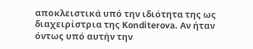αποκλειστικά υπό την ιδιότητα της ως διαχειρίστρια της Konditerova. Αν ήταν όντως υπό αυτήν την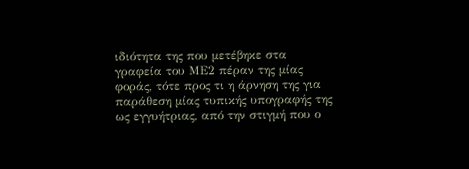ιδιότητα της που μετέβηκε στα γραφεία του ΜΕ2 πέραν της μίας φοράς, τότε προς τι η άρνηση της για παράθεση μίας τυπικής υπογραφής της ως εγγυήτριας, από την στιγμή που ο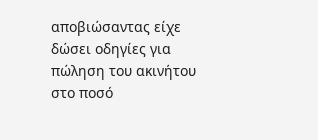αποβιώσαντας είχε δώσει οδηγίες για πώληση του ακινήτου στο ποσό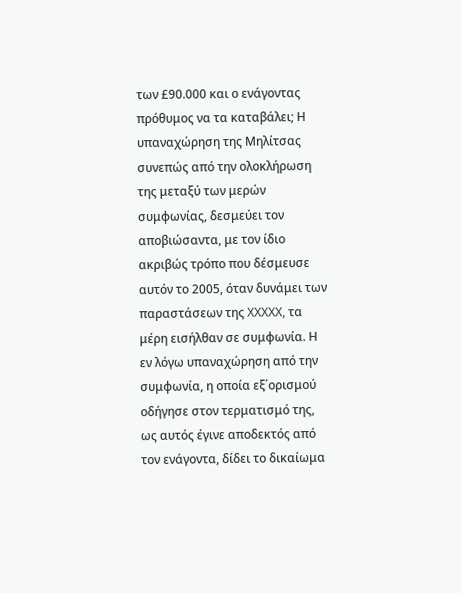των £90.000 και ο ενάγοντας πρόθυμος να τα καταβάλει; Η υπαναχώρηση της Μηλίτσας συνεπώς από την ολοκλήρωση της μεταξύ των μερών συμφωνίας, δεσμεύει τον αποβιώσαντα, με τον ίδιο ακριβώς τρόπο που δέσμευσε αυτόν το 2005, όταν δυνάμει των παραστάσεων της XXXXX, τα μέρη εισήλθαν σε συμφωνία. Η εν λόγω υπαναχώρηση από την συμφωνία, η οποία εξ΄ορισμού οδήγησε στον τερματισμό της, ως αυτός έγινε αποδεκτός από τον ενάγοντα, δίδει το δικαίωμα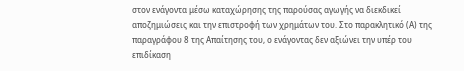στον ενάγοντα μέσω καταχώρησης της παρούσας αγωγής να διεκδικεί αποζημιώσεις και την επιστροφή των χρημάτων του. Στο παρακλητικό (Α) της παραγράφου 8 της Απαίτησης του, ο ενάγοντας δεν αξιώνει την υπέρ του επιδίκαση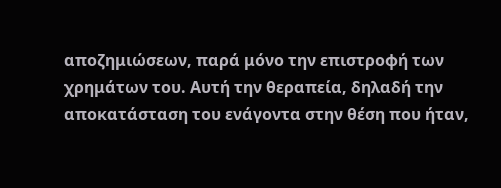αποζημιώσεων, παρά μόνο την επιστροφή των χρημάτων του. Αυτή την θεραπεία, δηλαδή την αποκατάσταση του ενάγοντα στην θέση που ήταν,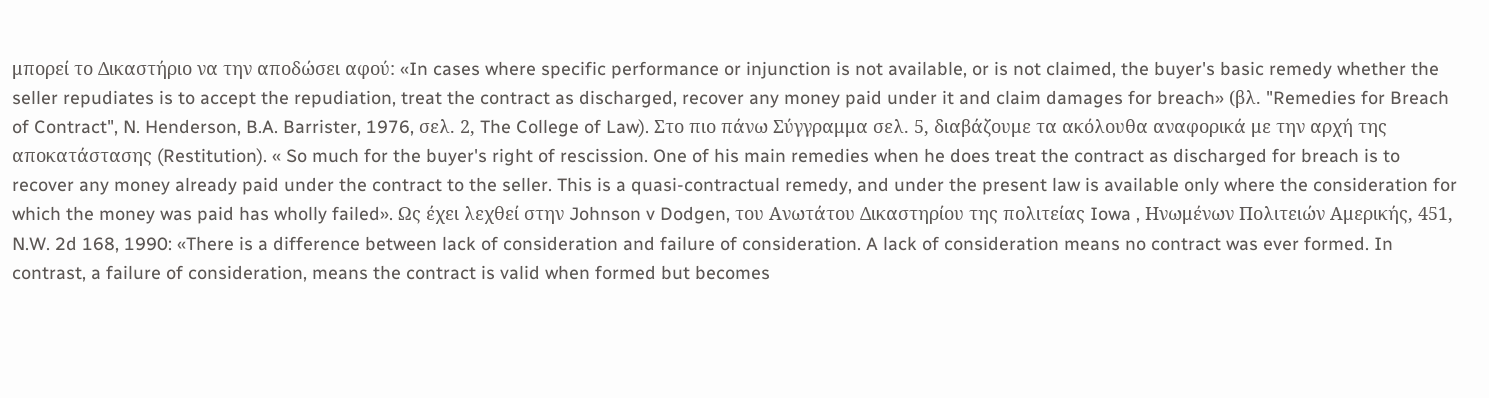μπορεί το Δικαστήριο να την αποδώσει αφού: «In cases where specific performance or injunction is not available, or is not claimed, the buyer's basic remedy whether the seller repudiates is to accept the repudiation, treat the contract as discharged, recover any money paid under it and claim damages for breach» (βλ. "Remedies for Breach of Contract", N. Henderson, B.A. Barrister, 1976, σελ. 2, The College of Law). Στο πιο πάνω Σύγγραμμα σελ. 5, διαβάζουμε τα ακόλουθα αναφορικά με την αρχή της αποκατάστασης (Restitution). « So much for the buyer's right of rescission. One of his main remedies when he does treat the contract as discharged for breach is to recover any money already paid under the contract to the seller. This is a quasi-contractual remedy, and under the present law is available only where the consideration for which the money was paid has wholly failed». Ως έχει λεχθεί στην Johnson v Dodgen, του Ανωτάτου Δικαστηρίου της πολιτείας Iowa , Ηνωμένων Πολιτειών Αμερικής, 451, N.W. 2d 168, 1990: «There is a difference between lack of consideration and failure of consideration. A lack of consideration means no contract was ever formed. In contrast, a failure of consideration, means the contract is valid when formed but becomes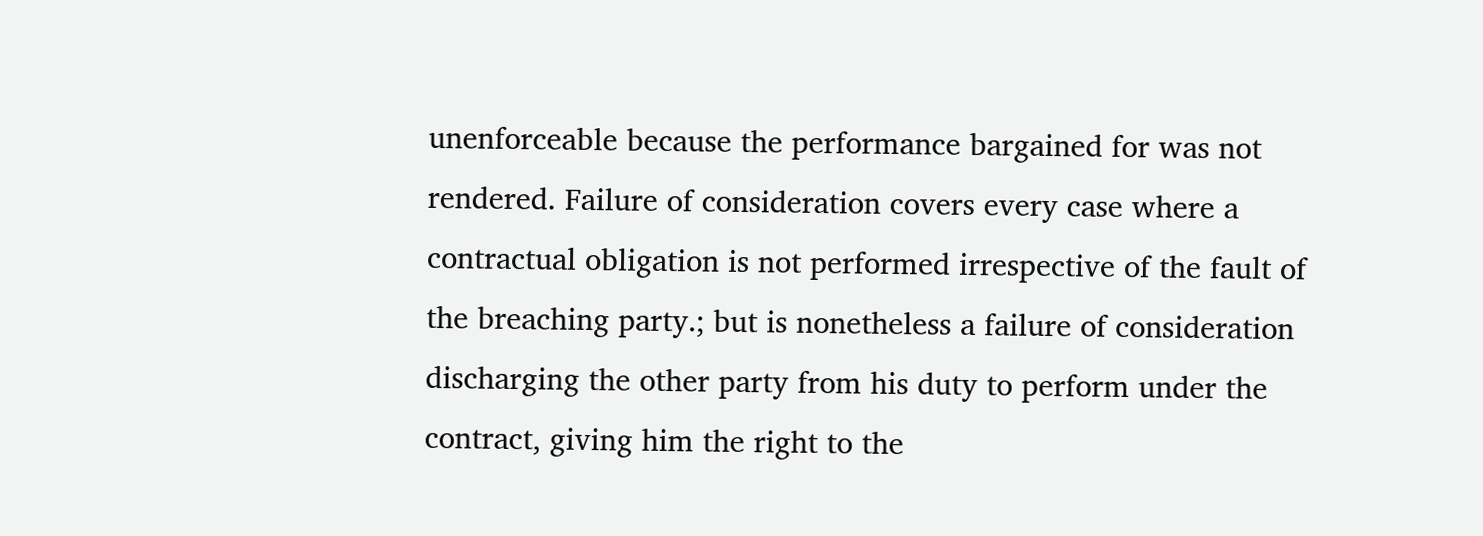unenforceable because the performance bargained for was not rendered. Failure of consideration covers every case where a contractual obligation is not performed irrespective of the fault of the breaching party.; but is nonetheless a failure of consideration discharging the other party from his duty to perform under the contract, giving him the right to the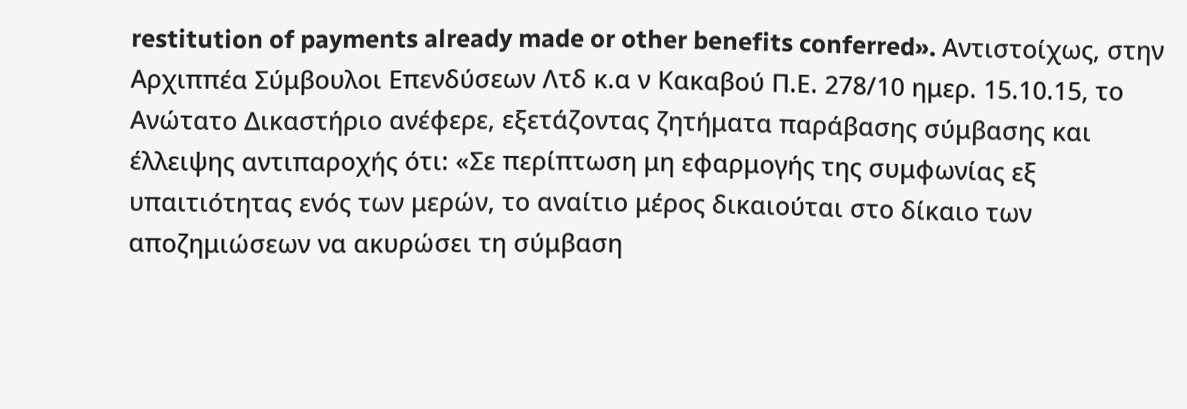restitution of payments already made or other benefits conferred». Αντιστοίχως, στην Αρχιππέα Σύμβουλοι Επενδύσεων Λτδ κ.α ν Κακαβού Π.Ε. 278/10 ημερ. 15.10.15, το Ανώτατο Δικαστήριο ανέφερε, εξετάζοντας ζητήματα παράβασης σύμβασης και έλλειψης αντιπαροχής ότι: «Σε περίπτωση μη εφαρμογής της συμφωνίας εξ υπαιτιότητας ενός των μερών, το αναίτιο μέρος δικαιούται στο δίκαιο των αποζημιώσεων να ακυρώσει τη σύμβαση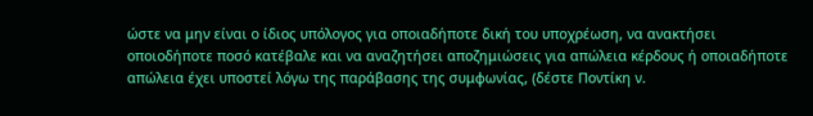ώστε να μην είναι ο ίδιος υπόλογος για οποιαδήποτε δική του υποχρέωση, να ανακτήσει οποιοδήποτε ποσό κατέβαλε και να αναζητήσει αποζημιώσεις για απώλεια κέρδους ή οποιαδήποτε απώλεια έχει υποστεί λόγω της παράβασης της συμφωνίας, (δέστε Ποντίκη ν.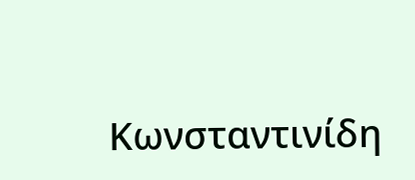Κωνσταντινίδη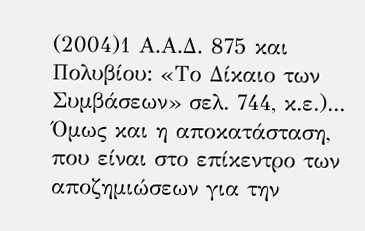(2004)1 Α.Α.Δ. 875 και Πολυβίου: «Το Δίκαιο των Συμβάσεων» σελ. 744, κ.ε.)... Όμως και η αποκατάσταση, που είναι στο επίκεντρο των αποζημιώσεων για την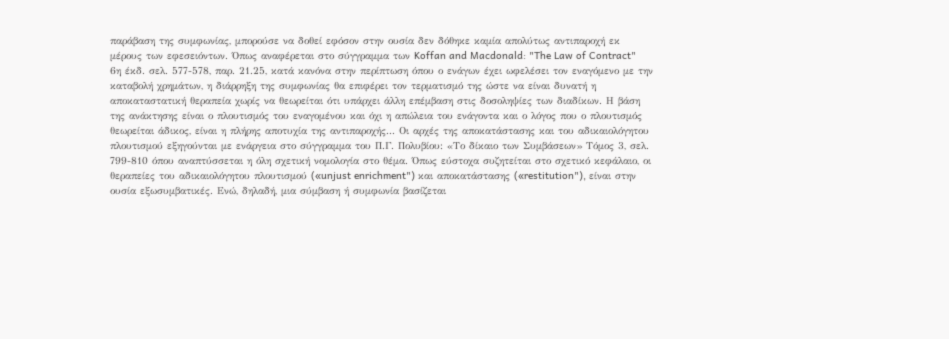παράβαση της συμφωνίας, μπορούσε να δοθεί εφόσον στην ουσία δεν δόθηκε καμία απολύτως αντιπαροχή εκ μέρους των εφεσειόντων. Όπως αναφέρεται στο σύγγραμμα των Koffan and Macdonald: "The Law of Contract" 6η έκδ. σελ. 577-578, παρ. 21.25, κατά κανόνα στην περίπτωση όπου ο ενάγων έχει ωφελέσει τον εναγόμενο με την καταβολή χρημάτων, η διάρρηξη της συμφωνίας θα επιφέρει τον τερματισμό της ώστε να είναι δυνατή η αποκαταστατική θεραπεία χωρίς να θεωρείται ότι υπάρχει άλλη επέμβαση στις δοσοληψίες των διαδίκων. Η βάση της ανάκτησης είναι ο πλουτισμός του εναγομένου και όχι η απώλεια του ενάγοντα και ο λόγος που ο πλουτισμός θεωρείται άδικος, είναι η πλήρης αποτυχία της αντιπαροχής... Οι αρχές της αποκατάστασης και του αδικαιολόγητου πλουτισμού εξηγούνται με ενάργεια στο σύγγραμμα του Π.Γ. Πολυβίου: «Το δίκαιο των Συμβάσεων» Τόμος 3, σελ. 799-810 όπου αναπτύσσεται η όλη σχετική νομολογία στο θέμα. Όπως εύστοχα συζητείται στο σχετικό κεφάλαιο, οι θεραπείες του αδικαιολόγητου πλουτισμού («unjust enrichment") και αποκατάστασης («restitution"), είναι στην ουσία εξωσυμβατικές. Ενώ, δηλαδή, μια σύμβαση ή συμφωνία βασίζεται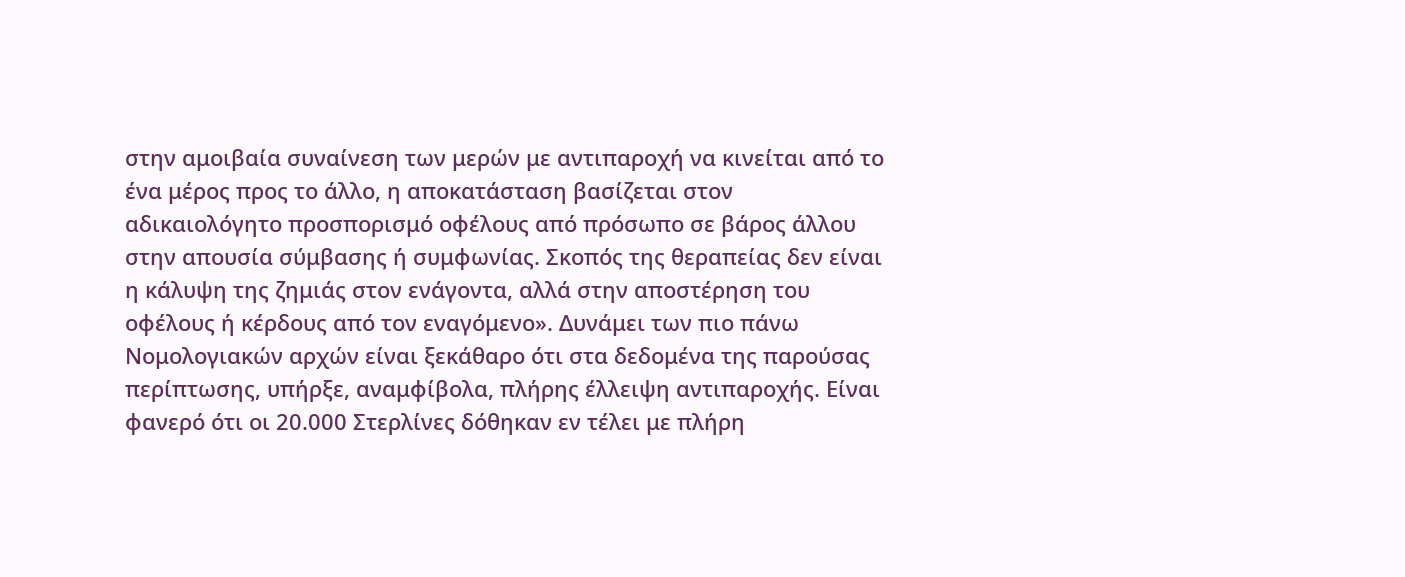στην αμοιβαία συναίνεση των μερών με αντιπαροχή να κινείται από το ένα μέρος προς το άλλο, η αποκατάσταση βασίζεται στον αδικαιολόγητο προσπορισμό οφέλους από πρόσωπο σε βάρος άλλου στην απουσία σύμβασης ή συμφωνίας. Σκοπός της θεραπείας δεν είναι η κάλυψη της ζημιάς στον ενάγοντα, αλλά στην αποστέρηση του οφέλους ή κέρδους από τον εναγόμενο». Δυνάμει των πιο πάνω Νομολογιακών αρχών είναι ξεκάθαρο ότι στα δεδομένα της παρούσας περίπτωσης, υπήρξε, αναμφίβολα, πλήρης έλλειψη αντιπαροχής. Είναι φανερό ότι οι 20.000 Στερλίνες δόθηκαν εν τέλει με πλήρη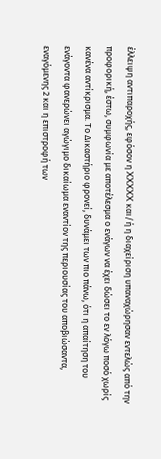έλλειψη αντιπαροχής, εφόσον η XXXXX και/ή η διαχείριση υπαναχώρησαν εντελώς από την προφορική, έστω, συμφωνία με αποτέλεσμα ο ενάγων να έχει δώσει το εν λόγω ποσό χωρίς κανένα αντίκρισμα. Το Δικαστήριο φρονεί, δυνάμει των πιο πάνω, ότι η απαίτηση του ενάγοντα φανερώνει αγώγιμο δικαίωμα εναντίον της περιουσίας του αποβιώσαντα, εναγόμενης 2 και η επιστροφή των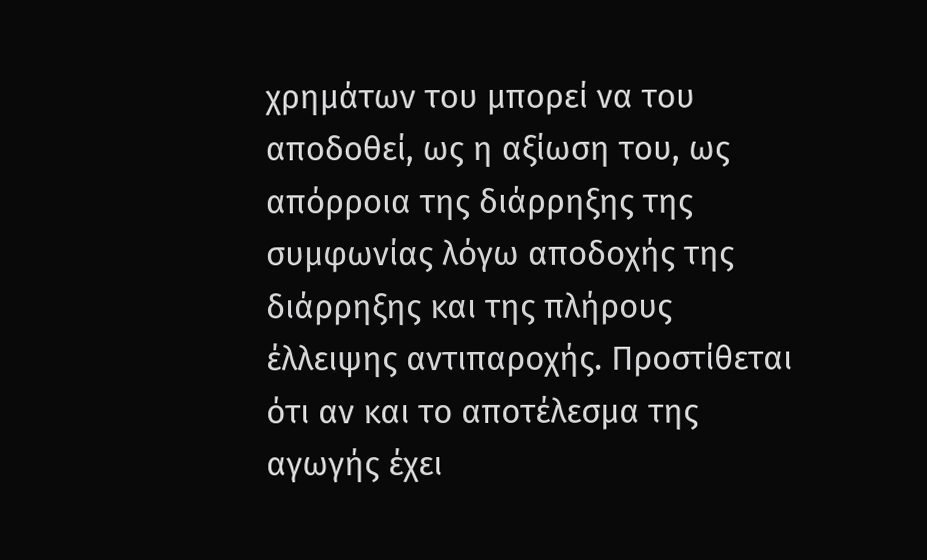χρημάτων του μπορεί να του αποδοθεί, ως η αξίωση του, ως απόρροια της διάρρηξης της συμφωνίας λόγω αποδοχής της διάρρηξης και της πλήρους έλλειψης αντιπαροχής. Προστίθεται ότι αν και το αποτέλεσμα της αγωγής έχει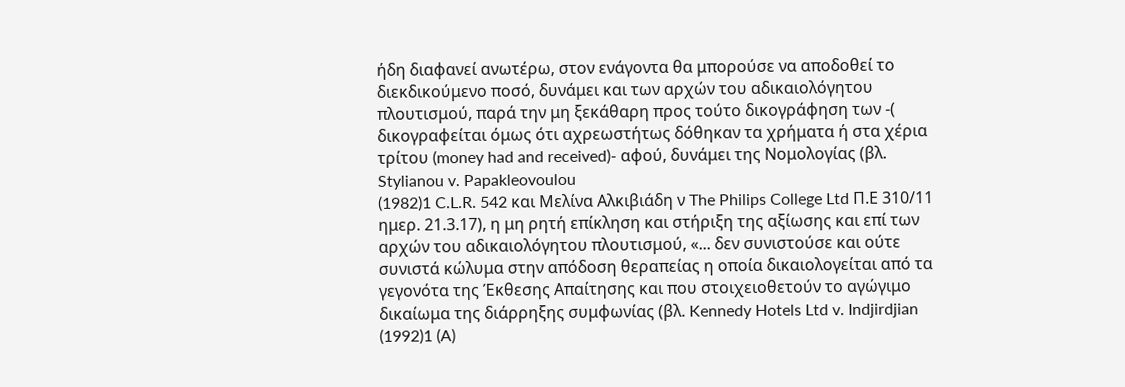ήδη διαφανεί ανωτέρω, στον ενάγοντα θα μπορούσε να αποδοθεί το διεκδικούμενο ποσό, δυνάμει και των αρχών του αδικαιολόγητου πλουτισμού, παρά την μη ξεκάθαρη προς τούτο δικογράφηση των -( δικογραφείται όμως ότι αχρεωστήτως δόθηκαν τα χρήματα ή στα χέρια τρίτου (money had and received)- αφού, δυνάμει της Νομολογίας (βλ. Stylianou v. Papakleovoulou
(1982)1 C.L.R. 542 και Μελίνα Αλκιβιάδη ν The Philips College Ltd Π.Ε 310/11 ημερ. 21.3.17), η μη ρητή επίκληση και στήριξη της αξίωσης και επί των αρχών του αδικαιολόγητου πλουτισμού, «... δεν συνιστούσε και ούτε συνιστά κώλυμα στην απόδοση θεραπείας η οποία δικαιολογείται από τα γεγονότα της Έκθεσης Απαίτησης και που στοιχειοθετούν το αγώγιμο δικαίωμα της διάρρηξης συμφωνίας (βλ. Kennedy Hotels Ltd v. Indjirdjian
(1992)1 (A)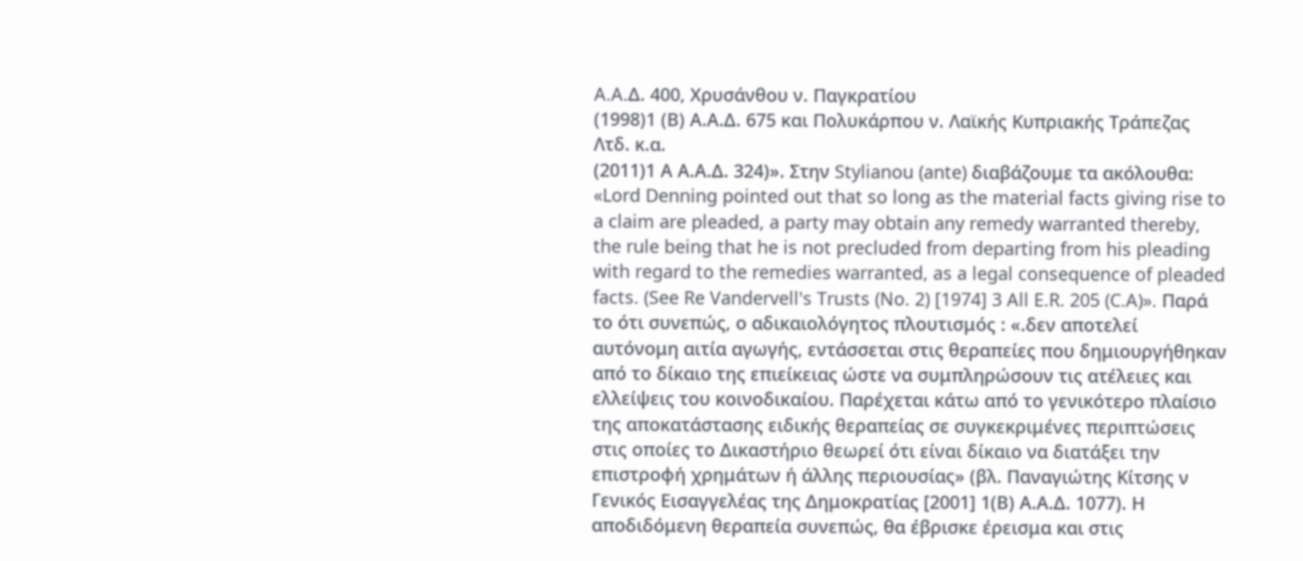A.A.Δ. 400, Χρυσάνθου ν. Παγκρατίου
(1998)1 (Β) Α.Α.Δ. 675 και Πολυκάρπου ν. Λαϊκής Κυπριακής Τράπεζας Λτδ. κ.α.
(2011)1 Α Α.Α.Δ. 324)». Στην Stylianou (ante) διαβάζουμε τα ακόλουθα: «Lord Denning pointed out that so long as the material facts giving rise to a claim are pleaded, a party may obtain any remedy warranted thereby, the rule being that he is not precluded from departing from his pleading with regard to the remedies warranted, as a legal consequence of pleaded facts. (See Re Vandervell's Trusts (No. 2) [1974] 3 All E.R. 205 (C.A)». Παρά το ότι συνεπώς, ο αδικαιολόγητος πλουτισμός : «.δεν αποτελεί αυτόνομη αιτία αγωγής, εντάσσεται στις θεραπείες που δημιουργήθηκαν από το δίκαιο της επιείκειας ώστε να συμπληρώσουν τις ατέλειες και ελλείψεις του κοινοδικαίου. Παρέχεται κάτω από το γενικότερο πλαίσιο της αποκατάστασης ειδικής θεραπείας σε συγκεκριμένες περιπτώσεις στις οποίες το Δικαστήριο θεωρεί ότι είναι δίκαιο να διατάξει την επιστροφή χρημάτων ή άλλης περιουσίας» (βλ. Παναγιώτης Κίτσης ν Γενικός Εισαγγελέας της Δημοκρατίας [2001] 1(Β) Α.Α.Δ. 1077). Η αποδιδόμενη θεραπεία συνεπώς, θα έβρισκε έρεισμα και στις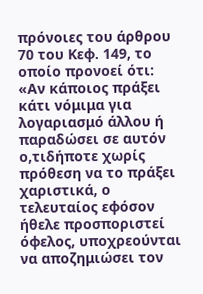πρόνοιες του άρθρου 70 του Κεφ. 149, το οποίο προνοεί ότι: «Αν κάποιος πράξει κάτι νόμιμα για λογαριασμό άλλου ή παραδώσει σε αυτόν ο,τιδήποτε χωρίς πρόθεση να το πράξει χαριστικά, ο τελευταίος εφόσον ήθελε προσποριστεί όφελος, υποχρεούνται να αποζημιώσει τον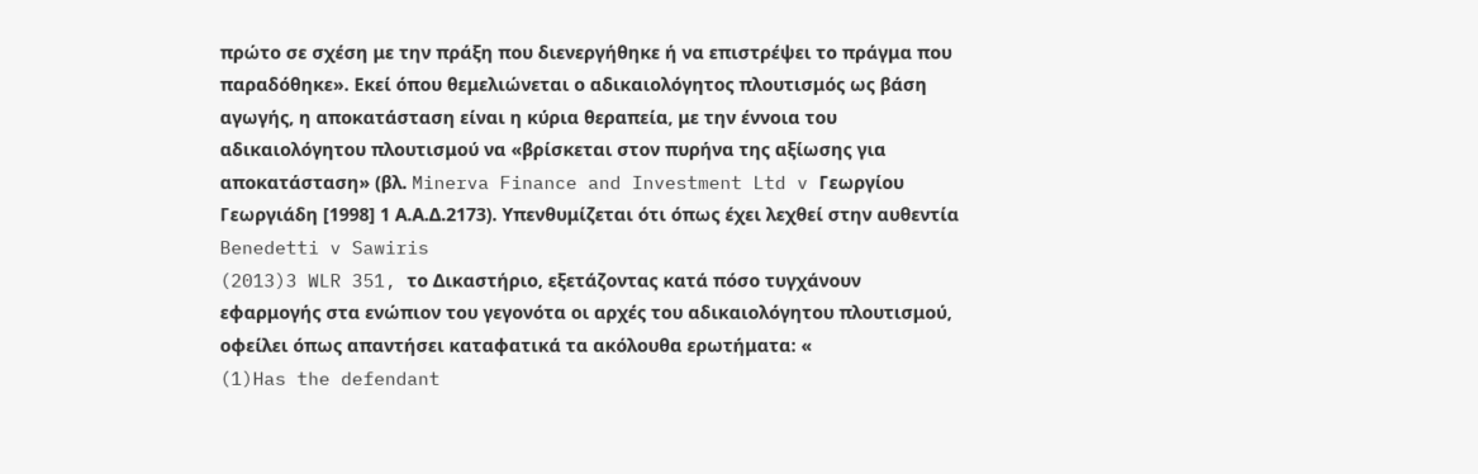πρώτο σε σχέση με την πράξη που διενεργήθηκε ή να επιστρέψει το πράγμα που παραδόθηκε». Εκεί όπου θεμελιώνεται ο αδικαιολόγητος πλουτισμός ως βάση αγωγής, η αποκατάσταση είναι η κύρια θεραπεία, με την έννοια του αδικαιολόγητου πλουτισμού να «βρίσκεται στον πυρήνα της αξίωσης για αποκατάσταση» (βλ. Minerva Finance and Investment Ltd v Γεωργίου Γεωργιάδη [1998] 1 Α.Α.Δ.2173). Υπενθυμίζεται ότι όπως έχει λεχθεί στην αυθεντία Benedetti v Sawiris
(2013)3 WLR 351, το Δικαστήριο, εξετάζοντας κατά πόσο τυγχάνουν εφαρμογής στα ενώπιον του γεγονότα οι αρχές του αδικαιολόγητου πλουτισμού, οφείλει όπως απαντήσει καταφατικά τα ακόλουθα ερωτήματα: «
(1)Has the defendant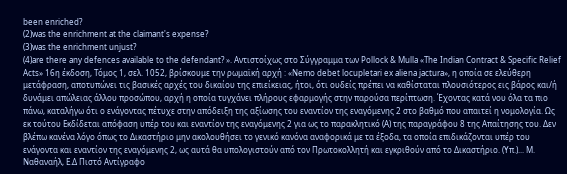been enriched?
(2)was the enrichment at the claimant's expense?
(3)was the enrichment unjust?
(4)are there any defences available to the defendant? ». Αντιστοίχως στο Σύγγραμμα των Pollock & Mulla «The Indian Contract & Specific Relief Acts» 16η έκδοση, Τόμος 1, σελ. 1052, βρίσκουμε την ρωμαϊκή αρχή : «Nemo debet locupletari ex aliena jactura», η οποία σε ελεύθερη μετάφραση, αποτυπώνει τις βασικές αρχές του δικαίου της επιείκειας, ήτοι, ότι ουδείς πρέπει να καθίσταται πλουσιότερος εις βάρος και/ή δυνάμει απώλειας άλλου προσώπου, αρχή η οποία τυγχάνει πλήρους εφαρμογής στην παρούσα περίπτωση. Έχοντας κατά νου όλα τα πιο πάνω, καταλήγω ότι ο ενάγοντας πέτυχε στην απόδειξη της αξίωσης του εναντίον της εναγόμενης 2 στο βαθμό που απαιτεί η νομολογία. Ως εκ τούτου Εκδίδεται απόφαση υπέρ του και εναντίον της εναγόμενης 2 για ως το παρακλητικό (Α) της παραγράφου 8 της Απαίτησης του. Δεν βλέπω κανένα λόγο όπως το Δικαστήριο μην ακολουθήσει το γενικό κανόνα αναφορικά με τα έξοδα, τα οποία επιδικάζονται υπέρ του ενάγοντα και εναντίον της εναγόμενης 2, ως αυτά θα υπολογιστούν από τον Πρωτοκολλητή και εγκριθούν από το Δικαστήριο. (Υπ.)... Μ. Ναθαναήλ, Ε.Δ Πιστό Αντίγραφο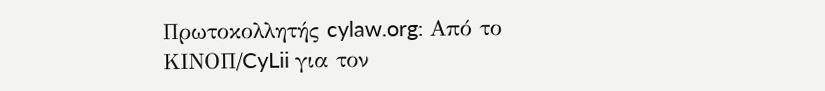Πρωτοκολλητής cylaw.org: Από το ΚΙΝOΠ/CyLii για τον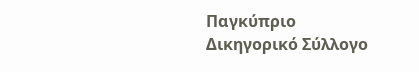Παγκύπριο Δικηγορικό Σύλλογο